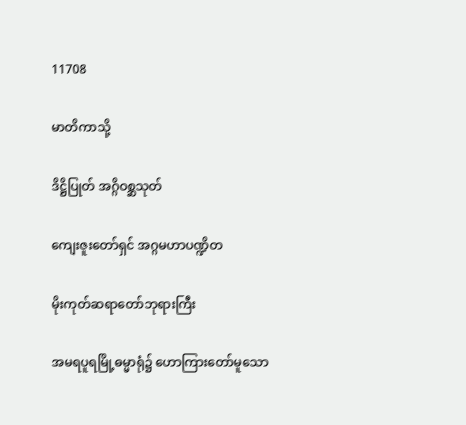11708

မာတိကာသို့

ဒိဋ္ဌိပြုတ် အဂ္ဂိဝစ္ဆသုတ်

ကျေးဇူးတော်ရှင် အဂ္ဂမဟာပဏ္ဍိတ

မိုးကုတ်ဆရာတော်ဘုရားကြီး

အမရပူရမြို့ဓမ္မာရုံ၌ ဟောကြားတော်မူသော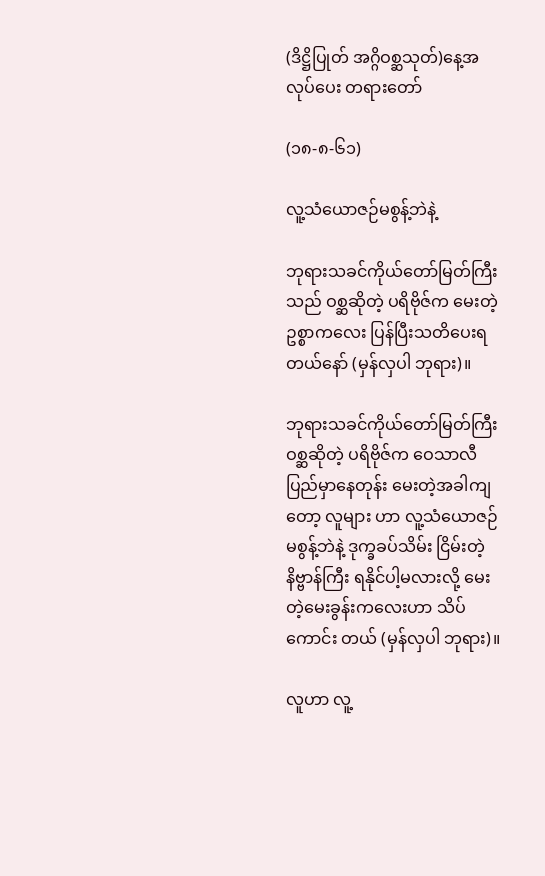(ဒိဋ္ဌိပြုတ် အဂ္ဂိဝစ္ဆသုတ်)နေ့အလုပ်ပေး တရားတော်

(၁၈-၈-၆၁)

လူ့သံယောဇဉ်မစွန့်ဘဲနဲ့

ဘုရားသခင်ကိုယ်တော်မြတ်ကြီးသည် ဝစ္ဆဆိုတဲ့ ပရိဗိုဇ်က မေးတဲ့ဥစ္စာကလေး ပြန်ပြီးသတိပေးရတယ်နော် (မှန်လှပါ ဘုရား)။

ဘုရားသခင်ကိုယ်တော်မြတ်ကြီး ဝစ္ဆဆိုတဲ့ ပရိဗိုဇ်က ဝေသာလီပြည်မှာနေတုန်း မေးတဲ့အခါကျတော့ လူများ ဟာ လူ့သံယောဇဉ်မစွန့်ဘဲနဲ့ ဒုက္ခခပ်သိမ်း ငြိမ်းတဲ့ နိဗ္ဗာန်ကြီး ရနိုင်ပါ့မလားလို့ မေးတဲ့မေးခွန်းကလေးဟာ သိပ်ကောင်း တယ် (မှန်လှပါ ဘုရား)။

လူဟာ လူ့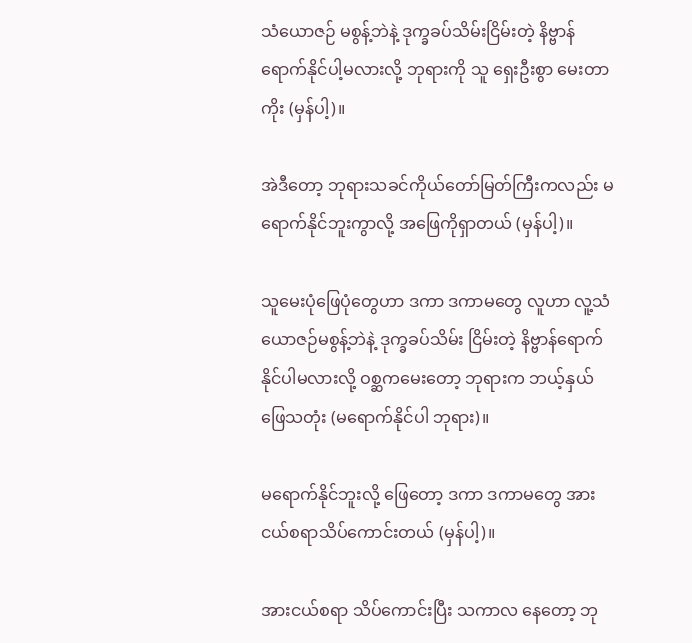သံယောဇဉ် မစွန့်ဘဲနဲ့ ဒုက္ခခပ်သိမ်းငြိမ်းတဲ့ နိဗ္ဗာန်ရောက်နိုင်ပါ့မလားလို့ ဘုရားကို သူ ရှေးဦးစွာ မေးတာကိုး (မှန်ပါ့)။

အဲဒီတော့ ဘုရားသခင်ကိုယ်တော်မြတ်ကြီးကလည်း မရောက်နိုင်ဘူးကွာလို့ အဖြေကိုရှာတယ် (မှန်ပါ့)။

သူမေးပုံဖြေပုံတွေဟာ ဒကာ ဒကာမတွေ လူဟာ လူ့သံယောဇဉ်မစွန့်ဘဲနဲ့ ဒုက္ခခပ်သိမ်း ငြိမ်းတဲ့ နိဗ္ဗာန်ရောက် နိုင်ပါမလားလို့ ဝစ္ဆကမေးတော့ ဘုရားက ဘယ့်နှယ်ဖြေသတုံး (မရောက်နိုင်ပါ ဘုရား)။

မရောက်နိုင်ဘူးလို့ ဖြေတော့ ဒကာ ဒကာမတွေ အားငယ်စရာသိပ်ကောင်းတယ် (မှန်ပါ့)။

အားငယ်စရာ သိပ်ကောင်းပြီး သကာလ နေတော့ ဘု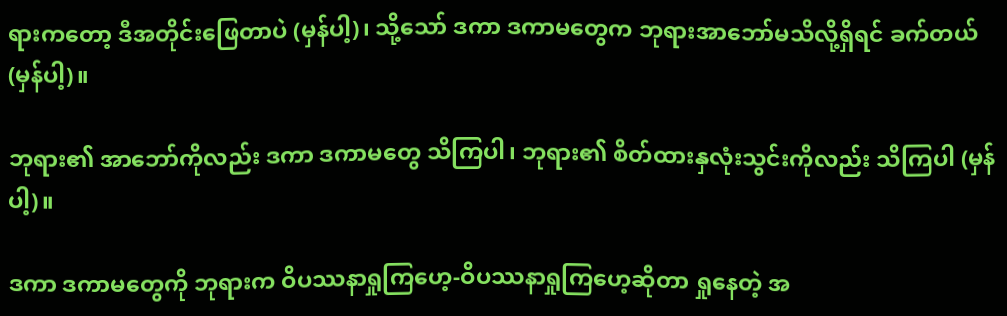ရားကတော့ ဒီအတိုင်းဖြေတာပဲ (မှန်ပါ့)၊ သို့သော် ဒကာ ဒကာမတွေက ဘုရားအာဘော်မသိလို့ရှိရင် ခက်တယ် (မှန်ပါ့)။

ဘုရား၏ အာဘော်ကိုလည်း ဒကာ ဒကာမတွေ သိကြပါ၊ ဘုရား၏ စိတ်ထားနှလုံးသွင်းကိုလည်း သိကြပါ (မှန်ပါ့)။

ဒကာ ဒကာမတွေကို ဘုရားက ဝိပဿနာရှုကြဟေ့-ဝိပဿနာရှုကြဟေ့ဆိုတာ ရှုနေတဲ့ အ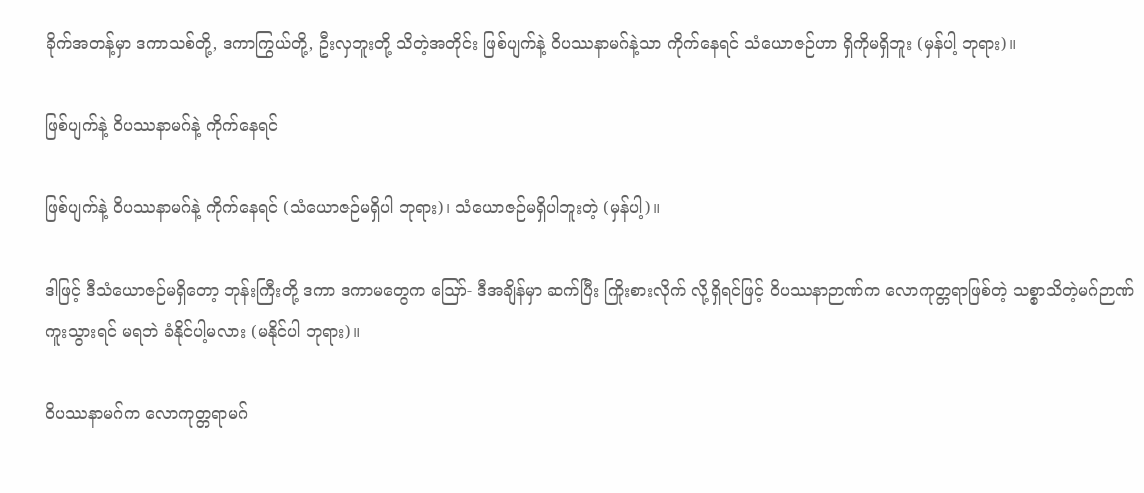ခိုက်အတန့်မှာ ဒကာသစ်တို့, ဒကာကြွယ်တို့, ဦးလှဘူးတို့ သိတဲ့အတိုင်း ဖြစ်ပျက်နဲ့ ဝိပဿနာမဂ်နဲ့သာ ကိုက်နေရင် သံယောဇဉ်ဟာ ရှိကိုမရှိဘူး (မှန်ပါ့ ဘုရား)။

ဖြစ်ပျက်နဲ့ ဝိပဿနာမဂ်နဲ့ ကိုက်နေရင်

ဖြစ်ပျက်နဲ့ ဝိပဿနာမဂ်နဲ့ ကိုက်နေရင် (သံယောဇဉ်မရှိပါ ဘုရား)၊ သံယောဇဉ်မရှိပါဘူးတဲ့ (မှန်ပါ့)။

ဒါဖြင့် ဒီသံယောဇဉ်မရှိတော့ ဘုန်းကြီးတို့ ဒကာ ဒကာမတွေက ဪ- ဒီအချိန်မှာ ဆက်ပြီး ကြိုးစားလိုက် လို့ရှိရင်ဖြင့် ဝိပဿနာဉာဏ်က လောကုတ္တရာဖြစ်တဲ့ သစ္စာသိတဲ့မဂ်ဉာဏ်ကူးသွားရင် မရဘဲ ခံနိုင်ပါ့မလား (မနိုင်ပါ ဘုရား)။

ဝိပဿနာမဂ်က လောကုတ္တရာမဂ်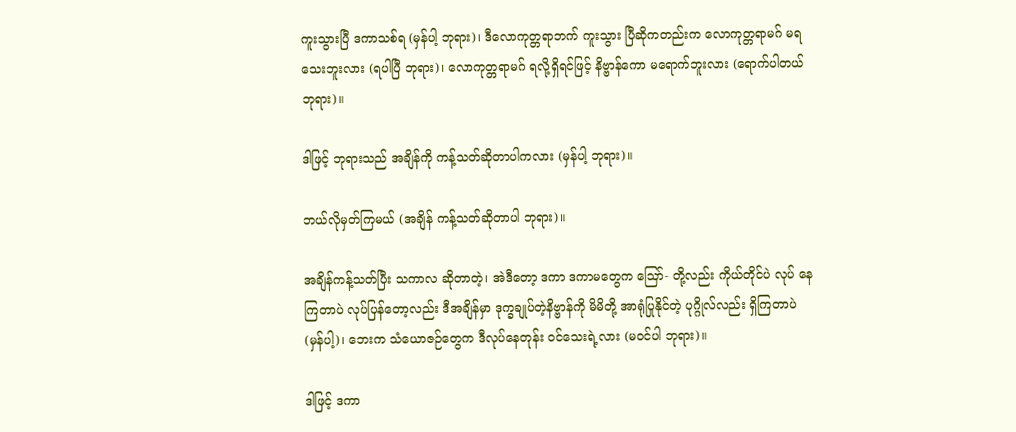ကူးသွားပြီ ဒကာသစ်ရ (မှန်ပါ့ ဘုရား)၊ ဒီလောကုတ္တရာဘက် ကူးသွား ပြီဆိုကတည်းက လောကုတ္တရာမဂ် မရသေးဘူးလား (ရပါပြီ ဘုရား)၊ လောကုတ္တရာမဂ် ရလို့ရှိရင်ဖြင့် နိဗ္ဗာန်ကော မရောက်ဘူးလား (ရောက်ပါတယ် ဘုရား)။

ဒါဖြင့် ဘုရားသည် အချိန်ကို ကန့်သတ်ဆိုတာပါကလား (မှန်ပါ့ ဘုရား)။

ဘယ်လိုမှတ်ကြမယ် (အချိန် ကန့်သတ်ဆိုတာပါ ဘုရား)။

အချိန်ကန့်သတ်ပြီး သကာလ ဆိုတာတဲ့၊ အဲဒီတော့ ဒကာ ဒကာမတွေက ဪ- တို့လည်း ကိုယ်တိုင်ပဲ လုပ် နေကြတာပဲ လုပ်ပြန်တော့လည်း ဒီအချိန်မှာ ဒုက္ခချုပ်တဲ့နိဗ္ဗာန်ကို မိမိတို့ အာရုံပြုနိုင်တဲ့ ပုဂ္ဂိုလ်လည်း ရှိကြတာပဲ (မှန်ပါ့)၊ ဘေးက သံယောဇဉ်တွေက ဒီလုပ်နေတုန်း ဝင်သေးရဲ့လား (မဝင်ပါ ဘုရား)။

ဒါဖြင့် ဒကာ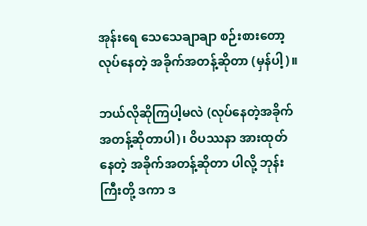အုန်းရေ သေသေချာချာ စဉ်းစားတော့ လုပ်နေတဲ့ အခိုက်အတန့်ဆိုတာ (မှန်ပါ့)။

ဘယ်လိုဆိုကြပါ့မလဲ (လုပ်နေတဲ့အခိုက်အတန့်ဆိုတာပါ)၊ ဝိပဿနာ အားထုတ်နေတဲ့ အခိုက်အတန့်ဆိုတာ ပါလို့ ဘုန်းကြီးတို့ ဒကာ ဒ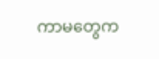ကာမတွေက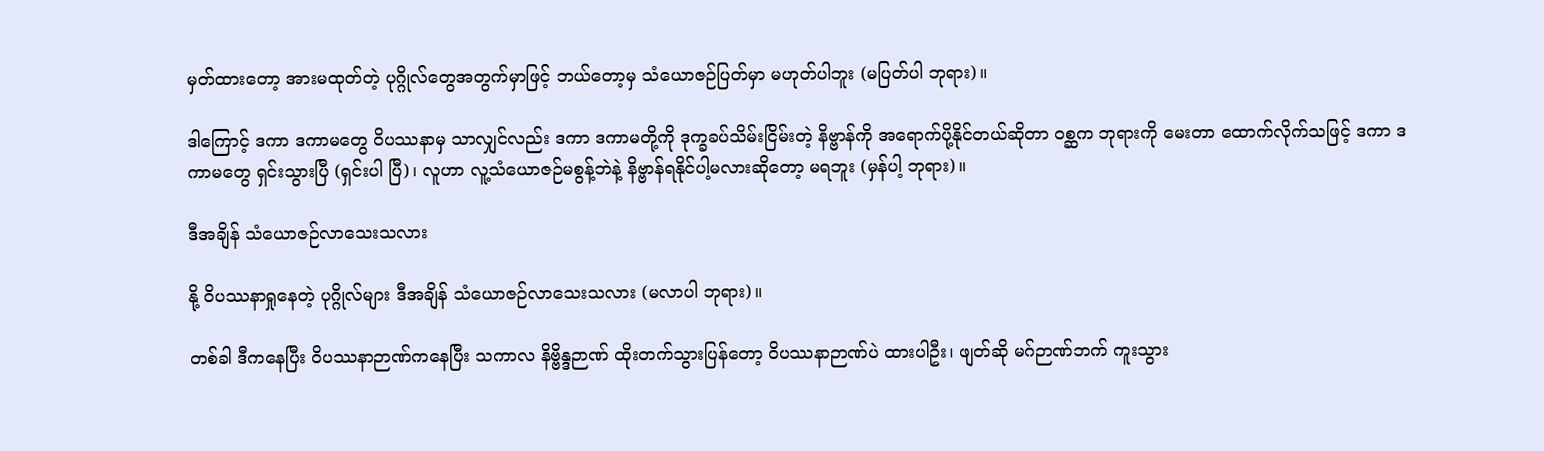မှတ်ထားတော့ အားမထုတ်တဲ့ ပုဂ္ဂိုလ်တွေအတွက်မှာဖြင့် ဘယ်တော့မှ သံယောဇဉ်ပြတ်မှာ မဟုတ်ပါဘူး (မပြတ်ပါ ဘုရား)။

ဒါကြောင့် ဒကာ ဒကာမတွေ ဝိပဿနာမှ သာလျှင်လည်း ဒကာ ဒကာမတို့ကို ဒုက္ခခပ်သိမ်းငြိမ်းတဲ့ နိဗ္ဗာန်ကို အရောက်ပို့နိုင်တယ်ဆိုတာ ဝစ္ဆက ဘုရားကို မေးတာ ထောက်လိုက်သဖြင့် ဒကာ ဒကာမတွေ ရှင်းသွားပြီ (ရှင်းပါ ပြီ)၊ လူဟာ လူ့သံယောဇဉ်မစွန့်ဘဲနဲ့ နိဗ္ဗာန်ရနိုင်ပါ့မလားဆိုတော့ မရဘူး (မှန်ပါ့ ဘုရား)။

ဒီအချိန် သံယောဇဉ်လာသေးသလား

နို့ ဝိပဿနာရှုနေတဲ့ ပုဂ္ဂိုလ်များ ဒီအချိန် သံယောဇဉ်လာသေးသလား (မလာပါ ဘုရား)။

တစ်ခါ ဒီကနေပြီး ဝိပဿနာဉာဏ်ကနေပြီး သကာလ နိဗ္ဗိန္ဒဉာဏ် ထိုးတက်သွားပြန်တော့ ဝိပဿနာဉာဏ်ပဲ ထားပါဦး၊ ဖျတ်ဆို မဂ်ဉာဏ်ဘက် ကူးသွား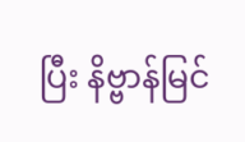ပြီး နိဗ္ဗာန်မြင်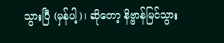သွားပြီ (မှန်ပါ့)၊ ဆိုတော့ နိဗ္ဗာန်မြင်သွား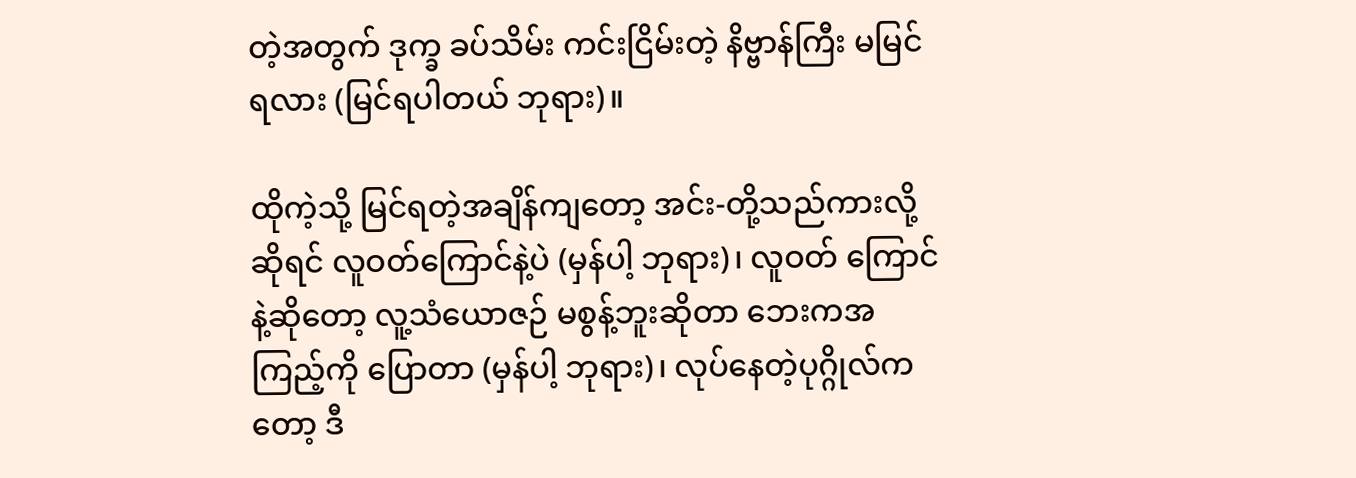တဲ့အတွက် ဒုက္ခ ခပ်သိမ်း ကင်းငြိမ်းတဲ့ နိဗ္ဗာန်ကြီး မမြင်ရလား (မြင်ရပါတယ် ဘုရား)။

ထိုကဲ့သို့ မြင်ရတဲ့အချိန်ကျတော့ အင်း-တို့သည်ကားလို့ဆိုရင် လူဝတ်ကြောင်နဲ့ပဲ (မှန်ပါ့ ဘုရား)၊ လူဝတ် ကြောင်နဲ့ဆိုတော့ လူ့သံယောဇဉ် မစွန့်ဘူးဆိုတာ ဘေးကအကြည့်ကို ပြောတာ (မှန်ပါ့ ဘုရား)၊ လုပ်နေတဲ့ပုဂ္ဂိုလ်က တော့ ဒီ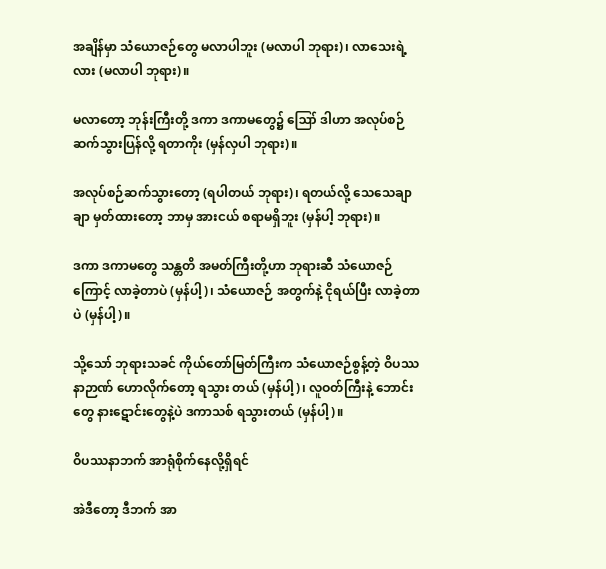အချိန်မှာ သံယောဇဉ်တွေ မလာပါဘူး (မလာပါ ဘုရား)၊ လာသေးရဲ့လား (မလာပါ ဘုရား)။

မလာတော့ ဘုန်းကြီးတို့ ဒကာ ဒကာမတွေ၌ ဪ ဒါဟာ အလုပ်စဉ် ဆက်သွားပြန်လို့ ရတာကိုး (မှန်လှပါ ဘုရား)။

အလုပ်စဉ်ဆက်သွားတော့ (ရပါတယ် ဘုရား)၊ ရတယ်လို့ သေသေချာချာ မှတ်ထားတော့ ဘာမှ အားငယ် စရာမရှိဘူး (မှန်ပါ့ ဘုရား)။

ဒကာ ဒကာမတွေ သန္တတိ အမတ်ကြီးတို့ဟာ ဘုရားဆီ သံယောဇဉ်ကြောင့် လာခဲ့တာပဲ (မှန်ပါ့)၊ သံယောဇဉ် အတွက်နဲ့ ငိုရယ်ပြီး လာခဲ့တာပဲ (မှန်ပါ့)။

သို့သော် ဘုရားသခင် ကိုယ်တော်မြတ်ကြီးက သံယောဇဉ်စွန့်တဲ့ ဝိပဿနာဉာဏ် ဟောလိုက်တော့ ရသွား တယ် (မှန်ပါ့)၊ လူဝတ်ကြီးနဲ့ ဘောင်းတွေ နားဋောင်းတွေနဲ့ပဲ ဒကာသစ် ရသွားတယ် (မှန်ပါ့)။

ဝိပဿနာဘက် အာရုံစိုက်နေလို့ရှိရင်

အဲဒီတော့ ဒီဘက် အာ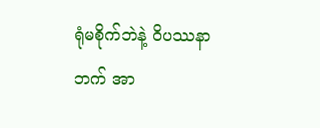ရုံမစိုက်ဘဲနဲ့ ဝိပဿနာဘက် အာ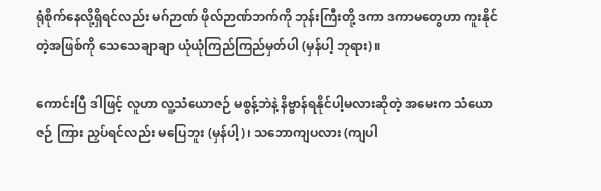ရုံစိုက်နေလို့ရှိရင်လည်း မဂ်ဉာဏ် ဖိုလ်ဉာဏ်ဘက်ကို ဘုန်းကြီးတို့ ဒကာ ဒကာမတွေဟာ ကူးနိုင်တဲ့အဖြစ်ကို သေသေချာချာ ယုံယုံကြည်ကြည်မှတ်ပါ (မှန်ပါ့ ဘုရား)။

ကောင်းပြီ ဒါဖြင့် လူဟာ လူ့သံယောဇဉ် မစွန့်ဘဲနဲ့ နိဗ္ဗာန်ရနိုင်ပါ့မလားဆိုတဲ့ အမေးက သံယောဇဉ် ကြား ညှပ်ရင်လည်း မပြေဘူး (မှန်ပါ့)၊ သဘောကျပလား (ကျပါ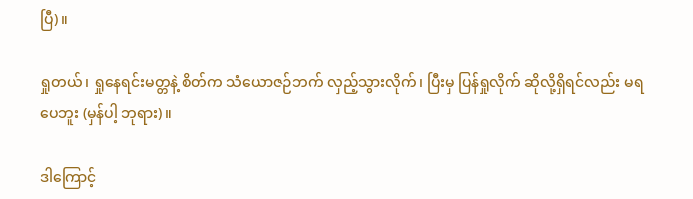ပြီ)။

ရှုတယ်၊ ရှုနေရင်းမတ္တနဲ့ စိတ်က သံယောဇဉ်ဘက် လှည့်သွားလိုက်၊ ပြီးမှ ပြန်ရှုလိုက် ဆိုလို့ရှိရင်လည်း မရ ပေဘူး (မှန်ပါ့ ဘုရား)။

ဒါကြောင့်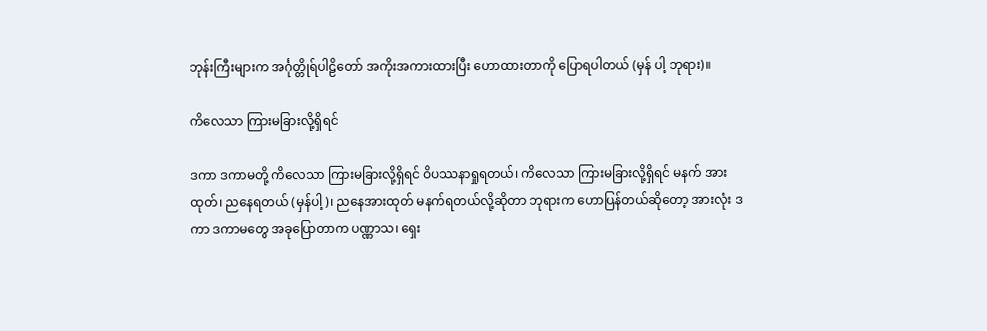ဘုန်းကြီးများက အင်္ဂုတ္တိုရ်ပါဠိတော် အကိုးအကားထားပြီး ဟောထားတာကို ပြောရပါတယ် (မှန် ပါ့ ဘုရား)။

ကိလေသာ ကြားမခြားလို့ရှိရင်

ဒကာ ဒကာမတို့ ကိလေသာ ကြားမခြားလို့ရှိရင် ဝိပဿနာရှုရတယ်၊ ကိလေသာ ကြားမခြားလို့ရှိရင် မနက် အားထုတ်၊ ညနေရတယ် (မှန်ပါ့)၊ ညနေအားထုတ် မနက်ရတယ်လို့ဆိုတာ ဘုရားက ဟောပြန်တယ်ဆိုတော့ အားလုံး ဒကာ ဒကာမတွေ အခုပြောတာက ပဏ္ဏာသ၊ ရှေး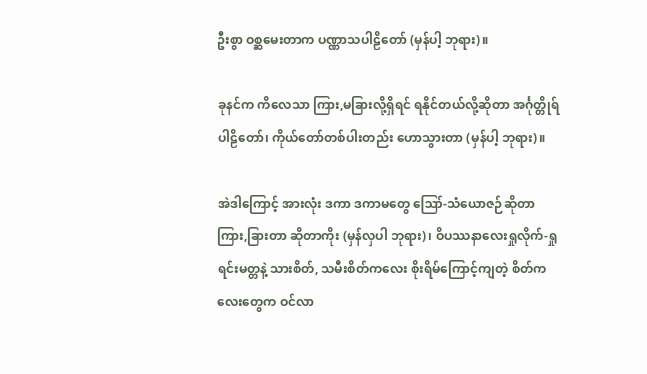ဦးစွာ ဝစ္ဆမေးတာက ပဏ္ဏာသပါဠိတော် (မှန်ပါ့ ဘုရား)။

ခုနင်က ကိလေသာ ကြား,မခြားလို့ရှိရင် ရနိုင်တယ်လို့ဆိုတာ အင်္ဂုတ္တိုရ်ပါဠိတော်၊ ကိုယ်တော်တစ်ပါးတည်း ဟောသွားတာ (မှန်ပါ့ ဘုရား)။

အဲဒါကြောင့် အားလုံး ဒကာ ဒကာမတွေ ဪ-သံယောဇဉ်ဆိုတာ ကြား,ခြားတာ ဆိုတာကိုး (မှန်လှပါ ဘုရား)၊ ဝိပဿနာလေးရှုလိုက်-ရှုရင်းမတ္တနဲ့ သားစိတ်, သမီးစိတ်ကလေး စိုးရိမ်ကြောင့်ကျတဲ့ စိတ်ကလေးတွေက ဝင်လာ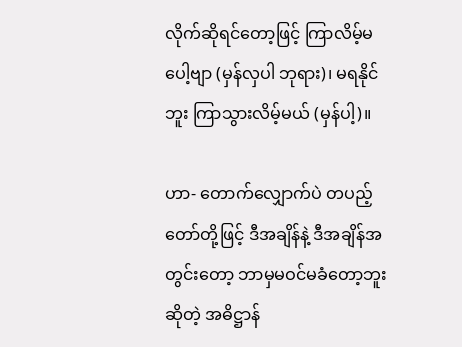လိုက်ဆိုရင်တော့ဖြင့် ကြာလိမ့်မပေါ့ဗျာ (မှန်လှပါ ဘုရား)၊ မရနိုင်ဘူး ကြာသွားလိမ့်မယ် (မှန်ပါ့)။

ဟာ- တောက်လျှောက်ပဲ တပည့်တော်တို့ဖြင့် ဒီအချိန်နဲ့ ဒီအချိန်အတွင်းတော့ ဘာမှမဝင်မခံတော့ဘူးဆိုတဲ့ အဓိဋ္ဌာန်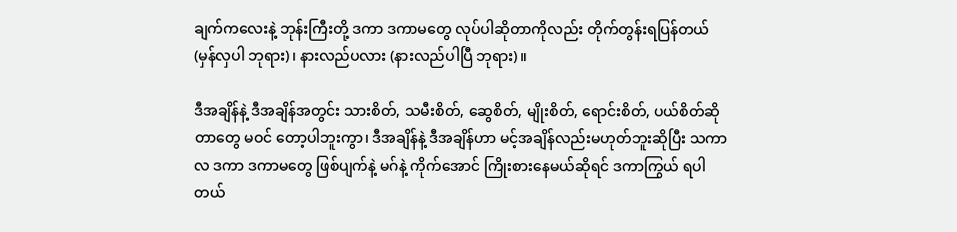ချက်ကလေးနဲ့ ဘုန်းကြီးတို့ ဒကာ ဒကာမတွေ လုပ်ပါဆိုတာကိုလည်း တိုက်တွန်းရပြန်တယ် (မှန်လှပါ ဘုရား)၊ နားလည်ပလား (နားလည်ပါပြီ ဘုရား)။

ဒီအချိန်နဲ့ ဒီအချိန်အတွင်း သားစိတ်, သမီးစိတ်, ဆွေစိတ်, မျိုးစိတ်, ရောင်းစိတ်, ပယ်စိတ်ဆိုတာတွေ မဝင် တော့ပါဘူးကွာ၊ ဒီအချိန်နဲ့ ဒီအချိန်ဟာ မင့်အချိန်လည်းမဟုတ်ဘူးဆိုပြီး သကာလ ဒကာ ဒကာမတွေ ဖြစ်ပျက်နဲ့ မဂ်နဲ့ ကိုက်အောင် ကြိုးစားနေမယ်ဆိုရင် ဒကာကြွယ် ရပါတယ်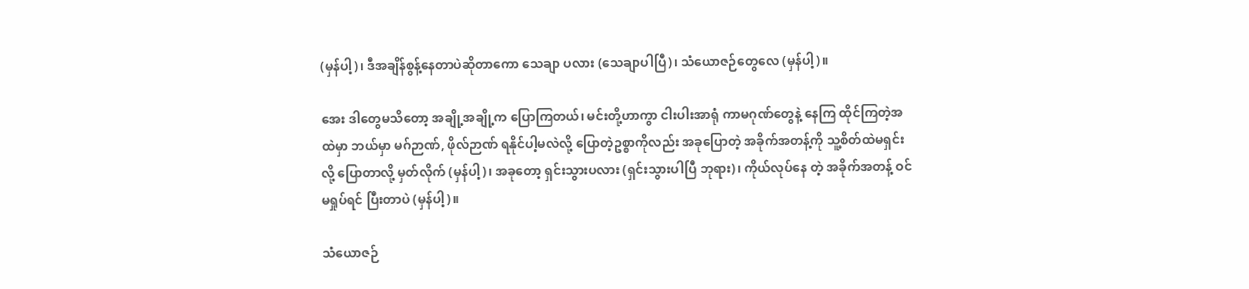(မှန်ပါ့)၊ ဒီအချိန်စွန့်နေတာပဲဆိုတာကော သေချာ ပလား (သေချာပါပြီ)၊ သံယောဇဉ်တွေလေ (မှန်ပါ့)။

အေး ဒါတွေမသိတော့ အချို့အချို့က ပြောကြတယ်၊ မင်းတို့ဟာကွာ ငါးပါးအာရုံ ကာမဂုဏ်တွေနဲ့ နေကြ ထိုင်ကြတဲ့အထဲမှာ ဘယ်မှာ မဂ်ဉာဏ်, ဖိုလ်ဉာဏ် ရနိုင်ပါ့မလဲလို့ ပြောတဲ့ဥစ္စာကိုလည်း အခုပြောတဲ့ အခိုက်အတန့်ကို သူ့စိတ်ထဲမရှင်းလို့ ပြောတာလို့ မှတ်လိုက် (မှန်ပါ့)၊ အခုတော့ ရှင်းသွားပလား (ရှင်းသွားပါပြီ ဘုရား)၊ ကိုယ်လုပ်နေ တဲ့ အခိုက်အတန့် ဝင်မရှုပ်ရင် ပြီးတာပဲ (မှန်ပါ့)။

သံယောဇဉ်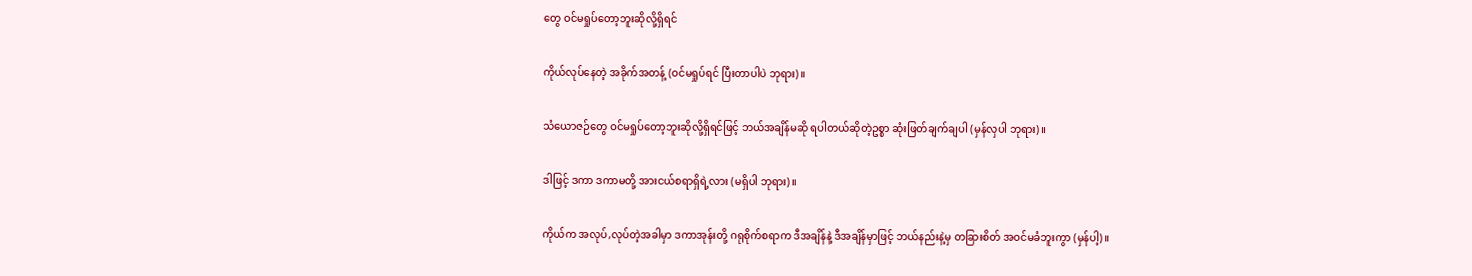တွေ ဝင်မရှုပ်တော့ဘူးဆိုလို့ရှိရင်

ကိုယ်လုပ်နေတဲ့ အခိုက်အတန့် (ဝင်မရှုပ်ရင် ပြီးတာပါပဲ ဘုရား)။

သံယောဇဉ်တွေ ဝင်မရှုပ်တော့ဘူးဆိုလို့ရှိရင်ဖြင့် ဘယ်အချိန်မဆို ရပါတယ်ဆိုတဲ့ဥစ္စာ ဆုံးဖြတ်ချက်ချပါ (မှန်လှပါ ဘုရား)။

ဒါဖြင့် ဒကာ ဒကာမတို့ အားငယ်စရာရှိရဲ့လား (မရှိပါ ဘုရား)။

ကိုယ်က အလုပ်,လုပ်တဲ့အခါမှာ ဒကာအုန်းတို့ ဂရုစိုက်စရာက ဒီအချိန်နဲ့ ဒီအချိန်မှာဖြင့် ဘယ်နည်းနဲ့မှ တခြားစိတ် အဝင်မခံဘူးကွာ (မှန်ပါ့)။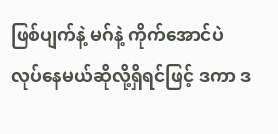ဖြစ်ပျက်နဲ့ မဂ်နဲ့ ကိုက်အောင်ပဲ လုပ်နေမယ်ဆိုလို့ရှိရင်ဖြင့် ဒကာ ဒ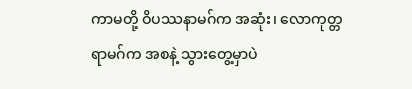ကာမတို့ ဝိပဿနာမဂ်က အဆုံး၊ လောကုတ္တရာမဂ်က အစနဲ့ သွားတွေ့မှာပဲ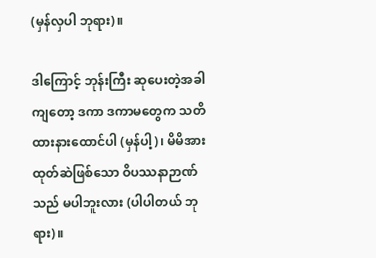(မှန်လှပါ ဘုရား)။

ဒါကြောင့် ဘုန်းကြီး ဆုပေးတဲ့အခါကျတော့ ဒကာ ဒကာမတွေက သတိထားနားထောင်ပါ (မှန်ပါ့)၊ မိမိအား ထုတ်ဆဲဖြစ်သော ဝိပဿနာဉာဏ်သည် မပါဘူးလား (ပါပါတယ် ဘုရား)။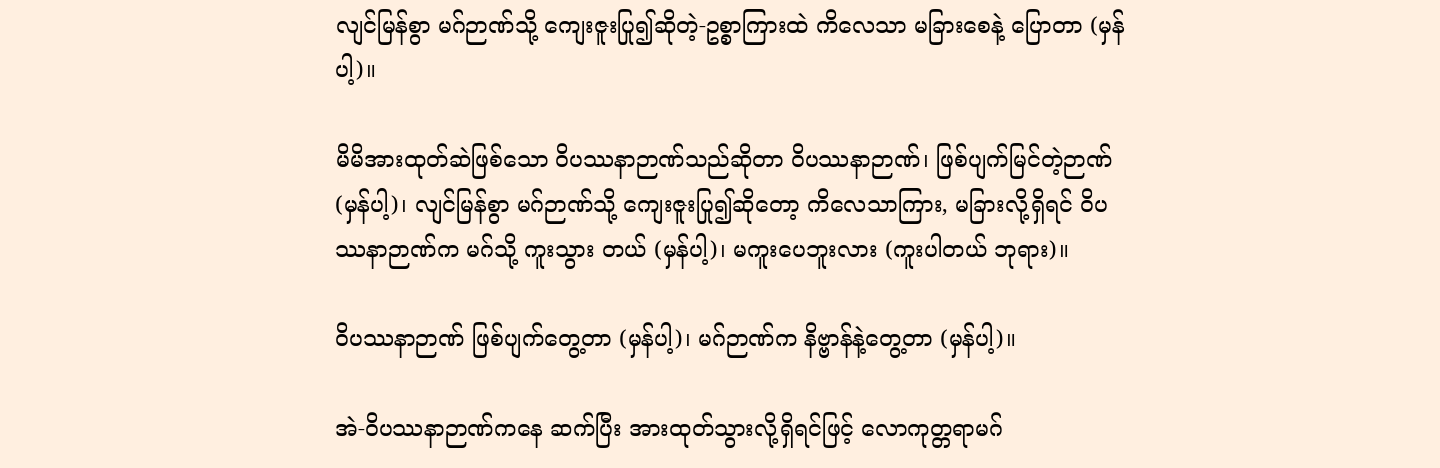လျင်မြန်စွာ မဂ်ဉာဏ်သို့ ကျေးဇူးပြု၍ဆိုတဲ့-ဥစ္စာကြားထဲ ကိလေသာ မခြားစေနဲ့ ပြောတာ (မှန်ပါ့)။

မိမိအားထုတ်ဆဲဖြစ်သော ဝိပဿနာဉာဏ်သည်ဆိုတာ ဝိပဿနာဉာဏ်၊ ဖြစ်ပျက်မြင်တဲ့ဉာဏ် (မှန်ပါ့)၊ လျင်မြန်စွာ မဂ်ဉာဏ်သို့ ကျေးဇူးပြု၍ဆိုတော့ ကိလေသာကြား, မခြားလို့ရှိရင် ဝိပဿနာဉာဏ်က မဂ်သို့ ကူးသွား တယ် (မှန်ပါ့)၊ မကူးပေဘူးလား (ကူးပါတယ် ဘုရား)။

ဝိပဿနာဉာဏ် ဖြစ်ပျက်တွေ့တာ (မှန်ပါ့)၊ မဂ်ဉာဏ်က နိဗ္ဗာန်နဲ့တွေ့တာ (မှန်ပါ့)။

အဲ-ဝိပဿနာဉာဏ်ကနေ ဆက်ပြီး အားထုတ်သွားလို့ရှိရင်ဖြင့် လောကုတ္တရာမဂ်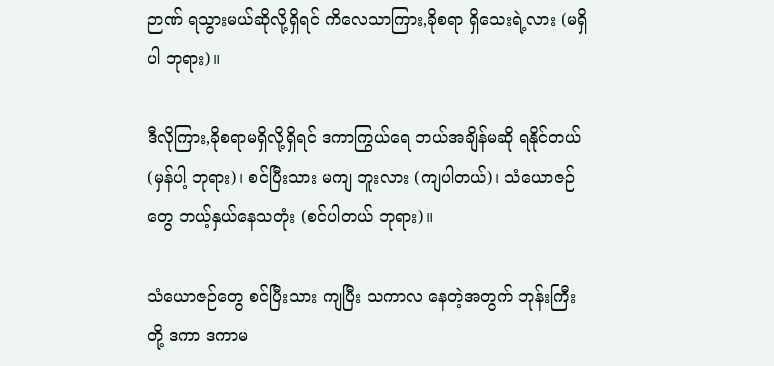ဉာဏ် ရသွားမယ်ဆိုလို့ရှိရင် ကိလေသာကြား,ခိုစရာ ရှိသေးရဲ့လား (မရှိပါ ဘုရား)။

ဒီလိုကြား,ခိုစရာမရှိလို့ရှိရင် ဒကာကြွယ်ရေ ဘယ်အချိန်မဆို ရနိုင်တယ် (မှန်ပါ့ ဘုရား)၊ စင်ပြီးသား မကျ ဘူးလား (ကျပါတယ်)၊ သံယောဇဉ်တွေ ဘယ့်နှယ်နေသတုံး (စင်ပါတယ် ဘုရား)။

သံယောဇဉ်တွေ စင်ပြီးသား ကျပြီး သကာလ နေတဲ့အတွက် ဘုန်းကြီးတို့ ဒကာ ဒကာမ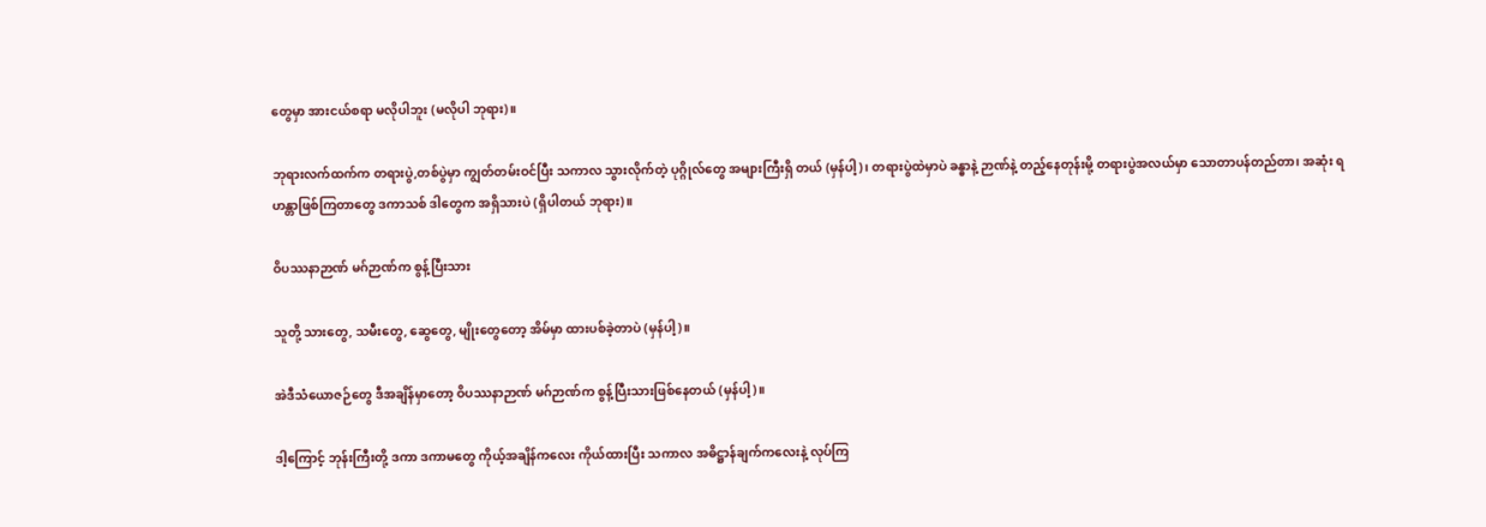တွေမှာ အားငယ်စရာ မလိုပါဘူး (မလိုပါ ဘုရား)။

ဘုရားလက်ထက်က တရားပွဲ,တစ်ပွဲမှာ ကျွတ်တမ်းဝင်ပြီး သကာလ သွားလိုက်တဲ့ ပုဂ္ဂိုလ်တွေ အများကြီးရှိ တယ် (မှန်ပါ့)၊ တရားပွဲထဲမှာပဲ ခန္ဓာနဲ့ ဉာဏ်နဲ့ တည့်နေတုန်းမို့ တရားပွဲအလယ်မှာ သောတာပန်တည်တာ၊ အဆုံး ရဟန္တာဖြစ်ကြတာတွေ ဒကာသစ် ဒါတွေက အရှိသားပဲ (ရှိပါတယ် ဘုရား)။

ဝိပဿနာဉာဏ် မဂ်ဉာဏ်က စွန့်ပြီးသား

သူတို့ သားတွေ, သမီးတွေ, ဆွေတွေ, မျိုးတွေတော့ အိမ်မှာ ထားပစ်ခဲ့တာပဲ (မှန်ပါ့)။

အဲဒီသံယောဇဉ်တွေ ဒီအချိန်မှာတော့ ဝိပဿနာဉာဏ် မဂ်ဉာဏ်က စွန့်ပြီးသားဖြစ်နေတယ် (မှန်ပါ့)။

ဒါ့ကြောင့် ဘုန်းကြီးတို့ ဒကာ ဒကာမတွေ ကိုယ့်အချိန်ကလေး ကိုယ်ထားပြီး သကာလ အဓိဋ္ဌာန်ချက်ကလေးနဲ့ လုပ်ကြ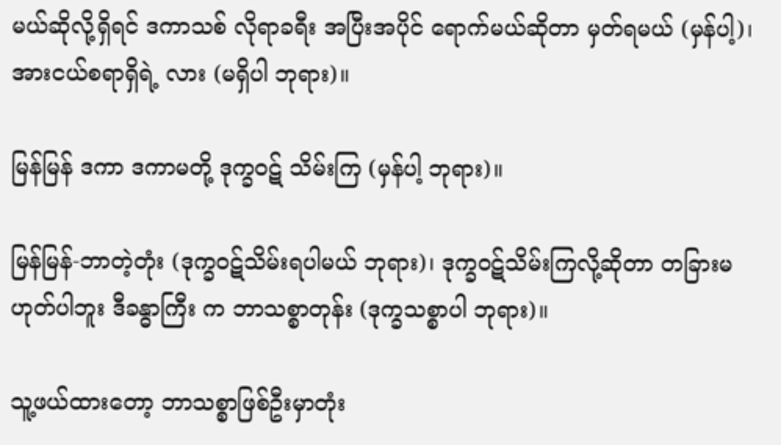မယ်ဆိုလို့ရှိရင် ဒကာသစ် လိုရာခရီး အပြီးအပိုင် ရောက်မယ်ဆိုတာ မှတ်ရမယ် (မှန်ပါ့)၊ အားငယ်စရာရှိရဲ့ လား (မရှိပါ ဘုရား)။

မြန်မြန် ဒကာ ဒကာမတို့ ဒုက္ခဝဋ် သိမ်းကြ (မှန်ပါ့ ဘုရား)။

မြန်မြန်-ဘာတဲ့တုံး (ဒုက္ခဝဋ်သိမ်းရပါမယ် ဘုရား)၊ ဒုက္ခဝဋ်သိမ်းကြလို့ဆိုတာ တခြားမဟုတ်ပါဘူး ဒီခန္ဓာကြီး က ဘာသစ္စာတုန်း (ဒုက္ခသစ္စာပါ ဘုရား)။

သူ့ဖယ်ထားတော့ ဘာသစ္စာဖြစ်ဦးမှာတုံး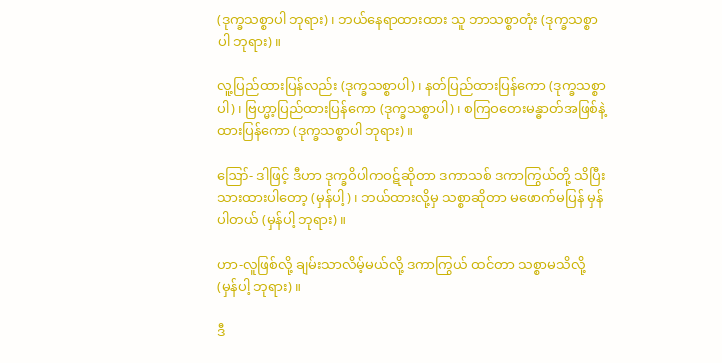(ဒုက္ခသစ္စာပါ ဘုရား)၊ ဘယ်နေရာထားထား သူ ဘာသစ္စာတုံး (ဒုက္ခသစ္စာပါ ဘုရား)။

လူ့ပြည်ထားပြန်လည်း (ဒုက္ခသစ္စာပါ)၊ နတ်ပြည်ထားပြန်ကော (ဒုက္ခသစ္စာပါ)၊ ဗြဟ္မာ့ပြည်ထားပြန်ကော (ဒုက္ခသစ္စာပါ)၊ စကြဝတေးမန္ဓာတ်အဖြစ်နဲ့ ထားပြန်ကော (ဒုက္ခသစ္စာပါ ဘုရား)။

ဪ- ဒါဖြင့် ဒီဟာ ဒုက္ခဝိပါကဝဋ်ဆိုတာ ဒကာသစ် ဒကာကြွယ်တို့ သိပြီးသားထားပါတော့ (မှန်ပါ့)၊ ဘယ်ထားလို့မှ သစ္စာဆိုတာ မဖောက်မပြန် မှန်ပါတယ် (မှန်ပါ့ ဘုရား)။

ဟာ-လူဖြစ်လို့ ချမ်းသာလိမ့်မယ်လို့ ဒကာကြွယ် ထင်တာ သစ္စာမသိလို့ (မှန်ပါ့ ဘုရား)။

ဒီ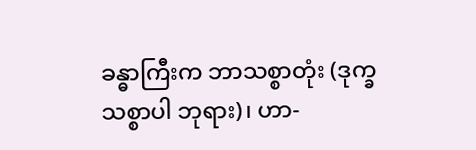ခန္ဓာကြီးက ဘာသစ္စာတုံး (ဒုက္ခသစ္စာပါ ဘုရား)၊ ဟာ-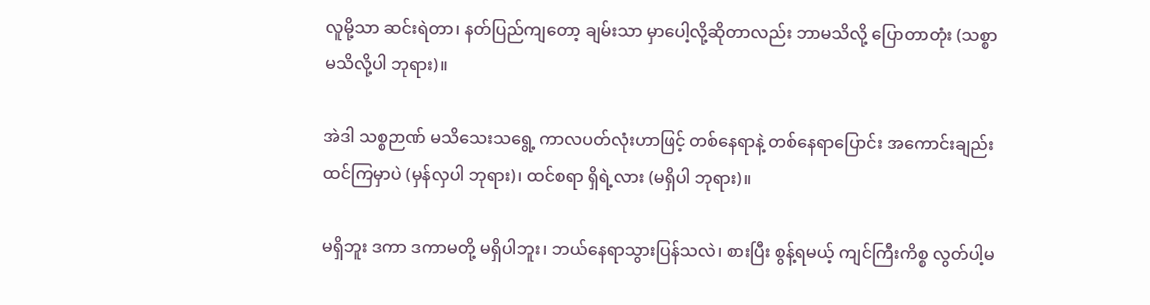လူမို့သာ ဆင်းရဲတာ၊ နတ်ပြည်ကျတော့ ချမ်းသာ မှာပေါ့လို့ဆိုတာလည်း ဘာမသိလို့ ပြောတာတုံး (သစ္စာမသိလို့ပါ ဘုရား)။

အဲဒါ သစ္စဉာဏ် မသိသေးသရွေ့ ကာလပတ်လုံးဟာဖြင့် တစ်နေရာနဲ့ တစ်နေရာပြောင်း အကောင်းချည်း ထင်ကြမှာပဲ (မှန်လှပါ ဘုရား)၊ ထင်စရာ ရှိရဲ့လား (မရှိပါ ဘုရား)။

မရှိဘူး ဒကာ ဒကာမတို့ မရှိပါဘူး၊ ဘယ်နေရာသွားပြန်သလဲ၊ စားပြီး စွန့်ရမယ့် ကျင်ကြီးကိစ္စ လွတ်ပါ့မ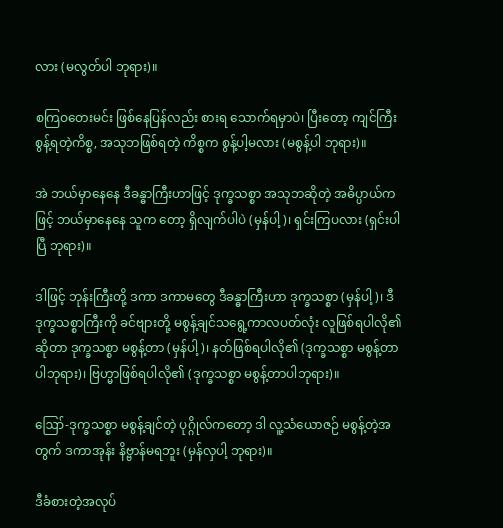လား (မလွတ်ပါ ဘုရား)။

စကြဝတေးမင်း ဖြစ်နေပြန်လည်း စားရ သောက်ရမှာပဲ၊ ပြီးတော့ ကျင်ကြီးစွန့်ရတဲ့ကိစ္စ, အသုဘဖြစ်ရတဲ့ ကိစ္စက စွန့်ပါ့မလား (မစွန့်ပါ ဘုရား)။

အဲ ဘယ်မှာနေနေ ဒီခန္ဓာကြီးဟာဖြင့် ဒုက္ခသစ္စာ အသုဘဆိုတဲ့ အဓိပ္ပာယ်ကဖြင့် ဘယ်မှာနေနေ သူက တော့ ရှိလျက်ပါပဲ (မှန်ပါ့)၊ ရှင်းကြပလား (ရှင်းပါပြီ ဘုရား)။

ဒါဖြင့် ဘုန်းကြီးတို့ ဒကာ ဒကာမတွေ ဒီခန္ဓာကြီးဟာ ဒုက္ခသစ္စာ (မှန်ပါ့)၊ ဒီဒုက္ခသစ္စာကြီးကို ခင်ဗျားတို့ မစွန့်ချင်သရွေ့ကာလပတ်လုံး လူဖြစ်ရပါလို၏ဆိုတာ ဒုက္ခသစ္စာ မစွန့်တာ (မှန်ပါ့)၊ နတ်ဖြစ်ရပါလို၏ (ဒုက္ခသစ္စာ မစွန့်တာပါဘုရား)၊ ဗြဟ္မာဖြစ်ရပါလို၏ (ဒုက္ခသစ္စာ မစွန့်တာပါဘုရား)။

ဪ-ဒုက္ခသစ္စာ မစွန့်ချင်တဲ့ ပုဂ္ဂိုလ်ကတော့ ဒါ လူ့သံယောဇဉ် မစွန့်တဲ့အတွက် ဒကာအုန်း နိဗ္ဗာန်မရဘူး (မှန်လှပါ့ ဘုရား)။

ဒီခံစားတဲ့အလုပ်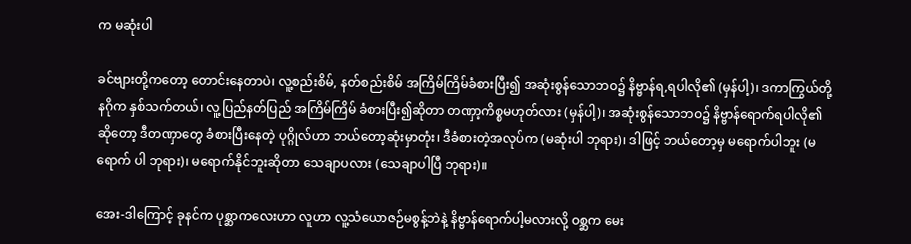က မဆုံးပါ

ခင်ဗျားတို့ကတော့ တောင်းနေတာပဲ၊ လူ့စည်းစိမ်, နတ်စည်းစိမ် အကြိမ်ကြိမ်ခံစားပြီး၍ အဆုံးစွန်သောဘဝ၌ နိဗ္ဗာန်ရ,ရပါလို၏ (မှန်ပါ့)၊ ဒကာကြွယ်တို့ နဂိုက နှစ်သက်တယ်၊ လူ့ပြည်နတ်ပြည် အကြိမ်ကြိမ် ခံစားပြီး၍ဆိုတာ တဏှာ့ကိစ္စမဟုတ်လား (မှန်ပါ့)၊ အဆုံးစွန်သောဘဝ၌ နိဗ္ဗာန်ရောက်ရပါလို၏ဆိုတော့ ဒီတဏှာတွေ ခံစားပြီးနေတဲ့ ပုဂ္ဂိုလ်ဟာ ဘယ်တော့ဆုံးမှာတုံး၊ ဒီခံစားတဲ့အလုပ်က (မဆုံးပါ ဘုရား)၊ ဒါဖြင့် ဘယ်တော့မှ မရောက်ပါဘူး (မရောက် ပါ ဘုရား)၊ မရောက်နိုင်ဘူးဆိုတာ သေချာပလား (သေချာပါပြီ ဘုရား)။

အေး-ဒါကြောင့် ခုနင်က ပုစ္ဆာကလေးဟာ လူဟာ လူ့သံယောဇဉ်မစွန့်ဘဲနဲ့ နိဗ္ဗာန်ရောက်ပါ့မလားလို့ ဝစ္ဆက မေး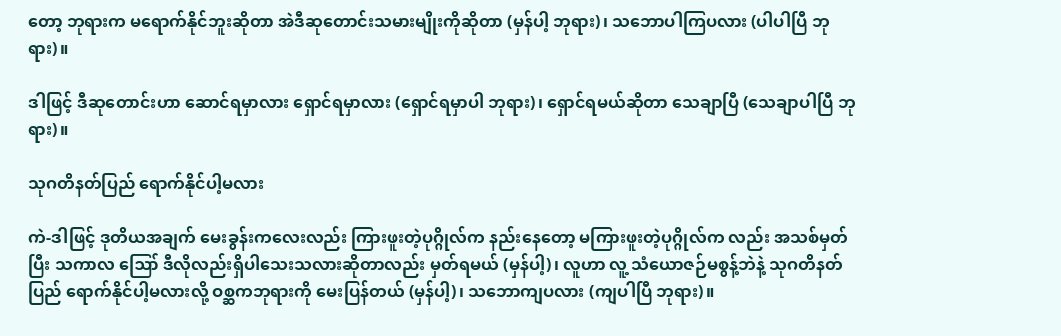တော့ ဘုရားက မရောက်နိုင်ဘူးဆိုတာ အဲဒီဆုတောင်းသမားမျိုးကိုဆိုတာ (မှန်ပါ့ ဘုရား)၊ သဘောပါကြပလား (ပါပါပြီ ဘုရား)။

ဒါဖြင့် ဒီဆုတောင်းဟာ ဆောင်ရမှာလား ရှောင်ရမှာလား (ရှောင်ရမှာပါ ဘုရား)၊ ရှောင်ရမယ်ဆိုတာ သေချာပြီ (သေချာပါပြီ ဘုရား)။

သုဂတိနတ်ပြည် ရောက်နိုင်ပါ့မလား

ကဲ-ဒါဖြင့် ဒုတိယအချက် မေးခွန်းကလေးလည်း ကြားဖူးတဲ့ပုဂ္ဂိုလ်က နည်းနေတော့ မကြားဖူးတဲ့ပုဂ္ဂိုလ်က လည်း အသစ်မှတ်ပြီး သကာလ ဪ ဒီလိုလည်းရှိပါသေးသလားဆိုတာလည်း မှတ်ရမယ် (မှန်ပါ့)၊ လူဟာ လူ့ သံယောဇဉ်မစွန့်ဘဲနဲ့ သုဂတိနတ်ပြည် ရောက်နိုင်ပါ့မလားလို့ ဝစ္ဆကဘုရားကို မေးပြန်တယ် (မှန်ပါ့)၊ သဘောကျပလား (ကျပါပြီ ဘုရား)။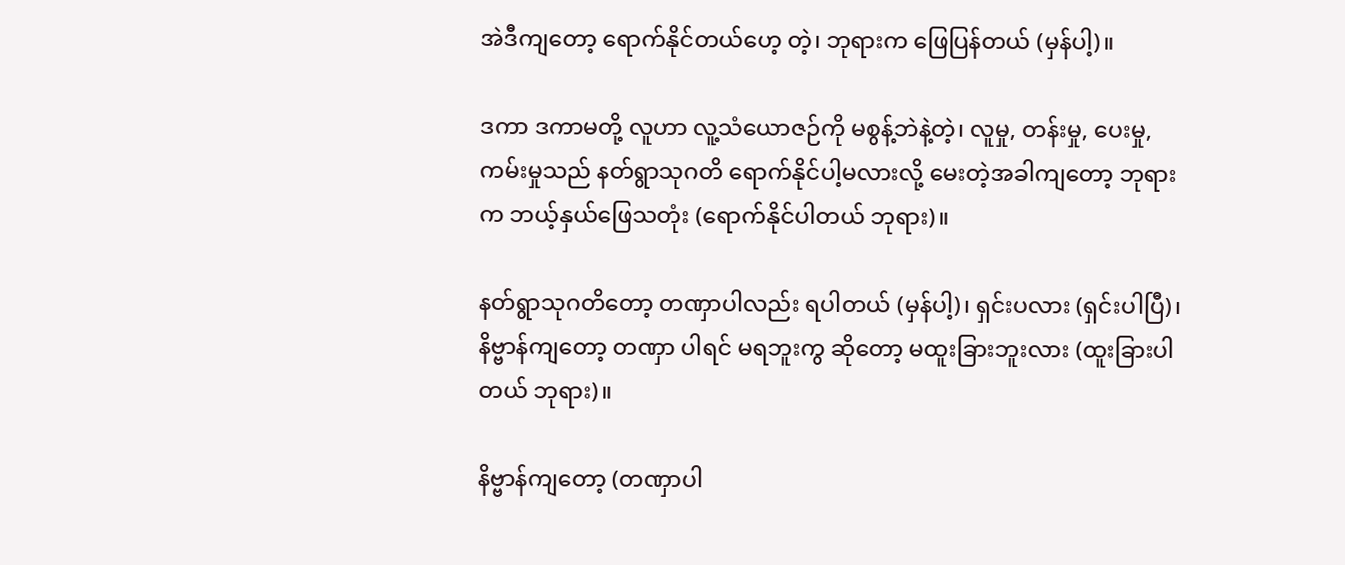အဲဒီကျတော့ ရောက်နိုင်တယ်ဟေ့ တဲ့၊ ဘုရားက ဖြေပြန်တယ် (မှန်ပါ့)။

ဒကာ ဒကာမတို့ လူဟာ လူ့သံယောဇဉ်ကို မစွန့်ဘဲနဲ့တဲ့၊ လူမှု, တန်းမှု, ပေးမှု, ကမ်းမှုသည် နတ်ရွာသုဂတိ ရောက်နိုင်ပါ့မလားလို့ မေးတဲ့အခါကျတော့ ဘုရားက ဘယ့်နှယ်ဖြေသတုံး (ရောက်နိုင်ပါတယ် ဘုရား)။

နတ်ရွာသုဂတိတော့ တဏှာပါလည်း ရပါတယ် (မှန်ပါ့)၊ ရှင်းပလား (ရှင်းပါပြီ)၊ နိဗ္ဗာန်ကျတော့ တဏှာ ပါရင် မရဘူးကွ ဆိုတော့ မထူးခြားဘူးလား (ထူးခြားပါတယ် ဘုရား)။

နိဗ္ဗာန်ကျတော့ (တဏှာပါ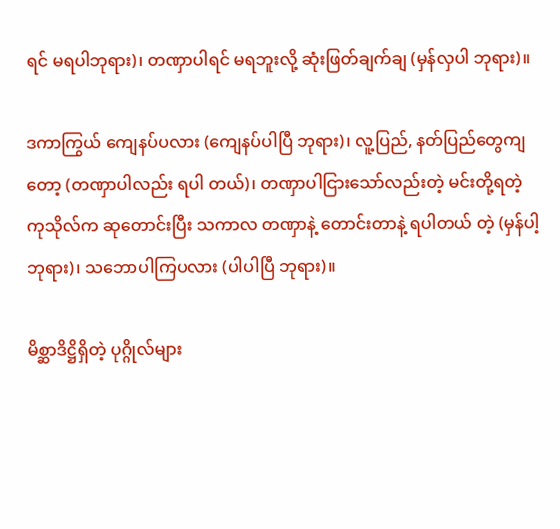ရင် မရပါဘုရား)၊ တဏှာပါရင် မရဘူးလို့ ဆုံးဖြတ်ချက်ချ (မှန်လှပါ ဘုရား)။

ဒကာကြွယ် ကျေနပ်ပလား (ကျေနပ်ပါပြီ ဘုရား)၊ လူ့ပြည်, နတ်ပြည်တွေကျတော့ (တဏှာပါလည်း ရပါ တယ်)၊ တဏှာပါငြားသော်လည်းတဲ့ မင်းတို့ရတဲ့ ကုသိုလ်က ဆုတောင်းပြီး သကာလ တဏှာနဲ့ တောင်းတာနဲ့ ရပါတယ် တဲ့ (မှန်ပါ့ ဘုရား)၊ သဘောပါကြပလား (ပါပါပြီ ဘုရား)။

မိစ္ဆာဒိဋ္ဌိရှိတဲ့ ပုဂ္ဂိုလ်များ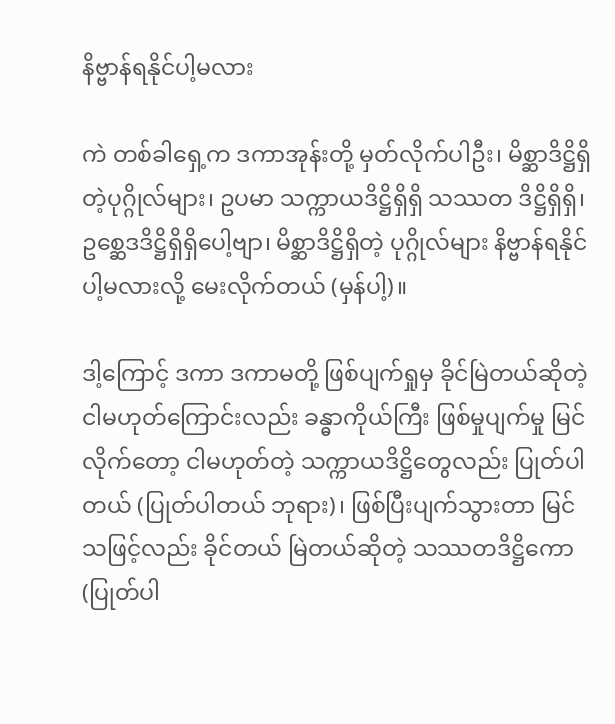နိဗ္ဗာန်ရနိုင်ပါ့မလား

ကဲ တစ်ခါရှေ့က ဒကာအုန်းတို့ မှတ်လိုက်ပါဦး၊ မိစ္ဆာဒိဋ္ဌိရှိတဲ့ပုဂ္ဂိုလ်များ၊ ဥပမာ သက္ကာယဒိဋ္ဌိရှိရှိ သဿတ ဒိဋ္ဌိရှိရှိ၊ ဥစ္ဆေဒဒိဋ္ဌိရှိရှိပေါ့ဗျာ၊ မိစ္ဆာဒိဋ္ဌိရှိတဲ့ ပုဂ္ဂိုလ်များ နိဗ္ဗာန်ရနိုင်ပါ့မလားလို့ မေးလိုက်တယ် (မှန်ပါ့)။

ဒါ့ကြောင့် ဒကာ ဒကာမတို့ ဖြစ်ပျက်ရှုမှ ခိုင်မြဲတယ်ဆိုတဲ့ ငါမဟုတ်ကြောင်းလည်း ခန္ဓာကိုယ်ကြီး ဖြစ်မှုပျက်မှု မြင်လိုက်တော့ ငါမဟုတ်တဲ့ သက္ကာယဒိဋ္ဌိတွေလည်း ပြုတ်ပါတယ် (ပြုတ်ပါတယ် ဘုရား)၊ ဖြစ်ပြီးပျက်သွားတာ မြင် သဖြင့်လည်း ခိုင်တယ် မြဲတယ်ဆိုတဲ့ သဿတဒိဋ္ဌိကော (ပြုတ်ပါ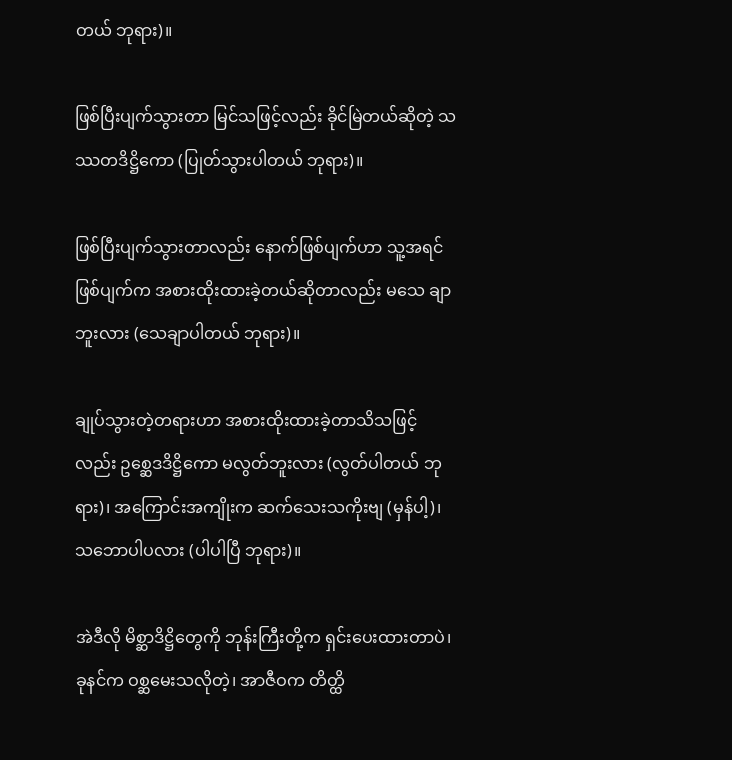တယ် ဘုရား)။

ဖြစ်ပြီးပျက်သွားတာ မြင်သဖြင့်လည်း ခိုင်မြဲတယ်ဆိုတဲ့ သဿတဒိဋ္ဌိကော (ပြုတ်သွားပါတယ် ဘုရား)။

ဖြစ်ပြီးပျက်သွားတာလည်း နောက်ဖြစ်ပျက်ဟာ သူ့အရင်ဖြစ်ပျက်က အစားထိုးထားခဲ့တယ်ဆိုတာလည်း မသေ ချာဘူးလား (သေချာပါတယ် ဘုရား)။

ချုပ်သွားတဲ့တရားဟာ အစားထိုးထားခဲ့တာသိသဖြင့်လည်း ဥစ္ဆေဒဒိဋ္ဌိကော မလွတ်ဘူးလား (လွတ်ပါတယ် ဘုရား)၊ အကြောင်းအကျိုးက ဆက်သေးသကိုးဗျ (မှန်ပါ့)၊ သဘောပါပလား (ပါပါပြီ ဘုရား)။

အဲဒီလို မိစ္ဆာဒိဋ္ဌိတွေကို ဘုန်းကြီးတို့က ရှင်းပေးထားတာပဲ၊ ခုနင်က ဝစ္ဆမေးသလိုတဲ့၊ အာဇီဝက တိတ္ထိ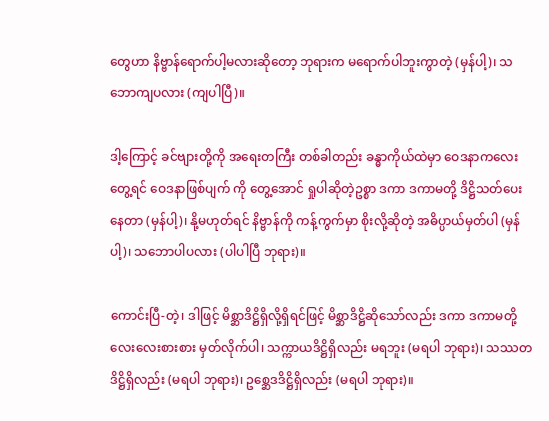တွေဟာ နိဗ္ဗာန်ရောက်ပါ့မလားဆိုတော့ ဘုရားက မရောက်ပါဘူးကွာတဲ့ (မှန်ပါ့)၊ သဘောကျပလား (ကျပါပြီ)။

ဒါ့ကြောင့် ခင်ဗျားတို့ကို အရေးတကြီး တစ်ခါတည်း ခန္ဓာကိုယ်ထဲမှာ ဝေဒနာကလေးတွေ့ရင် ဝေဒနာဖြစ်ပျက် ကို တွေ့အောင် ရှုပါဆိုတဲ့ဥစ္စာ ဒကာ ဒကာမတို့ ဒိဋ္ဌိသတ်ပေးနေတာ (မှန်ပါ့)၊ နို့မဟုတ်ရင် နိဗ္ဗာန်ကို ကန့်ကွက်မှာ စိုးလို့ဆိုတဲ့ အဓိပ္ပာယ်မှတ်ပါ (မှန်ပါ့)၊ သဘောပါပလား (ပါပါပြီ ဘုရား)။

ကောင်းပြီ-တဲ့၊ ဒါဖြင့် မိစ္ဆာဒိဋ္ဌိရှိလို့ရှိရင်ဖြင့် မိစ္ဆာဒိဋ္ဌိဆိုသော်လည်း ဒကာ ဒကာမတို့ လေးလေးစားစား မှတ်လိုက်ပါ၊ သက္ကာယဒိဋ္ဌိရှိလည်း မရဘူး (မရပါ ဘုရား)၊ သဿတဒိဋ္ဌိရှိလည်း (မရပါ ဘုရား)၊ ဥစ္ဆေဒဒိဋ္ဌိရှိလည်း (မရပါ ဘုရား)။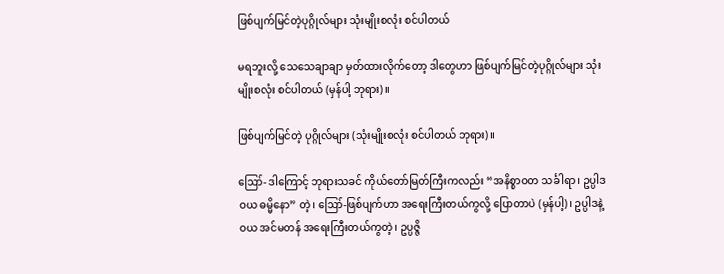ဖြစ်ပျက်မြင်တဲ့ပုဂ္ဂိုလ်များ သုံးမျိုးစလုံး စင်ပါတယ်

မရဘူးလို့ သေသေချာချာ မှတ်ထားလိုက်တော့ ဒါတွေဟာ ဖြစ်ပျက်မြင်တဲ့ပုဂ္ဂိုလ်များ သုံးမျိုးစလုံး စင်ပါတယ် (မှန်ပါ့ ဘုရား)။

ဖြစ်ပျက်မြင်တဲ့ ပုဂ္ဂိုလ်များ (သုံးမျိုးစလုံး စင်ပါတယ် ဘုရား)။

ဪ- ဒါကြောင့် ဘုရားသခင် ကိုယ်တော်မြတ်ကြီးကလည်း “အနိစ္စာဝတ သင်္ခါရာ၊ ဥပ္ပါဒဝယ ဓမ္မိနော” တဲ့၊ ဪ-ဖြစ်ပျက်ဟာ အရေးကြီးတယ်ကွလို့ ပြောတာပဲ (မှန်ပါ့)၊ ဥပ္ပါဒနဲ့ ဝယ အင်မတန် အရေးကြီးတယ်ကွတဲ့၊ ဥပ္ပဇ္ဇိ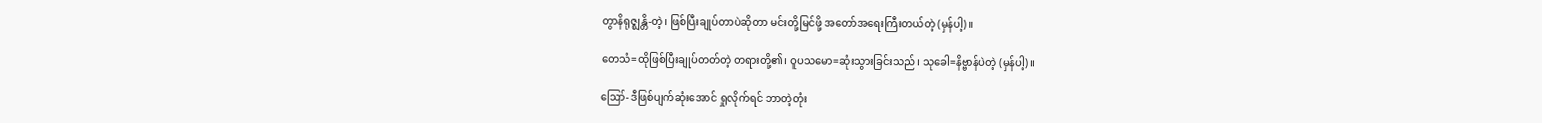တွာနိရုဇ္ဈန္တိ-တဲ့၊ ဖြစ်ပြီးချုပ်တာပဲဆိုတာ မင်းတို့မြင်ဖို့ အတော်အရေးကြီးတယ်တဲ့ (မှန်ပါ့)။

တေသံ=ထိုဖြစ်ပြီးချုပ်တတ်တဲ့ တရားတို့၏၊ ဝူပသမော=ဆုံးသွားခြင်းသည်၊ သုခေါ=နိဗ္ဗာန်ပဲတဲ့ (မှန်ပါ့)။

ဪ- ဒီဖြစ်ပျက်ဆုံးအောင် ရှုလိုက်ရင် ဘာတဲ့တုံး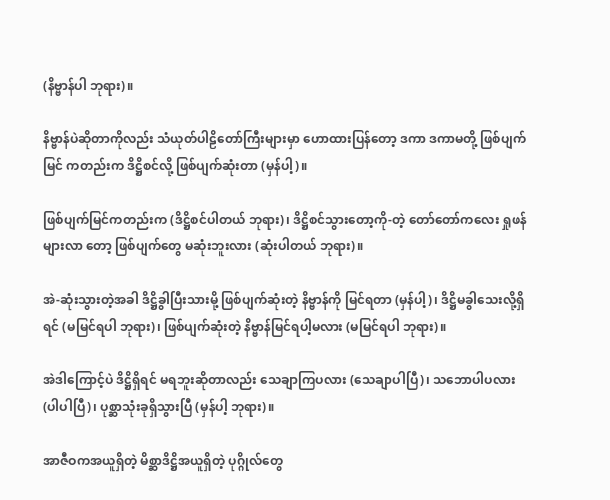(နိဗ္ဗာန်ပါ ဘုရား)။

နိဗ္ဗာန်ပဲဆိုတာကိုလည်း သံယုတ်ပါဠိတော်ကြီးများမှာ ဟောထားပြန်တော့ ဒကာ ဒကာမတို့ ဖြစ်ပျက်မြင် ကတည်းက ဒိဋ္ဌိစင်လို့ ဖြစ်ပျက်ဆုံးတာ (မှန်ပါ့)။

ဖြစ်ပျက်မြင်ကတည်းက (ဒိဋ္ဌိစင်ပါတယ် ဘုရား)၊ ဒိဋ္ဌိစင်သွားတော့ကို-တဲ့ တော်တော်ကလေး ရှုဖန်များလာ တော့ ဖြစ်ပျက်တွေ မဆုံးဘူးလား (ဆုံးပါတယ် ဘုရား)။

အဲ-ဆုံးသွားတဲ့အခါ ဒိဋ္ဌိခွါပြီးသားမို့ ဖြစ်ပျက်ဆုံးတဲ့ နိဗ္ဗာန်ကို မြင်ရတာ (မှန်ပါ့)၊ ဒိဋ္ဌိမခွါသေးလို့ရှိရင် (မမြင်ရပါ ဘုရား)၊ ဖြစ်ပျက်ဆုံးတဲ့ နိဗ္ဗာန်မြင်ရပါ့မလား (မမြင်ရပါ ဘုရား)။

အဲဒါကြောင့်ပဲ ဒိဋ္ဌိရှိရင် မရဘူးဆိုတာလည်း သေချာကြပလား (သေချာပါပြီ)၊ သဘောပါပလား (ပါပါပြီ)၊ ပုစ္ဆာသုံးခုရှိသွားပြီ (မှန်ပါ့ ဘုရား)။

အာဇီဝကအယူရှိတဲ့ မိစ္ဆာဒိဋ္ဌိအယူရှိတဲ့ ပုဂ္ဂိုလ်တွေ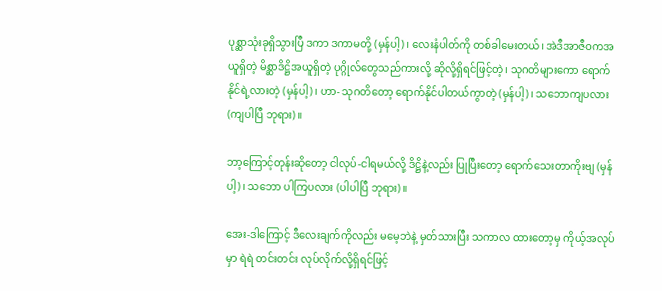ပုစ္ဆာသုံးခုရှိသွားပြီ ဒကာ ဒကာမတို့ (မှန်ပါ့)၊ လေးနံပါတ်ကို တစ်ခါမေးတယ်၊ အဲဒီအာဇီဝကအယူရှိတဲ့ မိစ္ဆာဒိဋ္ဌိအယူရှိတဲ့ ပုဂ္ဂိုလ်တွေသည်ကားလို့ ဆိုလို့ရှိရင်ဖြင့်တဲ့၊ သုဂတိများကော ရောက်နိုင်ရဲ့လားတဲ့ (မှန်ပါ့)၊ ဟာ- သုဂတိတော့ ရောက်နိုင်ပါတယ်ကွာတဲ့ (မှန်ပါ့)၊ သဘောကျပလား (ကျပါပြီ ဘုရား)။

ဘာ့ကြောင့်တုန်းဆိုတော့ ငါလုပ်-ငါရမယ်လို့ ဒိဋ္ဌိနဲ့လည်း ပြုပြီးတော့ ရောက်သေးတာကိုးဗျ (မှန်ပါ့)၊ သဘော ပါကြပလား (ပါပါပြီ ဘုရား)။

အေး-ဒါကြောင့် ဒီလေးချက်ကိုလည်း မမေ့ဘဲနဲ့ မှတ်သားပြီး သကာလ ထားတော့မှ ကိုယ့်အလုပ်မှာ ရဲရဲ တင်းတင်း လုပ်လိုက်လို့ရှိရင်ဖြင့်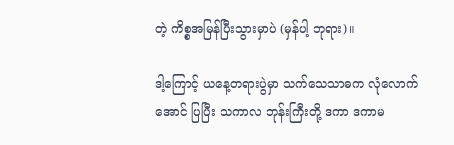တဲ့ ကိစ္စအမြန်ပြီးသွားမှာပဲ (မှန်ပါ့ ဘုရား)။

ဒါ့ကြောင့် ယနေ့တရားပွဲမှာ သက်သေသာဓက လုံလောက်အောင် ပြပြီး သကာလ ဘုန်းကြီးတို့ ဒကာ ဒကာမ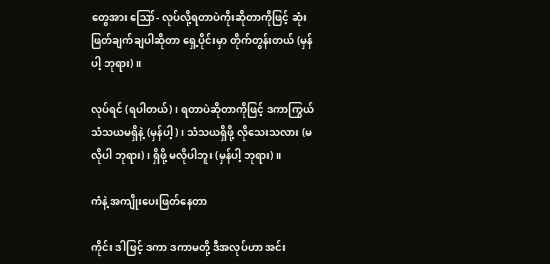တွေအား ဪ- လုပ်လို့ရတာပဲကိုးဆိုတာကိုဖြင့် ဆုံးဖြတ်ချက်ချပါဆိုတာ ရှေ့ပိုင်းမှာ တိုက်တွန်းတယ် (မှန်ပါ့ ဘုရား)။

လုပ်ရင် (ရပါတယ်)၊ ရတာပဲဆိုတာကိုဖြင့် ဒကာကြွယ် သံသယမရှိနဲ့ (မှန်ပါ့)၊ သံသယရှိဖို့ လိုသေးသလား (မလိုပါ ဘုရား)၊ ရှိဖို့ မလိုပါဘူး (မှန်ပါ့ ဘုရား)။

ကံနဲ့ အကျိုးပေးဖြတ်နေတာ

ကိုင်း ဒါဖြင့် ဒကာ ဒကာမတို့ ဒီအလုပ်ဟာ အင်း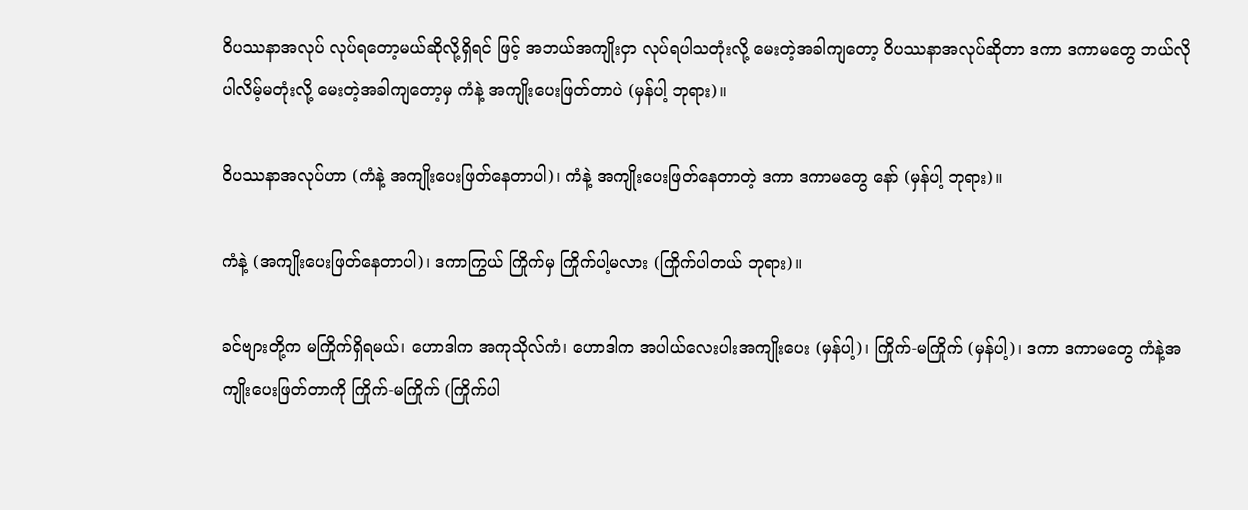ဝိပဿနာအလုပ် လုပ်ရတော့မယ်ဆိုလို့ရှိရင် ဖြင့် အဘယ်အကျိုးငှာ လုပ်ရပါသတုံးလို့ မေးတဲ့အခါကျတော့ ဝိပဿနာအလုပ်ဆိုတာ ဒကာ ဒကာမတွေ ဘယ်လို ပါလိမ့်မတုံးလို့ မေးတဲ့အခါကျတော့မှ ကံနဲ့ အကျိုးပေးဖြတ်တာပဲ (မှန်ပါ့ ဘုရား)။

ဝိပဿနာအလုပ်ဟာ (ကံနဲ့ အကျိုးပေးဖြတ်နေတာပါ)၊ ကံနဲ့ အကျိုးပေးဖြတ်နေတာတဲ့ ဒကာ ဒကာမတွေ နော် (မှန်ပါ့ ဘုရား)။

ကံနဲ့ (အကျိုးပေးဖြတ်နေတာပါ)၊ ဒကာကြွယ် ကြိုက်မှ ကြိုက်ပါ့မလား (ကြိုက်ပါတယ် ဘုရား)။

ခင်ဗျားတို့က မကြိုက်ရှိရမယ်၊ ဟောဒါက အကုသိုလ်ကံ၊ ဟောဒါက အပါယ်လေးပါးအကျိုးပေး (မှန်ပါ့)၊ ကြိုက်-မကြိုက် (မှန်ပါ့)၊ ဒကာ ဒကာမတွေ ကံနဲ့အကျိုးပေးဖြတ်တာကို ကြိုက်-မကြိုက် (ကြိုက်ပါ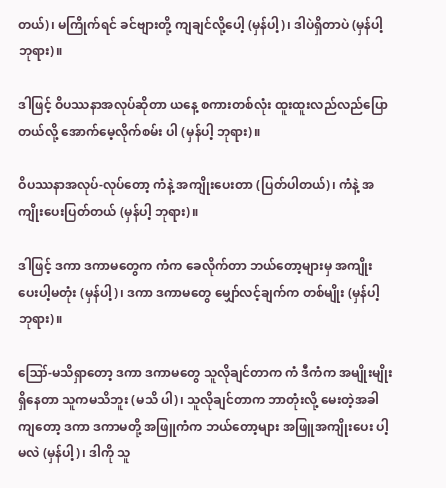တယ်)၊ မကြိုက်ရင် ခင်ဗျားတို့ ကျချင်လို့ပေါ့ (မှန်ပါ့)၊ ဒါပဲရှိတာပဲ (မှန်ပါ့ ဘုရား)။

ဒါဖြင့် ဝိပဿနာအလုပ်ဆိုတာ ယနေ့ စကားတစ်လုံး ထူးထူးလည်လည်ပြောတယ်လို့ အောက်မေ့လိုက်စမ်း ပါ (မှန်ပါ့ ဘုရား)။

ဝိပဿနာအလုပ်-လုပ်တော့ ကံနဲ့ အကျိုးပေးတာ (ပြတ်ပါတယ်)၊ ကံနဲ့ အကျိုးပေးပြတ်တယ် (မှန်ပါ့ ဘုရား)။

ဒါဖြင့် ဒကာ ဒကာမတွေက ကံက ခေလိုက်တာ ဘယ်တော့များမှ အကျိုးပေးပါ့မတုံး (မှန်ပါ့)၊ ဒကာ ဒကာမတွေ မျှော်လင့်ချက်က တစ်မျိုး (မှန်ပါ့ ဘုရား)။

ဪ-မသိရှာတော့ ဒကာ ဒကာမတွေ သူလိုချင်တာက ကံ ဒီကံက အမျိုးမျိုးရှိနေတာ သူကမသိဘူး (မသိ ပါ)၊ သူလိုချင်တာက ဘာတုံးလို့ မေးတဲ့အခါကျတော့ ဒကာ ဒကာမတို့ အဖြူကံက ဘယ်တော့များ အဖြူအကျိုးပေး ပါ့မလဲ (မှန်ပါ့)၊ ဒါကို သူ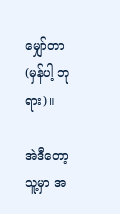မျှော်တာ (မှန်ပါ့ ဘုရား)။

အဲဒီတော့ သူ့မှာ အ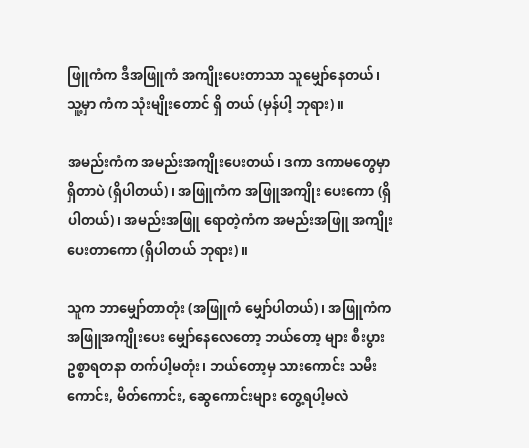ဖြူကံက ဒီအဖြူကံ အကျိုးပေးတာသာ သူမျှော်နေတယ်၊ သူ့မှာ ကံက သုံးမျိုးတောင် ရှိ တယ် (မှန်ပါ့ ဘုရား)။

အမည်းကံက အမည်းအကျိုးပေးတယ်၊ ဒကာ ဒကာမတွေမှာ ရှိတာပဲ (ရှိပါတယ်)၊ အဖြူကံက အဖြူအကျိုး ပေးကော (ရှိပါတယ်)၊ အမည်းအဖြူ ရောတဲ့ကံက အမည်းအဖြူ အကျိုးပေးတာကော (ရှိပါတယ် ဘုရား)။

သူက ဘာမျှော်တာတုံး (အဖြူကံ မျှော်ပါတယ်)၊ အဖြူကံက အဖြူအကျိုးပေး မျှော်နေလေတော့ ဘယ်တော့ များ စီးပွားဥစ္စာရတနာ တက်ပါ့မတုံး၊ ဘယ်တော့မှ သားကောင်း သမီးကောင်း, မိတ်ကောင်း, ဆွေကောင်းများ တွေ့ရပါ့မလဲ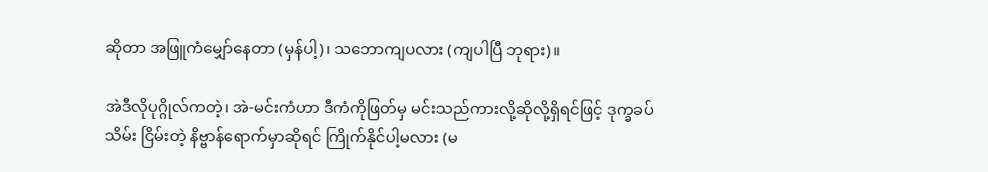ဆိုတာ အဖြူကံမျှော်နေတာ (မှန်ပါ့)၊ သဘောကျပလား (ကျပါပြီ ဘုရား)။

အဲဒီလိုပုဂ္ဂိုလ်ကတဲ့၊ အဲ-မင်းကံဟာ ဒီကံကိုဖြတ်မှ မင်းသည်ကားလို့ဆိုလို့ရှိရင်ဖြင့် ဒုက္ခခပ်သိမ်း ငြိမ်းတဲ့ နိဗ္ဗာန်ရောက်မှာဆိုရင် ကြိုက်နိုင်ပါ့မလား (မ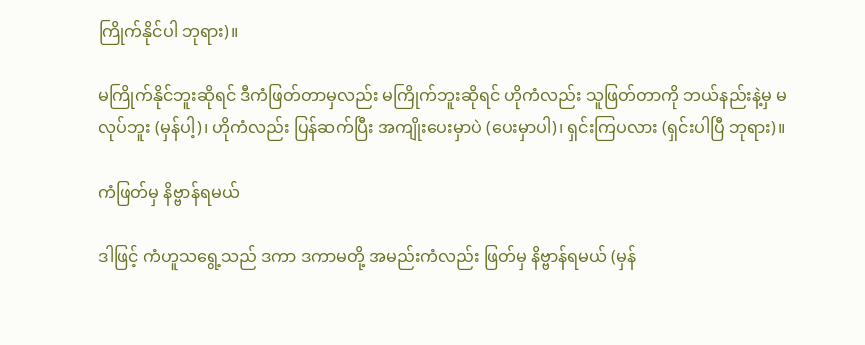ကြိုက်နိုင်ပါ ဘုရား)။

မကြိုက်နိုင်ဘူးဆိုရင် ဒီကံဖြတ်တာမှလည်း မကြိုက်ဘူးဆိုရင် ဟိုကံလည်း သူဖြတ်တာကို ဘယ်နည်းနဲ့မှ မလုပ်ဘူး (မှန်ပါ့)၊ ဟိုကံလည်း ပြန်ဆက်ပြီး အကျိုးပေးမှာပဲ (ပေးမှာပါ)၊ ရှင်းကြပလား (ရှင်းပါပြီ ဘုရား)။

ကံဖြတ်မှ နိဗ္ဗာန်ရမယ်

ဒါဖြင့် ကံဟူသရွေ့သည် ဒကာ ဒကာမတို့ အမည်းကံလည်း ဖြတ်မှ နိဗ္ဗာန်ရမယ် (မှန်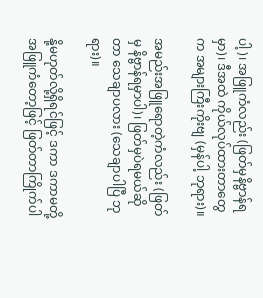ပါ့)၊ အဖြူကံလည်း (ဖြတ်မှနိဗ္ဗာန်ရမှာ)၊ ဒီအထဲ ကိုယ်လုပ်ထားတာတွေက အများကြီးကိုးဗျ (မှန်ပါ့ ဘုရား)။

အမည်းအဖြူရောတဲ့ကံလည်း (ဖြတ်မှ နိဗ္ဗာန်ရမှာပါ)၊ ဖြတ်မှပဲရမယ်ဆိုတာ သေချာပလား (သေချာပါပြီ ဘုရား)။

နို့မဟုတ်လို့ရှိရင်ဖြင့် ဒကာ ဒကာမတို့ အဖြူကံတော့ဖြင့် ဖြတ်တာကြိုက်ပါ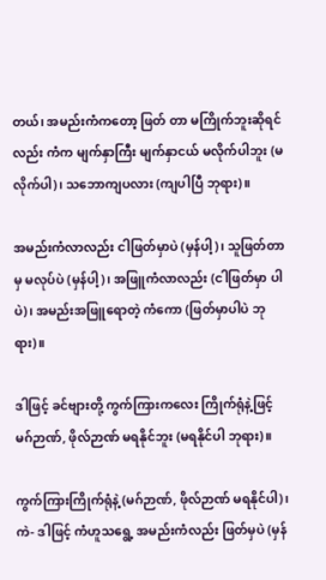တယ်၊ အမည်းကံကတော့ ဖြတ် တာ မကြိုက်ဘူးဆိုရင်လည်း ကံက မျက်နှာကြီး မျက်နှာငယ် မလိုက်ပါဘူး (မလိုက်ပါ)၊ သဘောကျပလား (ကျပါပြီ ဘုရား)။

အမည်းကံလာလည်း ငါဖြတ်မှာပဲ (မှန်ပါ့)၊ သူဖြတ်တာမှ မလုပ်ပဲ (မှန်ပါ့)၊ အဖြူကံလာလည်း (ငါဖြတ်မှာ ပါပဲ)၊ အမည်းအဖြူရောတဲ့ ကံကော (ဖြတ်မှာပါပဲ ဘုရား)။

ဒါဖြင့် ခင်ဗျားတို့ ကွက်ကြားကလေး ကြိုက်ရုံနဲ့ဖြင့် မဂ်ဉာဏ်, ဖိုလ်ဉာဏ် မရနိုင်ဘူး (မရနိုင်ပါ ဘုရား)။

ကွက်ကြားကြိုက်ရုံနဲ့ (မဂ်ဉာဏ်, ဖိုလ်ဉာဏ် မရနိုင်ပါ)၊ ကဲ- ဒါဖြင့် ကံဟူသရွေ့ အမည်းကံလည်း ဖြတ်မှပဲ (မှန်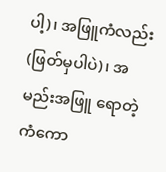ပါ့)၊ အဖြူကံလည်း (ဖြတ်မှပါပဲ)၊ အမည်းအဖြူ ရောတဲ့ကံကော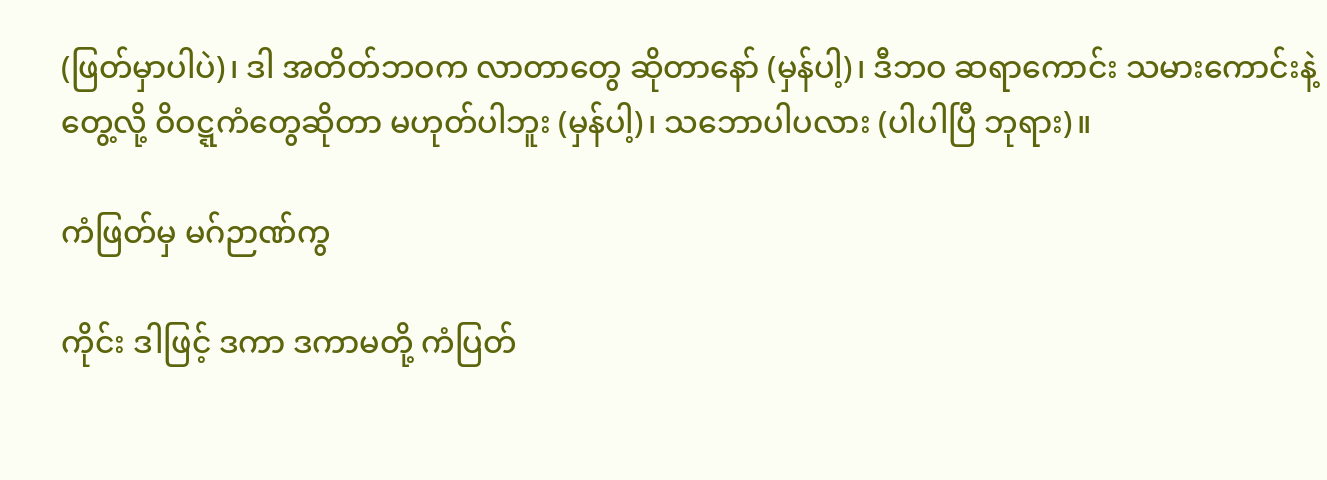(ဖြတ်မှာပါပဲ)၊ ဒါ အတိတ်ဘဝက လာတာတွေ ဆိုတာနော် (မှန်ပါ့)၊ ဒီဘဝ ဆရာကောင်း သမားကောင်းနဲ့ တွေ့လို့ ဝိဝဋ္ဋကံတွေဆိုတာ မဟုတ်ပါဘူး (မှန်ပါ့)၊ သဘောပါပလား (ပါပါပြီ ဘုရား)။

ကံဖြတ်မှ မဂ်ဉာဏ်ကွ

ကိုင်း ဒါဖြင့် ဒကာ ဒကာမတို့ ကံပြတ်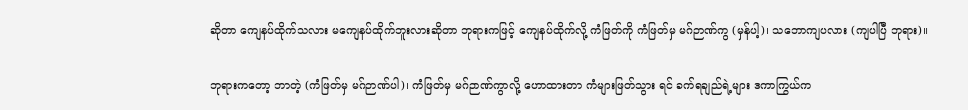ဆိုတာ ကျေနပ်ထိုက်သလား မကျေနပ်ထိုက်ဘူးလားဆိုတာ ဘုရားကဖြင့် ကျေနပ်ထိုက်လို့ ကံဖြတ်ကို ကံဖြတ်မှ မဂ်ဉာဏ်ကွ (မှန်ပါ့)၊ သဘောကျပလား (ကျပါပြီ ဘုရား)။

ဘုရားကတော့ ဘာတဲ့ (ကံဖြတ်မှ မဂ်ဉာဏ်ပါ)၊ ကံဖြတ်မှ မဂ်ဉာဏ်ကွာလို့ ဟောထားတာ ကံများဖြတ်သွား ရင် ခက်ရချည်ရဲ့များ ဒကာကြွယ်က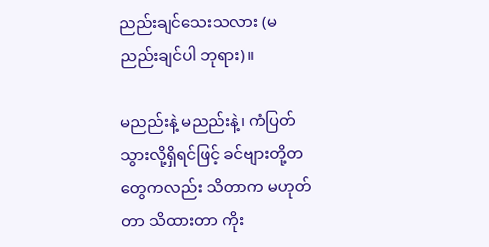ညည်းချင်သေးသလား (မညည်းချင်ပါ ဘုရား)။

မညည်းနဲ့ မညည်းနဲ့၊ ကံပြတ်သွားလို့ရှိရင်ဖြင့် ခင်ဗျားတို့တတွေကလည်း သိတာက မဟုတ်တာ သိထားတာ ကိုး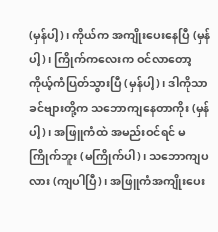(မှန်ပါ့)၊ ကိုယ်က အကျိုးပေးနေပြီ (မှန်ပါ့)၊ ကြိုက်ကလေးက ဝင်လာတော့ ကိုယ့်ကံပြတ်သွားပြီ (မှန်ပါ့)၊ ဒါကိုသာ ခင်ဗျားတို့က သဘောကျနေတာကိုး (မှန်ပါ့)၊ အဖြူကံထဲ အမည်းဝင်ရင် မကြိုက်ဘူး (မကြိုက်ပါ)၊ သဘောကျပလား (ကျပါပြီ)၊ အဖြူကံအကျိုးပေး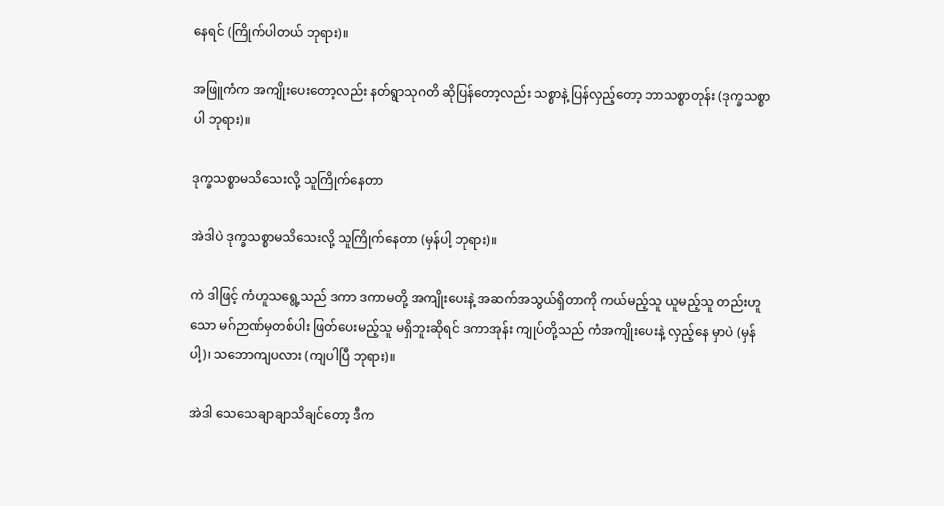နေရင် (ကြိုက်ပါတယ် ဘုရား)။

အဖြူကံက အကျိုးပေးတော့လည်း နတ်ရွာသုဂတိ ဆိုပြန်တော့လည်း သစ္စာနဲ့ ပြန်လှည့်တော့ ဘာသစ္စာတုန်း (ဒုက္ခသစ္စာပါ ဘုရား)။

ဒုက္ခသစ္စာမသိသေးလို့ သူကြိုက်နေတာ

အဲဒါပဲ ဒုက္ခသစ္စာမသိသေးလို့ သူကြိုက်နေတာ (မှန်ပါ့ ဘုရား)။

ကဲ ဒါဖြင့် ကံဟူသရွေ့သည် ဒကာ ဒကာမတို့ အကျိုးပေးနဲ့ အဆက်အသွယ်ရှိတာကို ကယ်မည့်သူ ယူမည့်သူ တည်းဟူသော မဂ်ဉာဏ်မှတစ်ပါး ဖြတ်ပေးမည့်သူ မရှိဘူးဆိုရင် ဒကာအုန်း ကျုပ်တို့သည် ကံအကျိုးပေးနဲ့ လှည့်နေ မှာပဲ (မှန်ပါ့)၊ သဘောကျပလား (ကျပါပြီ ဘုရား)။

အဲဒါ သေသေချာချာသိချင်တော့ ဒီက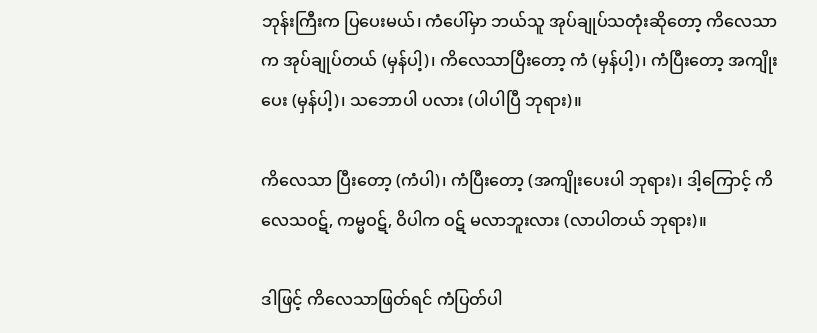ဘုန်းကြီးက ပြပေးမယ်၊ ကံပေါ်မှာ ဘယ်သူ အုပ်ချုပ်သတုံးဆိုတော့ ကိလေသာက အုပ်ချုပ်တယ် (မှန်ပါ့)၊ ကိလေသာပြီးတော့ ကံ (မှန်ပါ့)၊ ကံပြီးတော့ အကျိုးပေး (မှန်ပါ့)၊ သဘောပါ ပလား (ပါပါပြီ ဘုရား)။

ကိလေသာ ပြီးတော့ (ကံပါ)၊ ကံပြီးတော့ (အကျိုးပေးပါ ဘုရား)၊ ဒါ့ကြောင့် ကိလေသဝဋ်, ကမ္မဝဋ်, ဝိပါက ဝဋ် မလာဘူးလား (လာပါတယ် ဘုရား)။

ဒါဖြင့် ကိလေသာဖြတ်ရင် ကံပြတ်ပါ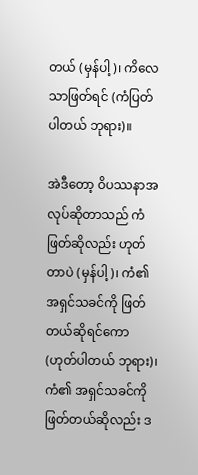တယ် (မှန်ပါ့)၊ ကိလေသာဖြတ်ရင် (ကံပြတ်ပါတယ် ဘုရား)။

အဲဒီတော့ ဝိပဿနာအလုပ်ဆိုတာသည် ကံဖြတ်ဆိုလည်း ဟုတ်တာပဲ (မှန်ပါ့)၊ ကံ၏ အရှင်သခင်ကို ဖြတ် တယ်ဆိုရင်ကော (ဟုတ်ပါတယ် ဘုရား)၊ ကံ၏ အရှင်သခင်ကို ဖြတ်တယ်ဆိုလည်း ဒ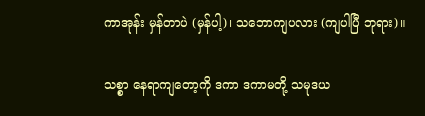ကာအုန်း မှန်တာပဲ (မှန်ပါ့)၊ သဘောကျပလား (ကျပါပြီ ဘုရား)။

သစ္စာ နေရာကျတော့ကို ဒကာ ဒကာမတို့ သမုဒယ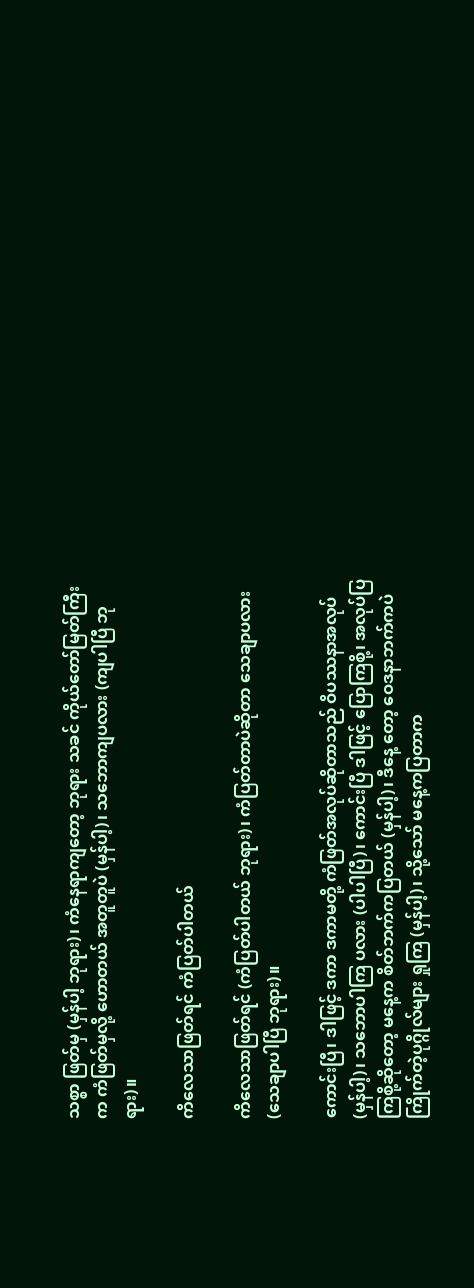သစ္စာ ဖြတ်မှ (မှန်ပါ့ ဘုရား)၊ ကံနေရာကျတော့ ဘုရား သခင် ကိုယ်တော်မြတ်ကြီးက ကံဖြတ်မှလို့ ဟောတယ် အတူတူပဲ (မှန်ပါ့)၊ သဘောကျပလား (ကျပါပြီ ဘုရား)။

ကိလေသာဖြတ်ရင် ကံပြတ်ပါတယ်

ကိလေသာဖြတ်ရင် (ကံပြတ်ပါတယ် ဘုရား)၊ ကံပြတ်တာပဲဆိုတာ သေချာပလား (သေချာပါပြီ ဘုရား)။

ကောင်းပြီ၊ ဒါဖြင့် ဒကာ ဒကာမတို့ ကံဖြတ်အလုပ်ဆိုတာသည် ဝိပဿနာအလုပ် (မှန်ပါ့)၊ သဘောပါကြ ပလား (ပါပါပြီ)၊ ကောင်းပြီ ဒါဖြင့် ပြောကြစို့၊ အလုပ်ပြကြစို့ဆိုတော့ မနေ့က စိတ်ဘက်ကပြတယ် (မှန်ပါ့)၊ ဒီနေ့ တော့ ဝေဒနာဘက်ကပဲ ကြိုက်တဲ့ပုဂ္ဂိုလ်များ ရှုကြ (မှန်ပါ့)၊ သို့သော် မနေ့ကပြတာက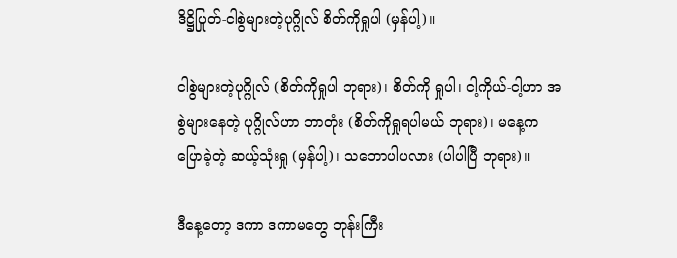ဒိဋ္ဌိပြုတ်-ငါစွဲများတဲ့ပုဂ္ဂိုလ် စိတ်ကိုရှုပါ (မှန်ပါ့)။

ငါစွဲများတဲ့ပုဂ္ဂိုလ် (စိတ်ကိုရှုပါ ဘုရား)၊ စိတ်ကို ရှုပါ၊ ငါ့ကိုယ်-ငါ့ဟာ အစွဲများနေတဲ့ ပုဂ္ဂိုလ်ဟာ ဘာတုံး (စိတ်ကိုရှုရပါမယ် ဘုရား)၊ မနေ့က ပြောခဲ့တဲ့ ဆယ့်သုံးရှု (မှန်ပါ့)၊ သဘောပါပလား (ပါပါပြီ ဘုရား)။

ဒီနေ့တော့ ဒကာ ဒကာမတွေ ဘုန်းကြီး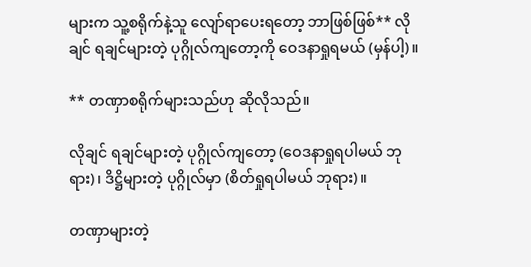များက သူ့စရိုက်နဲ့သူ လျော်ရာပေးရတော့ ဘာဖြစ်ဖြစ်** လိုချင် ရချင်များတဲ့ ပုဂ္ဂိုလ်ကျတော့ကို ဝေဒနာရှုရမယ် (မှန်ပါ့)။

** တဏှာစရိုက်များသည်ဟု ဆိုလိုသည်။

လိုချင် ရချင်များတဲ့ ပုဂ္ဂိုလ်ကျတော့ (ဝေဒနာရှုရပါမယ် ဘုရား)၊ ဒိဋ္ဌိများတဲ့ ပုဂ္ဂိုလ်မှာ (စိတ်ရှုရပါမယ် ဘုရား)။

တဏှာများတဲ့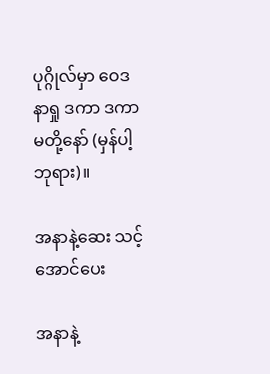ပုဂ္ဂိုလ်မှာ ဝေဒနာရှု ဒကာ ဒကာမတို့နော် (မှန်ပါ့ ဘုရား)။

အနာနဲ့ဆေး သင့်အောင်ပေး

အနာနဲ့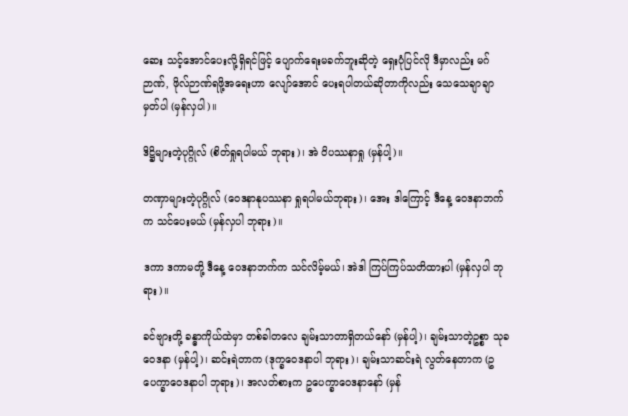ဆေး သင့်အောင်ပေးလို့ရှိရင်ဖြင့် ပျောက်ရေးမခက်ဘူးဆိုတဲ့ ရှေးပုံပြင်လို ဒီမှာလည်း မဂ်ဉာဏ်, ဖိုလ်ဉာဏ်ရဖို့အရေးဟာ လျော်အောင် ပေးရပါတယ်ဆိုတာကိုလည်း သေသေချာချာ မှတ်ပါ (မှန်လှပါ)။

ဒိဋ္ဌိများတဲ့ပုဂ္ဂိုလ် (စိတ်ရှုရပါမယ် ဘုရား)၊ အဲ ဝိပဿနာရှု (မှန်ပါ့)။

တဏှာများတဲ့ပုဂ္ဂိုလ် (ဝေဒနာနုပဿနာ ရှုရပါမယ်ဘုရား)၊ အေး ဒါကြောင့် ဒီနေ့ ဝေဒနာဘက်က သင်ပေးမယ် (မှန်လှပါ ဘုရား)။

ဒကာ ဒကာမတို့ ဒီနေ့ ဝေဒနာဘက်က သင်လိမ့်မယ်၊ အဲဒါ ကြပ်ကြပ်သတိထားပါ (မှန်လှပါ ဘုရား)။

ခင်ဗျားတို့ ခန္ဓာကိုယ်ထဲမှာ တစ်ခါတလေ ချမ်းသာတာရှိတယ်နော် (မှန်ပါ့)၊ ချမ်းသာတဲ့ဥစ္စာ သုခဝေဒနာ (မှန်ပါ့)၊ ဆင်းရဲတာက (ဒုက္ခဝေဒနာပါ ဘုရား)၊ ချမ်းသာဆင်းရဲ လွတ်နေတာက (ဥပေက္ခာဝေဒနာပါ ဘုရား)၊ အလတ်စားက ဥပေက္ခာဝေဒနာနော် (မှန်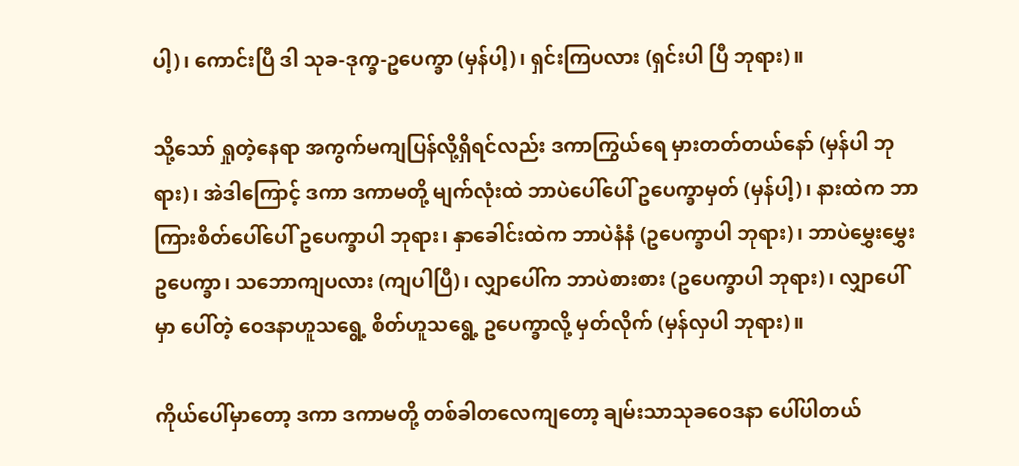ပါ့)၊ ကောင်းပြီ ဒါ သုခ-ဒုက္ခ-ဥပေက္ခာ (မှန်ပါ့)၊ ရှင်းကြပလား (ရှင်းပါ ပြီ ဘုရား)။

သို့သော် ရှုတဲ့နေရာ အကွက်မကျပြန်လို့ရှိရင်လည်း ဒကာကြွယ်ရေ မှားတတ်တယ်နော် (မှန်ပါ ဘုရား)၊ အဲဒါကြောင့် ဒကာ ဒကာမတို့ မျက်လုံးထဲ ဘာပဲပေါ်ပေါ် ဥပေက္ခာမှတ် (မှန်ပါ့)၊ နားထဲက ဘာကြားစိတ်ပေါ်ပေါ် ဥပေက္ခာပါ ဘုရား၊ နှာခေါင်းထဲက ဘာပဲနံနံ (ဥပေက္ခာပါ ဘုရား)၊ ဘာပဲမွှေးမွှေး ဥပေက္ခာ၊ သဘောကျပလား (ကျပါပြီ)၊ လျှာပေါ်က ဘာပဲစားစား (ဥပေက္ခာပါ ဘုရား)၊ လျှာပေါ်မှာ ပေါ်တဲ့ ဝေဒနာဟူသရွေ့ စိတ်ဟူသရွေ့ ဥပေက္ခာလို့ မှတ်လိုက် (မှန်လှပါ ဘုရား)။

ကိုယ်ပေါ်မှာတော့ ဒကာ ဒကာမတို့ တစ်ခါတလေကျတော့ ချမ်းသာသုခဝေဒနာ ပေါ်ပါတယ်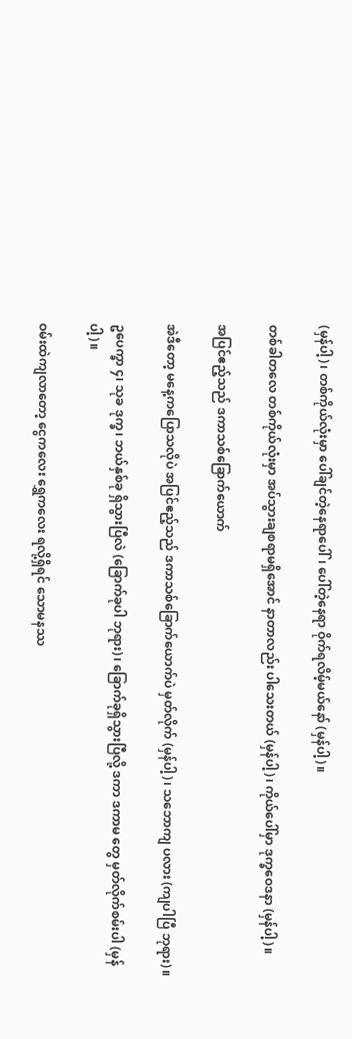(မှန်ပါ့)၊ တစ်ကိုယ်လုံးမှာ ပေါ်ချင်တဲ့နေရာပေါ်၊ ပေါ်တဲ့နေရာ ဝိုက်ရလိမ့်မယ်နော် (မှန်ပါ့)။

တစ်ခါတလေ တစ်ကိုယ်လုံးမှာ အပ်သွားချစရာမရှိအောင် နာတာလည်း ပါသေးတယ် (မှန်ပါ့)၊ ကိုယ်ပေါ်မှာ ဒုက္ခဝေဒနာ (မှန်ပါ့)။

အပြင်ဧည့်သည် ဒကာသစ်ခြောက်ယောက်

အဲဒီတော့ မနေ့ကပြောသလိုပဲ အပြင်ဧည့်သည် ဒကာသစ်ခြောက်ယောက်ပဲ မှတ်လိုက် (မှန်ပါ့)၊ သဘောကျ ပလား (ကျပါပြီ ဘုရား)။

ဥပေက္ခာ ၄၊ သုခ ဒုက္ခ၊ ဘယ်နှစ်ခု ရှိသွားပြီလဲ (ခြောက်ခုပါ ဘုရား)၊ ခြောက်ခုရှိသွားပြီလို့ ဒကာ ဒကာမ တွေ မှတ်လိုက်စမ်းပါ (မှန်ပါ့)။

ဝမ်းထဲကျလာတော့ ငွေကလေး ရွှေကလေး ရလို့ရှိရင် သောမနဿ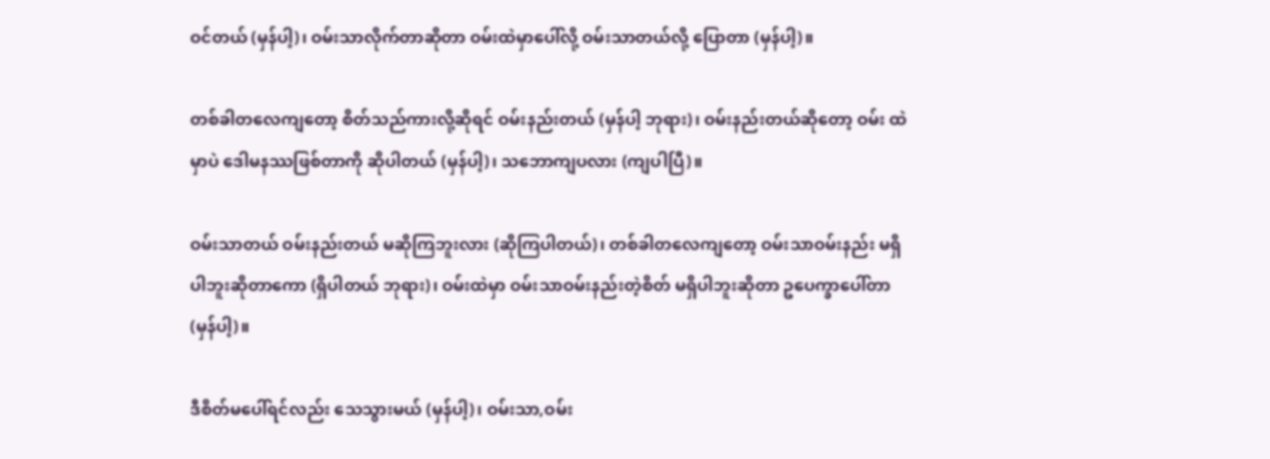ဝင်တယ် (မှန်ပါ့)၊ ဝမ်းသာလိုက်တာဆိုတာ ဝမ်းထဲမှာပေါ်လို့ ဝမ်းသာတယ်လို့ ပြောတာ (မှန်ပါ့)။

တစ်ခါတလေကျတော့ စိတ်သည်ကားလို့ဆိုရင် ဝမ်းနည်းတယ် (မှန်ပါ့ ဘုရား)၊ ဝမ်းနည်းတယ်ဆိုတော့ ဝမ်း ထဲမှာပဲ ဒေါမနဿဖြစ်တာကို ဆိုပါတယ် (မှန်ပါ့)၊ သဘောကျပလား (ကျပါပြီ)။

ဝမ်းသာတယ် ဝမ်းနည်းတယ် မဆိုကြဘူးလား (ဆိုကြပါတယ်)၊ တစ်ခါတလေကျတော့ ဝမ်းသာဝမ်းနည်း မရှိပါဘူးဆိုတာကော (ရှိပါတယ် ဘုရား)၊ ဝမ်းထဲမှာ ဝမ်းသာဝမ်းနည်းတဲ့စိတ် မရှိပါဘူးဆိုတာ ဥပေက္ခာပေါ်တာ (မှန်ပါ့)။

ဒီစိတ်မပေါ်ရင်လည်း သေသွားမယ် (မှန်ပါ့)၊ ဝမ်းသာ,ဝမ်း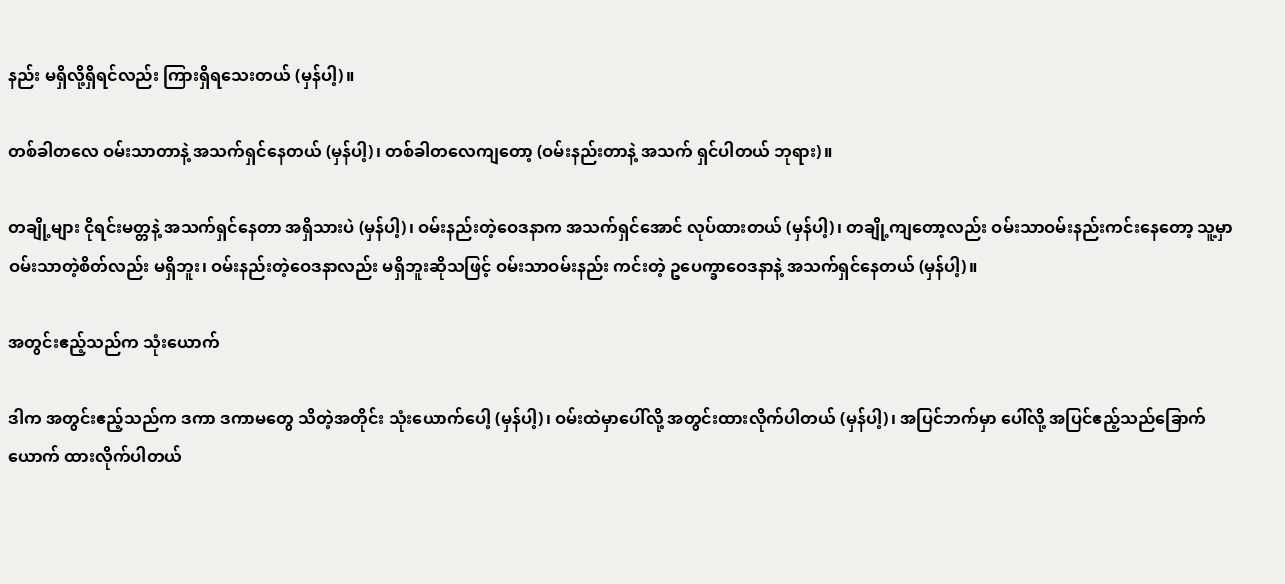နည်း မရှိလို့ရှိရင်လည်း ကြားရှိရသေးတယ် (မှန်ပါ့)။

တစ်ခါတလေ ဝမ်းသာတာနဲ့ အသက်ရှင်နေတယ် (မှန်ပါ့)၊ တစ်ခါတလေကျတော့ (ဝမ်းနည်းတာနဲ့ အသက် ရှင်ပါတယ် ဘုရား)။

တချို့များ ငိုရင်းမတ္တနဲ့ အသက်ရှင်နေတာ အရှိသားပဲ (မှန်ပါ့)၊ ဝမ်းနည်းတဲ့ဝေဒနာက အသက်ရှင်အောင် လုပ်ထားတယ် (မှန်ပါ့)၊ တချို့ကျတော့လည်း ဝမ်းသာဝမ်းနည်းကင်းနေတော့ သူ့မှာ ဝမ်းသာတဲ့စိတ်လည်း မရှိဘူး၊ ဝမ်းနည်းတဲ့ဝေဒနာလည်း မရှိဘူးဆိုသဖြင့် ဝမ်းသာဝမ်းနည်း ကင်းတဲ့ ဥပေက္ခာဝေဒနာနဲ့ အသက်ရှင်နေတယ် (မှန်ပါ့)။

အတွင်းဧည့်သည်က သုံးယောက်

ဒါက အတွင်းဧည့်သည်က ဒကာ ဒကာမတွေ သိတဲ့အတိုင်း သုံးယောက်ပေါ့ (မှန်ပါ့)၊ ဝမ်းထဲမှာပေါ်လို့ အတွင်းထားလိုက်ပါတယ် (မှန်ပါ့)၊ အပြင်ဘက်မှာ ပေါ်လို့ အပြင်ဧည့်သည်ခြောက်ယောက် ထားလိုက်ပါတယ်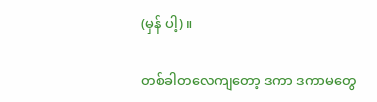(မှန် ပါ့)။

တစ်ခါတလေကျတော့ ဒကာ ဒကာမတွေ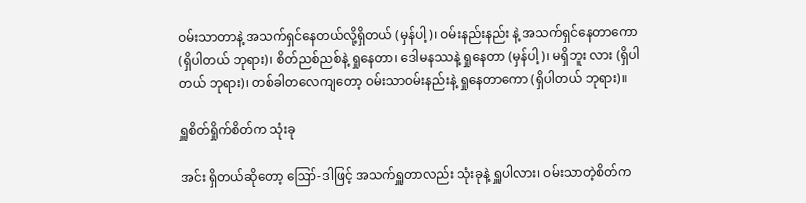ဝမ်းသာတာနဲ့ အသက်ရှင်နေတယ်လို့ရှိတယ် (မှန်ပါ့)၊ ဝမ်းနည်းနည်း နဲ့ အသက်ရှင်နေတာကော (ရှိပါတယ် ဘုရား)၊ စိတ်ညစ်ညစ်နဲ့ ရှုနေတာ၊ ဒေါမနဿနဲ့ ရှုနေတာ (မှန်ပါ့)၊ မရှိဘူး လား (ရှိပါတယ် ဘုရား)၊ တစ်ခါတလေကျတော့ ဝမ်းသာဝမ်းနည်းနဲ့ ရှုနေတာကော (ရှိပါတယ် ဘုရား)။

ရှူစိတ်ရှိုက်စိတ်က သုံးခု

အင်း ရှိတယ်ဆိုတော့ ဪ-ဒါဖြင့် အသက်ရှူတာလည်း သုံးခုနဲ့ ရှူပါလား၊ ဝမ်းသာတဲ့စိတ်က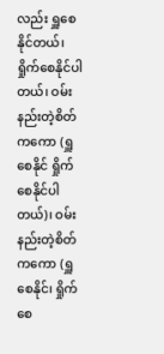လည်း ရှူစေနိုင်တယ်၊ ရှိုက်စေနိုင်ပါတယ်၊ ဝမ်းနည်းတဲ့စိတ်ကကော (ရှူစေနိုင် ရှိုက်စေနိုင်ပါတယ်)၊ ဝမ်းနည်းတဲ့စိတ်ကကော (ရှူစေနိုင်၊ ရှိုက်စေ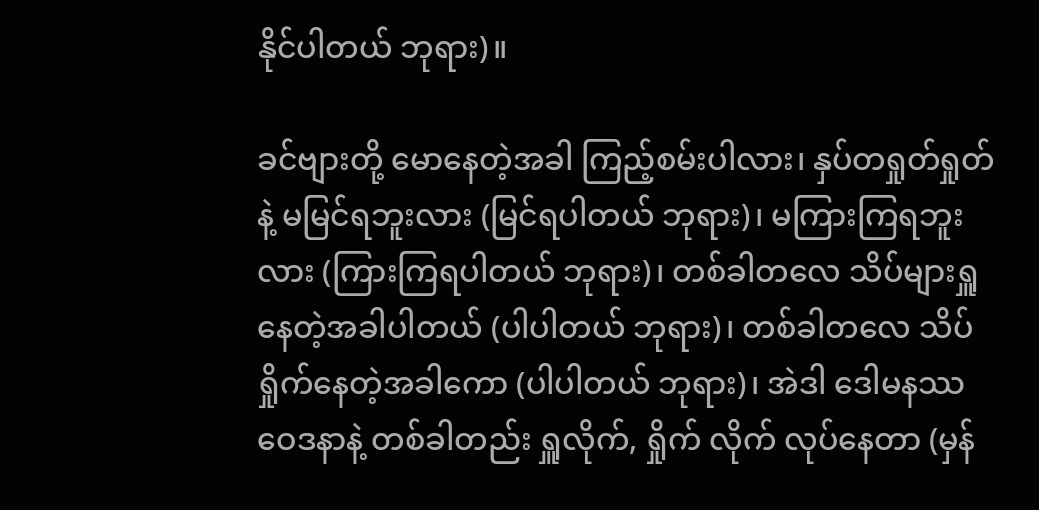နိုင်ပါတယ် ဘုရား)။

ခင်ဗျားတို့ မောနေတဲ့အခါ ကြည့်စမ်းပါလား၊ နှပ်တရှုတ်ရှုတ်နဲ့ မမြင်ရဘူးလား (မြင်ရပါတယ် ဘုရား)၊ မကြားကြရဘူးလား (ကြားကြရပါတယ် ဘုရား)၊ တစ်ခါတလေ သိပ်များရှူနေတဲ့အခါပါတယ် (ပါပါတယ် ဘုရား)၊ တစ်ခါတလေ သိပ်ရှိုက်နေတဲ့အခါကော (ပါပါတယ် ဘုရား)၊ အဲဒါ ဒေါမနဿဝေဒနာနဲ့ တစ်ခါတည်း ရှူလိုက်, ရှိုက် လိုက် လုပ်နေတာ (မှန်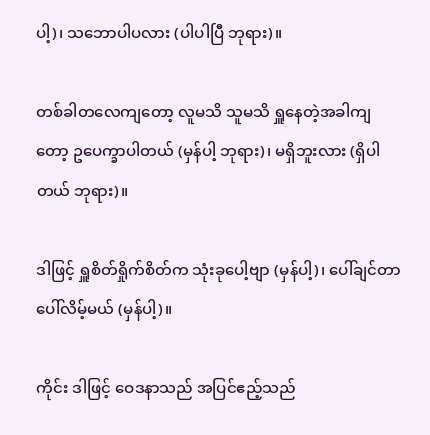ပါ့)၊ သဘောပါပလား (ပါပါပြီ ဘုရား)။

တစ်ခါတလေကျတော့ လူမသိ သူမသိ ရှူနေတဲ့အခါကျတော့ ဥပေက္ခာပါတယ် (မှန်ပါ့ ဘုရား)၊ မရှိဘူးလား (ရှိပါတယ် ဘုရား)။

ဒါဖြင့် ရှူစိတ်ရှိုက်စိတ်က သုံးခုပေါ့ဗျာ (မှန်ပါ့)၊ ပေါ်ချင်တာပေါ်လိမ့်မယ် (မှန်ပါ့)။

ကိုင်း ဒါဖြင့် ဝေဒနာသည် အပြင်ဧည့်သည်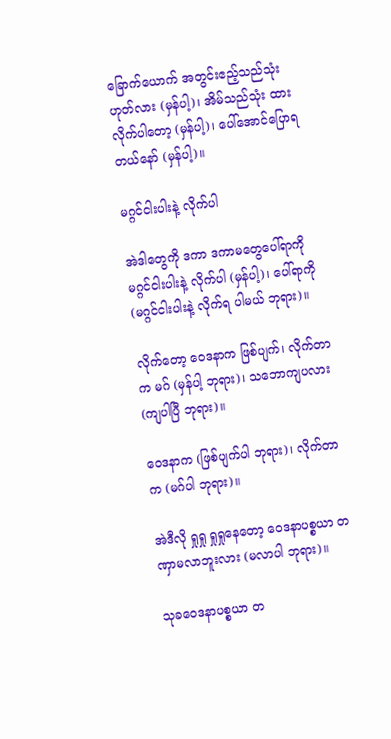ခြောက်ယောက် အတွင်းဧည့်သည်သုံး ဟုတ်လား (မှန်ပါ့)၊ အိမ်သည်သုံး ထားလိုက်ပါတော့ (မှန်ပါ့)၊ ပေါ်အောင်ပြောရတယ်နော် (မှန်ပါ့)။

မဂ္ဂင်ငါးပါးနဲ့ လိုက်ပါ

အဲဒါတွေကို ဒကာ ဒကာမတွေပေါ်ရာကို မဂ္ဂင်ငါးပါးနဲ့ လိုက်ပါ (မှန်ပါ့)၊ ပေါ်ရာကို (မဂ္ဂင်ငါးပါးနဲ့ လိုက်ရ ပါမယ် ဘုရား)။

လိုက်တော့ ဝေဒနာက ဖြစ်ပျက်၊ လိုက်တာက မဂ် (မှန်ပါ့ ဘုရား)၊ သဘောကျပလား (ကျပါပြီ ဘုရား)။

ဝေဒနာက (ဖြစ်ပျက်ပါ ဘုရား)၊ လိုက်တာက (မဂ်ပါ ဘုရား)။

အဲဒီလို ရှုရှု ရှုရှုနေတော့ ဝေဒနာပစ္စယာ တဏှာမလာဘူးလား (မလာပါ ဘုရား)။

သုခဝေဒနာပစ္စယာ တ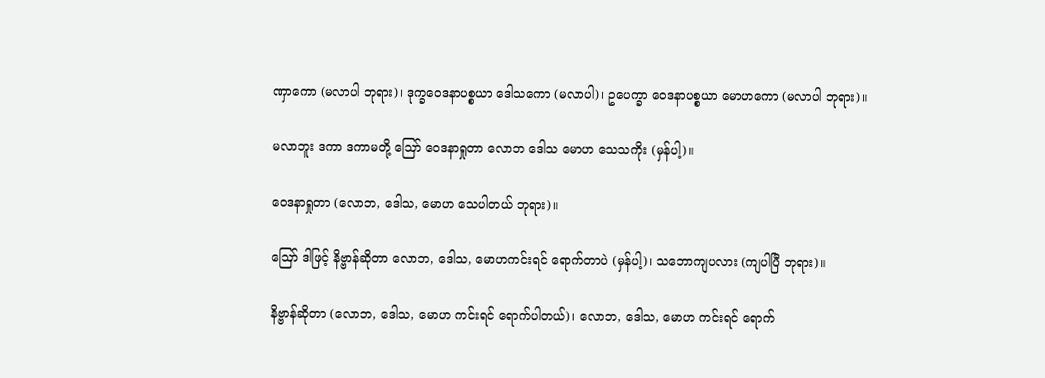ဏှာကော (မလာပါ ဘုရား)၊ ဒုက္ခဝေဒနာပစ္စယာ ဒေါသကော (မလာပါ)၊ ဥပေက္ခာ ဝေဒနာပစ္စယာ မောဟကော (မလာပါ ဘုရား)။

မလာဘူး ဒကာ ဒကာမတို့ ဪ ဝေဒနာရှုတာ လောဘ ဒေါသ မောဟ သေသကိုး (မှန်ပါ့)။

ဝေဒနာရှုတာ (လောဘ, ဒေါသ, မောဟ သေပါတယ် ဘုရား)။

ဪ ဒါဖြင့် နိဗ္ဗာန်ဆိုတာ လောဘ, ဒေါသ, မောဟကင်းရင် ရောက်တာပဲ (မှန်ပါ့)၊ သဘောကျပလား (ကျပါပြီ ဘုရား)။

နိဗ္ဗာန်ဆိုတာ (လောဘ, ဒေါသ, မောဟ ကင်းရင် ရောက်ပါတယ်)၊ လောဘ, ဒေါသ, မောဟ ကင်းရင် ရောက်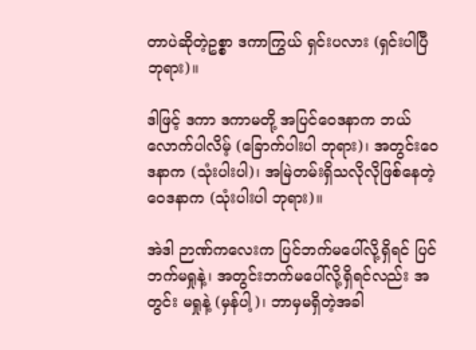တာပဲဆိုတဲ့ဥစ္စာ ဒကာကြွယ် ရှင်းပလား (ရှင်းပါပြီ ဘုရား)။

ဒါဖြင့် ဒကာ ဒကာမတို့ အပြင်ဝေဒနာက ဘယ်လောက်ပါလိမ့် (ခြောက်ပါးပါ ဘုရား)၊ အတွင်းဝေဒနာက (သုံးပါးပါ)၊ အမြဲတမ်းရှိသလိုလိုဖြစ်နေတဲ့ ဝေဒနာက (သုံးပါးပါ ဘုရား)။

အဲဒါ ဉာဏ်ကလေးက ပြင်ဘက်မပေါ်လို့ရှိရင် ပြင်ဘက်မရှုနဲ့၊ အတွင်းဘက်မပေါ်လို့ရှိရင်လည်း အတွင်း မရှုနဲ့ (မှန်ပါ့)၊ ဘာမှမရှိတဲ့အခါ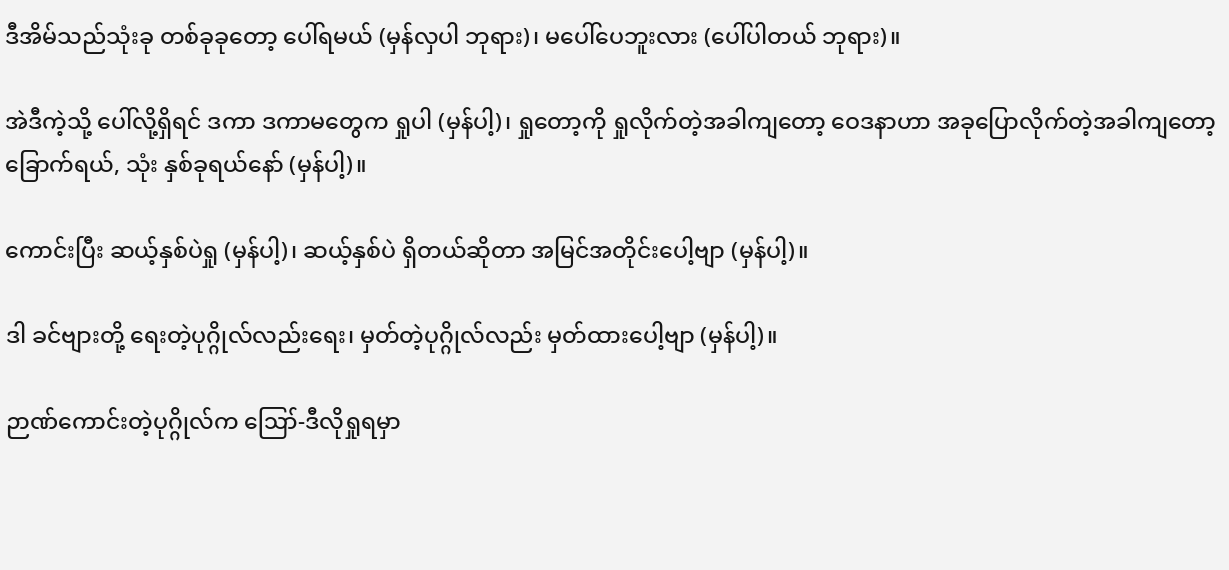ဒီအိမ်သည်သုံးခု တစ်ခုခုတော့ ပေါ်ရမယ် (မှန်လှပါ ဘုရား)၊ မပေါ်ပေဘူးလား (ပေါ်ပါတယ် ဘုရား)။

အဲဒီကဲ့သို့ ပေါ်လို့ရှိရင် ဒကာ ဒကာမတွေက ရှုပါ (မှန်ပါ့)၊ ရှုတော့ကို ရှုလိုက်တဲ့အခါကျတော့ ဝေဒနာဟာ အခုပြောလိုက်တဲ့အခါကျတော့ ခြောက်ရယ်, သုံး နှစ်ခုရယ်နော် (မှန်ပါ့)။

ကောင်းပြီး ဆယ့်နှစ်ပဲရှု (မှန်ပါ့)၊ ဆယ့်နှစ်ပဲ ရှိတယ်ဆိုတာ အမြင်အတိုင်းပေါ့ဗျာ (မှန်ပါ့)။

ဒါ ခင်ဗျားတို့ ရေးတဲ့ပုဂ္ဂိုလ်လည်းရေး၊ မှတ်တဲ့ပုဂ္ဂိုလ်လည်း မှတ်ထားပေါ့ဗျာ (မှန်ပါ့)။

ဉာဏ်ကောင်းတဲ့ပုဂ္ဂိုလ်က ဪ-ဒီလိုရှုရမှာ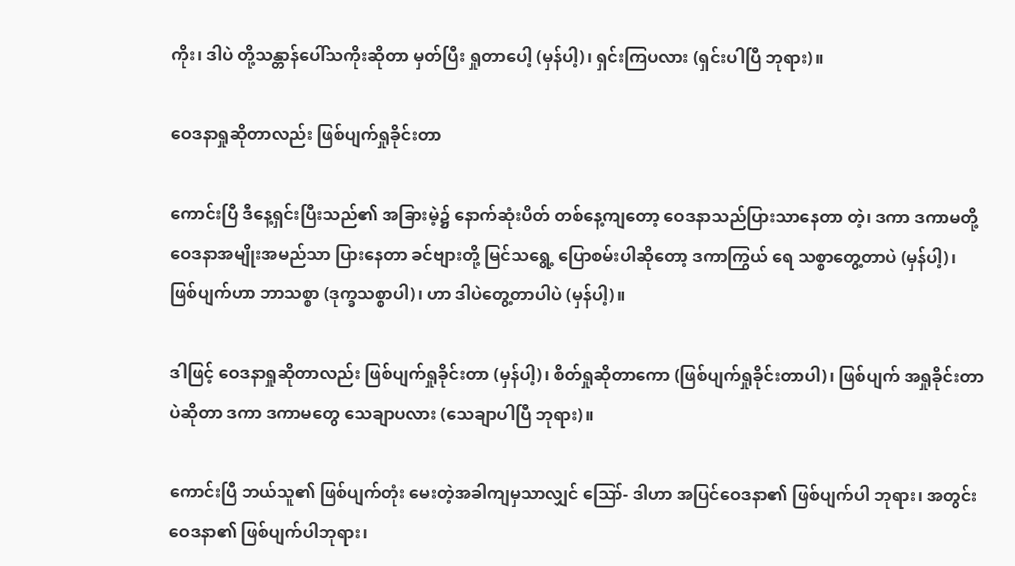ကိုး၊ ဒါပဲ တို့သန္တာန်ပေါ်သကိုးဆိုတာ မှတ်ပြီး ရှုတာပေါ့ (မှန်ပါ့)၊ ရှင်းကြပလား (ရှင်းပါပြီ ဘုရား)။

ဝေဒနာရှုဆိုတာလည်း ဖြစ်ပျက်ရှုခိုင်းတာ

ကောင်းပြီ ဒီနေ့ရှင်းပြီးသည်၏ အခြားမဲ့၌ နောက်ဆုံးပိတ် တစ်နေ့ကျတော့ ဝေဒနာသည်ပြားသာနေတာ တဲ့၊ ဒကာ ဒကာမတို့ ဝေဒနာအမျိုးအမည်သာ ပြားနေတာ ခင်ဗျားတို့ မြင်သရွေ့ ပြောစမ်းပါဆိုတော့ ဒကာကြွယ် ရေ သစ္စာတွေ့တာပဲ (မှန်ပါ့)၊ ဖြစ်ပျက်ဟာ ဘာသစ္စာ (ဒုက္ခသစ္စာပါ)၊ ဟာ ဒါပဲတွေ့တာပါပဲ (မှန်ပါ့)။

ဒါဖြင့် ဝေဒနာရှုဆိုတာလည်း ဖြစ်ပျက်ရှုခိုင်းတာ (မှန်ပါ့)၊ စိတ်ရှုဆိုတာကော (ဖြစ်ပျက်ရှုခိုင်းတာပါ)၊ ဖြစ်ပျက် အရှုခိုင်းတာပဲဆိုတာ ဒကာ ဒကာမတွေ သေချာပလား (သေချာပါပြီ ဘုရား)။

ကောင်းပြီ ဘယ်သူ၏ ဖြစ်ပျက်တုံး မေးတဲ့အခါကျမှသာလျှင် ဪ- ဒါဟာ အပြင်ဝေဒနာ၏ ဖြစ်ပျက်ပါ ဘုရား၊ အတွင်းဝေဒနာ၏ ဖြစ်ပျက်ပါဘုရား၊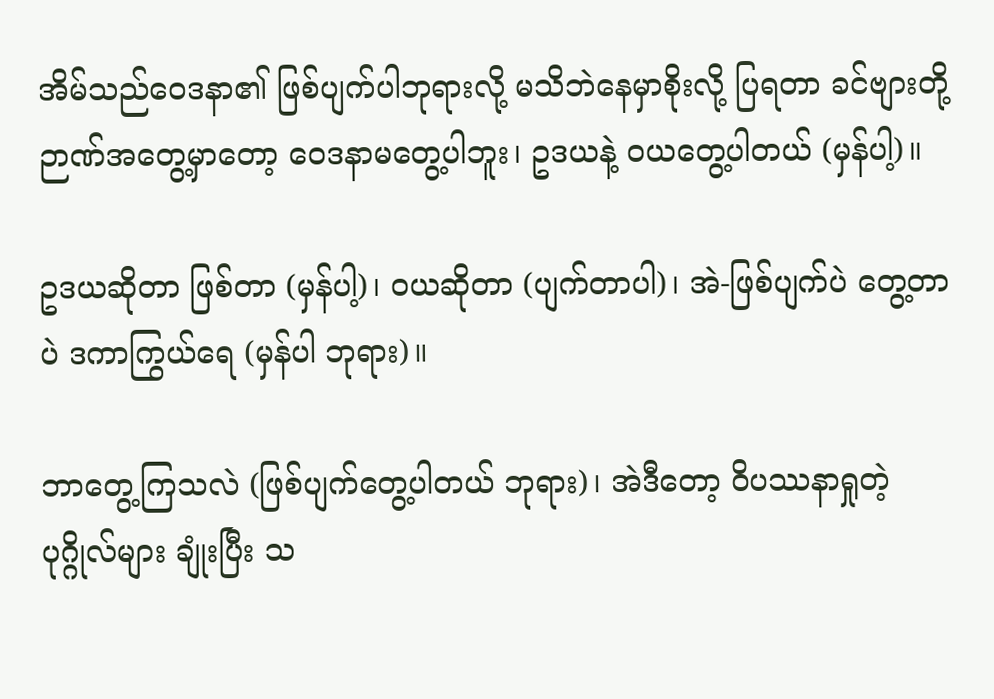အိမ်သည်ဝေဒနာ၏ ဖြစ်ပျက်ပါဘုရားလို့ မသိဘဲနေမှာစိုးလို့ ပြရတာ ခင်ဗျားတို့ ဉာဏ်အတွေ့မှာတော့ ဝေဒနာမတွေ့ပါဘူး၊ ဥဒယနဲ့ ဝယတွေ့ပါတယ် (မှန်ပါ့)။

ဥဒယဆိုတာ ဖြစ်တာ (မှန်ပါ့)၊ ဝယဆိုတာ (ပျက်တာပါ)၊ အဲ-ဖြစ်ပျက်ပဲ တွေ့တာပဲ ဒကာကြွယ်ရေ (မှန်ပါ ဘုရား)။

ဘာတွေ့ကြသလဲ (ဖြစ်ပျက်တွေ့ပါတယ် ဘုရား)၊ အဲဒီတော့ ဝိပဿနာရှုတဲ့ ပုဂ္ဂိုလ်များ ချုံးပြီး သ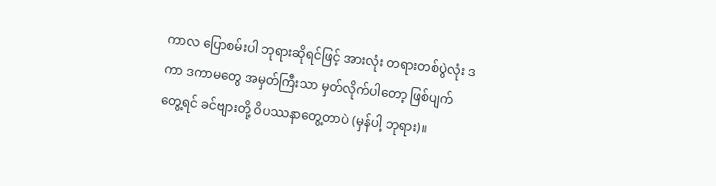ကာလ ပြောစမ်းပါ ဘုရားဆိုရင်ဖြင့် အားလုံး တရားတစ်ပွဲလုံး ဒကာ ဒကာမတွေ အမှတ်ကြီးသာ မှတ်လိုက်ပါတော့ ဖြစ်ပျက် တွေ့ရင် ခင်ဗျားတို့ ဝိပဿနာတွေ့တာပဲ (မှန်ပါ့ ဘုရား)။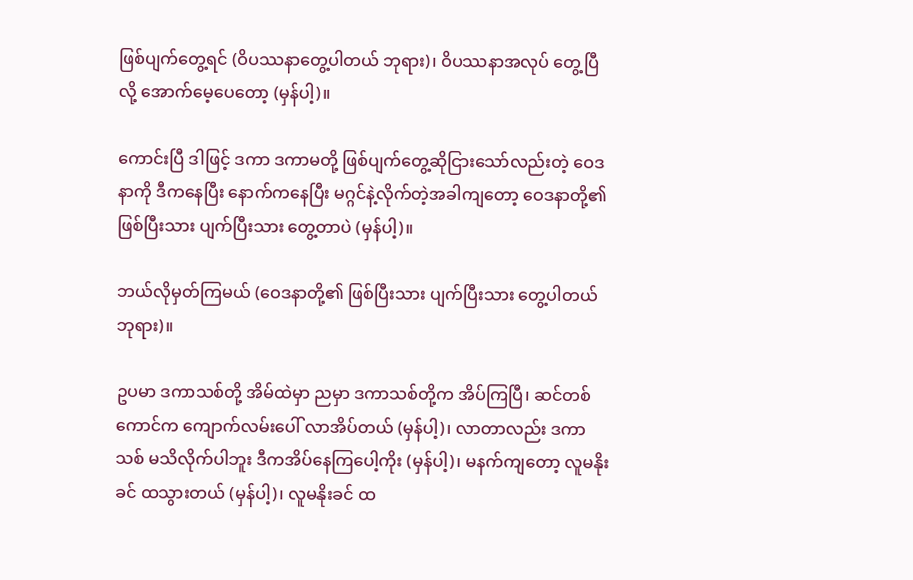ဖြစ်ပျက်တွေ့ရင် (ဝိပဿနာတွေ့ပါတယ် ဘုရား)၊ ဝိပဿနာအလုပ် တွေ့ပြီလို့ အောက်မေ့ပေတော့ (မှန်ပါ့)။

ကောင်းပြီ ဒါဖြင့် ဒကာ ဒကာမတို့ ဖြစ်ပျက်တွေ့ဆိုငြားသော်လည်းတဲ့ ဝေဒနာကို ဒီကနေပြီး နောက်ကနေပြီး မဂ္ဂင်နဲ့လိုက်တဲ့အခါကျတော့ ဝေဒနာတို့၏ ဖြစ်ပြီးသား ပျက်ပြီးသား တွေ့တာပဲ (မှန်ပါ့)။

ဘယ်လိုမှတ်ကြမယ် (ဝေဒနာတို့၏ ဖြစ်ပြီးသား ပျက်ပြီးသား တွေ့ပါတယ် ဘုရား)။

ဥပမာ ဒကာသစ်တို့ အိမ်ထဲမှာ ညမှာ ဒကာသစ်တို့က အိပ်ကြပြီ၊ ဆင်တစ်ကောင်က ကျောက်လမ်းပေါ် လာအိပ်တယ် (မှန်ပါ့)၊ လာတာလည်း ဒကာသစ် မသိလိုက်ပါဘူး ဒီကအိပ်နေကြပေါ့ကိုး (မှန်ပါ့)၊ မနက်ကျတော့ လူမနိုးခင် ထသွားတယ် (မှန်ပါ့)၊ လူမနိုးခင် ထ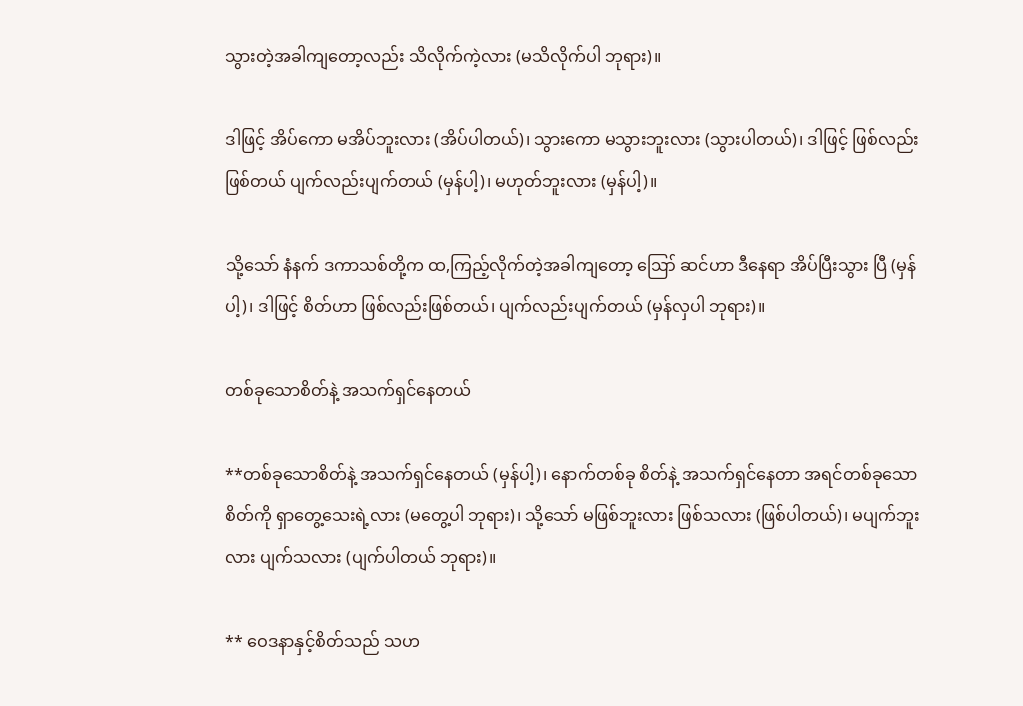သွားတဲ့အခါကျတော့လည်း သိလိုက်ကဲ့လား (မသိလိုက်ပါ ဘုရား)။

ဒါဖြင့် အိပ်ကော မအိပ်ဘူးလား (အိပ်ပါတယ်)၊ သွားကော မသွားဘူးလား (သွားပါတယ်)၊ ဒါဖြင့် ဖြစ်လည်း ဖြစ်တယ် ပျက်လည်းပျက်တယ် (မှန်ပါ့)၊ မဟုတ်ဘူးလား (မှန်ပါ့)။

သို့သော် နံနက် ဒကာသစ်တို့က ထ,ကြည့်လိုက်တဲ့အခါကျတော့ ဪ ဆင်ဟာ ဒီနေရာ အိပ်ပြီးသွား ပြီ (မှန်ပါ့)၊ ဒါဖြင့် စိတ်ဟာ ဖြစ်လည်းဖြစ်တယ်၊ ပျက်လည်းပျက်တယ် (မှန်လှပါ ဘုရား)။

တစ်ခုသောစိတ်နဲ့ အသက်ရှင်နေတယ်

**တစ်ခုသောစိတ်နဲ့ အသက်ရှင်နေတယ် (မှန်ပါ့)၊ နောက်တစ်ခု စိတ်နဲ့ အသက်ရှင်နေတာ အရင်တစ်ခုသော စိတ်ကို ရှာတွေ့သေးရဲ့လား (မတွေ့ပါ ဘုရား)၊ သို့သော် မဖြစ်ဘူးလား ဖြစ်သလား (ဖြစ်ပါတယ်)၊ မပျက်ဘူးလား ပျက်သလား (ပျက်ပါတယ် ဘုရား)။

** ဝေဒနာနှင့်စိတ်သည် သဟ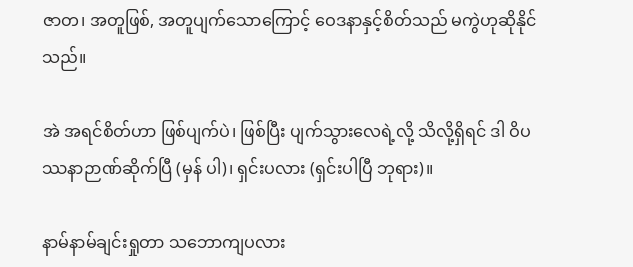ဇာတ၊ အတူဖြစ်, အတူပျက်သောကြောင့် ဝေဒနာနှင့်စိတ်သည် မကွဲဟုဆိုနိုင် သည်။

အဲ အရင်စိတ်ဟာ ဖြစ်ပျက်ပဲ၊ ဖြစ်ပြီး ပျက်သွားလေရဲ့လို့ သိလို့ရှိရင် ဒါ ဝိပဿနာဉာဏ်ဆိုက်ပြီ (မှန် ပါ)၊ ရှင်းပလား (ရှင်းပါပြီ ဘုရား)။

နာမ်နာမ်ချင်းရှုတာ သဘောကျပလား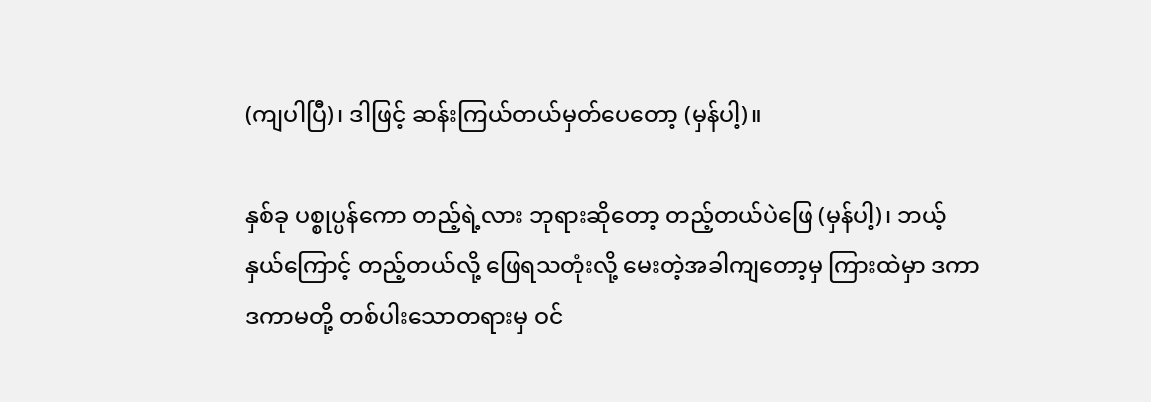(ကျပါပြီ)၊ ဒါဖြင့် ဆန်းကြယ်တယ်မှတ်ပေတော့ (မှန်ပါ့)။

နှစ်ခု ပစ္စုပ္ပန်ကော တည့်ရဲ့လား ဘုရားဆိုတော့ တည့်တယ်ပဲဖြေ (မှန်ပါ့)၊ ဘယ့်နှယ်ကြောင့် တည့်တယ်လို့ ဖြေရသတုံးလို့ မေးတဲ့အခါကျတော့မှ ကြားထဲမှာ ဒကာ ဒကာမတို့ တစ်ပါးသောတရားမှ ဝင်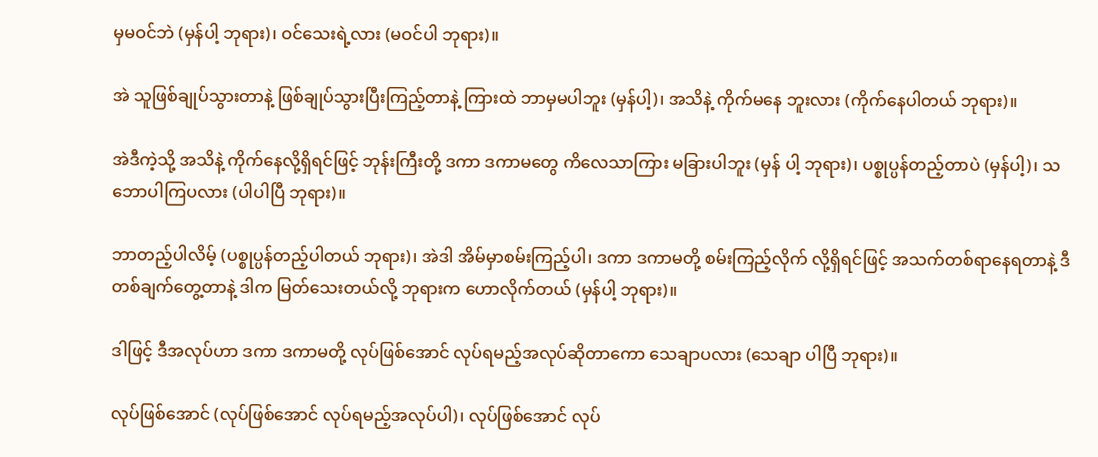မှမဝင်ဘဲ (မှန်ပါ့ ဘုရား)၊ ဝင်သေးရဲ့လား (မဝင်ပါ ဘုရား)။

အဲ သူဖြစ်ချုပ်သွားတာနဲ့ ဖြစ်ချုပ်သွားပြီးကြည့်တာနဲ့ ကြားထဲ ဘာမှမပါဘူး (မှန်ပါ့)၊ အသိနဲ့ ကိုက်မနေ ဘူးလား (ကိုက်နေပါတယ် ဘုရား)။

အဲဒီကဲ့သို့ အသိနဲ့ ကိုက်နေလို့ရှိရင်ဖြင့် ဘုန်းကြီးတို့ ဒကာ ဒကာမတွေ ကိလေသာကြား မခြားပါဘူး (မှန် ပါ့ ဘုရား)၊ ပစ္စုပ္ပန်တည့်တာပဲ (မှန်ပါ့)၊ သဘောပါကြပလား (ပါပါပြီ ဘုရား)။

ဘာတည့်ပါလိမ့် (ပစ္စုပ္ပန်တည့်ပါတယ် ဘုရား)၊ အဲဒါ အိမ်မှာစမ်းကြည့်ပါ၊ ဒကာ ဒကာမတို့ စမ်းကြည့်လိုက် လို့ရှိရင်ဖြင့် အသက်တစ်ရာနေရတာနဲ့ ဒီတစ်ချက်တွေ့တာနဲ့ ဒါက မြတ်သေးတယ်လို့ ဘုရားက ဟောလိုက်တယ် (မှန်ပါ့ ဘုရား)။

ဒါဖြင့် ဒီအလုပ်ဟာ ဒကာ ဒကာမတို့ လုပ်ဖြစ်အောင် လုပ်ရမည့်အလုပ်ဆိုတာကော သေချာပလား (သေချာ ပါပြီ ဘုရား)။

လုပ်ဖြစ်အောင် (လုပ်ဖြစ်အောင် လုပ်ရမည့်အလုပ်ပါ)၊ လုပ်ဖြစ်အောင် လုပ်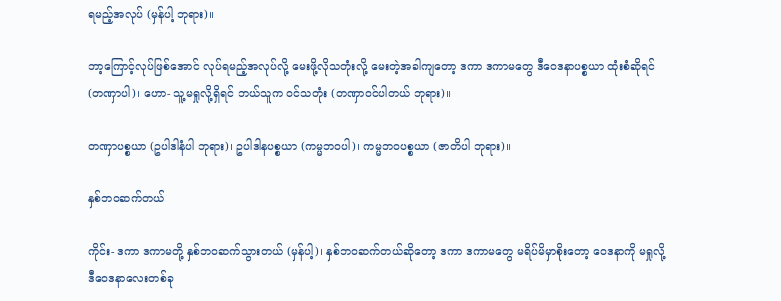ရမည့်အလုပ် (မှန်ပါ့ ဘုရား)။

ဘာ့ကြောင့်လုပ်ဖြစ်အောင် လုပ်ရမည့်အလုပ်လို့ မေးဖို့လိုသတုံးလို့ မေးတဲ့အခါကျတော့ ဒကာ ဒကာမတွေ ဒီဝေဒနာပစ္စယာ ထုံးစံဆိုရင် (တဏှာပါ)၊ ဟော- သူ့မရှုလို့ရှိရင် ဘယ်သူက ဝင်သတုံး (တဏှာဝင်ပါတယ် ဘုရား)။

တဏှာပစ္စယာ (ဥပါဒါနံပါ ဘုရား)၊ ဥပါဒါနပစ္စယာ (ကမ္မဘဝပါ)၊ ကမ္မဘဝပစ္စယာ (ဇာတိပါ ဘုရား)။

နှစ်ဘဝဆက်တယ်

ကိုင်း- ဒကာ ဒကာမတို့ နှစ်ဘဝဆက်သွားတယ် (မှန်ပါ့)၊ နှစ်ဘဝဆက်တယ်ဆိုတော့ ဒကာ ဒကာမတွေ မရိပ်မိမှာစိုးတော့ ဝေဒနာကို မရှုလို့ ဒီဝေဒနာလေးတစ်ခု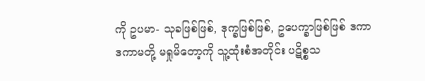ကို ဥပမာ- သုခဖြစ်ဖြစ်, ဒုက္ခဖြစ်ဖြစ်, ဥပေက္ခာဖြစ်ဖြစ် ဒကာ ဒကာမတို့ မရှုမိတော့ကို သူ့ထုံးစံအတိုင်း ပဋိစ္စသ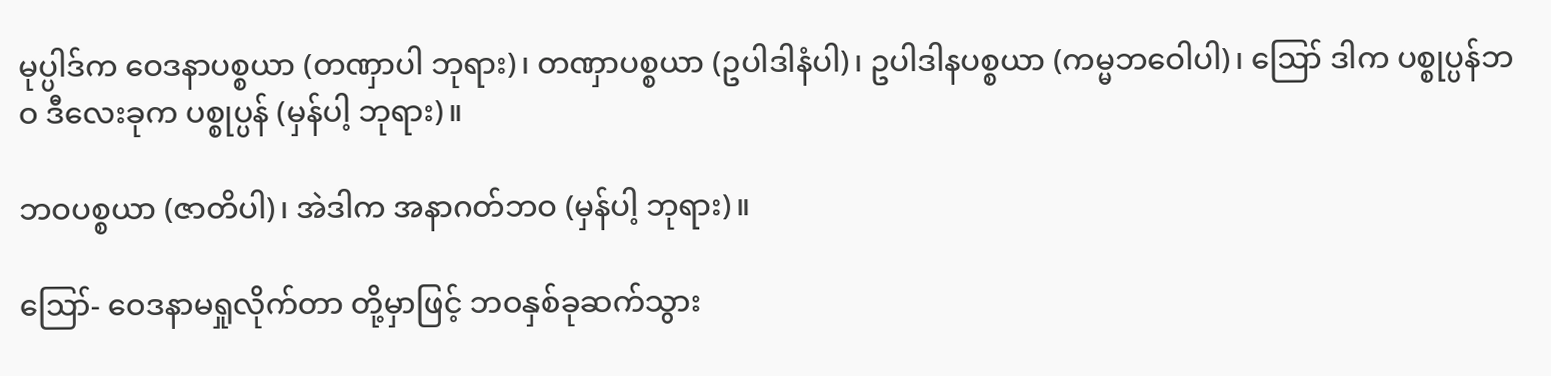မုပ္ပါဒ်က ဝေဒနာပစ္စယာ (တဏှာပါ ဘုရား)၊ တဏှာပစ္စယာ (ဥပါဒါနံပါ)၊ ဥပါဒါနပစ္စယာ (ကမ္မဘဝေါပါ)၊ ဪ ဒါက ပစ္စုပ္ပန်ဘဝ ဒီလေးခုက ပစ္စုပ္ပန် (မှန်ပါ့ ဘုရား)။

ဘဝပစ္စယာ (ဇာတိပါ)၊ အဲဒါက အနာဂတ်ဘဝ (မှန်ပါ့ ဘုရား)။

ဪ- ဝေဒနာမရှုလိုက်တာ တို့မှာဖြင့် ဘဝနှစ်ခုဆက်သွား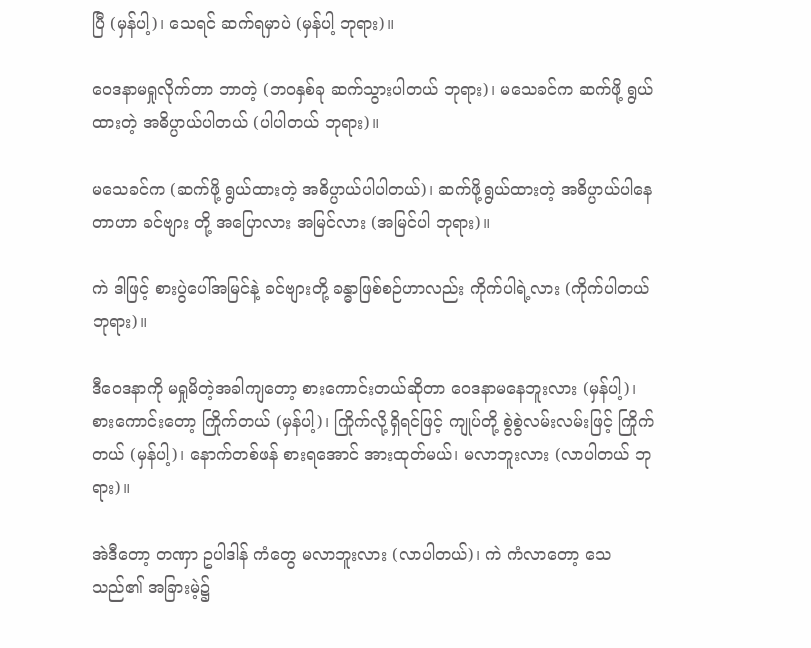ပြီ (မှန်ပါ့)၊ သေရင် ဆက်ရမှာပဲ (မှန်ပါ့ ဘုရား)။

ဝေဒနာမရှုလိုက်တာ ဘာတဲ့ (ဘဝနှစ်ခု ဆက်သွားပါတယ် ဘုရား)၊ မသေခင်က ဆက်ဖို့ ရွယ်ထားတဲ့ အဓိပ္ပာယ်ပါတယ် (ပါပါတယ် ဘုရား)။

မသေခင်က (ဆက်ဖို့ ရွယ်ထားတဲ့ အဓိပ္ပာယ်ပါပါတယ်)၊ ဆက်ဖို့ရွယ်ထားတဲ့ အဓိပ္ပာယ်ပါနေတာဟာ ခင်ဗျား တို့ အပြောလား အမြင်လား (အမြင်ပါ ဘုရား)။

ကဲ ဒါဖြင့် စားပွဲပေါ်အမြင်နဲ့ ခင်ဗျားတို့ ခန္ဓာဖြစ်စဉ်ဟာလည်း ကိုက်ပါရဲ့လား (ကိုက်ပါတယ် ဘုရား)။

ဒီဝေဒနာကို မရှုမိတဲ့အခါကျတော့ စားကောင်းတယ်ဆိုတာ ဝေဒနာမနေဘူးလား (မှန်ပါ့)၊ စားကောင်းတော့ ကြိုက်တယ် (မှန်ပါ့)၊ ကြိုက်လို့ရှိရင်ဖြင့် ကျုပ်တို့ စွဲစွဲလမ်းလမ်းဖြင့် ကြိုက်တယ် (မှန်ပါ့)၊ နောက်တစ်ဖန် စားရအောင် အားထုတ်မယ်၊ မလာဘူးလား (လာပါတယ် ဘုရား)။

အဲဒီတော့ တဏှာ ဥပါဒါန် ကံတွေ မလာဘူးလား (လာပါတယ်)၊ ကဲ ကံလာတော့ သေသည်၏ အခြားမဲ့၌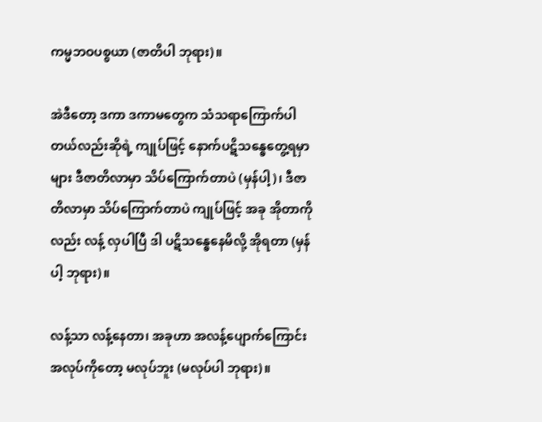ကမ္မဘဝပစ္စယာ (ဇာတိပါ ဘုရား)။

အဲဒီတော့ ဒကာ ဒကာမတွေက သံသရာကြောက်ပါတယ်လည်းဆိုရဲ့ ကျုပ်ဖြင့် နောက်ပဋိသန္ဓေတွေ့ရမှာများ ဒီဇာတိလာမှာ သိပ်ကြောက်တာပဲ (မှန်ပါ့)၊ ဒီဇာတိလာမှာ သိပ်ကြောက်တာပဲ ကျုပ်ဖြင့် အခု အိုတာကိုလည်း လန့် လှပါပြီ ဒါ ပဋိသန္ဓေနေမိလို့ အိုရတာ (မှန်ပါ့ ဘုရား)။

လန့်သာ လန့်နေတာ၊ အခုဟာ အလန့်ပျောက်ကြောင်း အလုပ်ကိုတော့ မလုပ်ဘူး (မလုပ်ပါ ဘုရား)။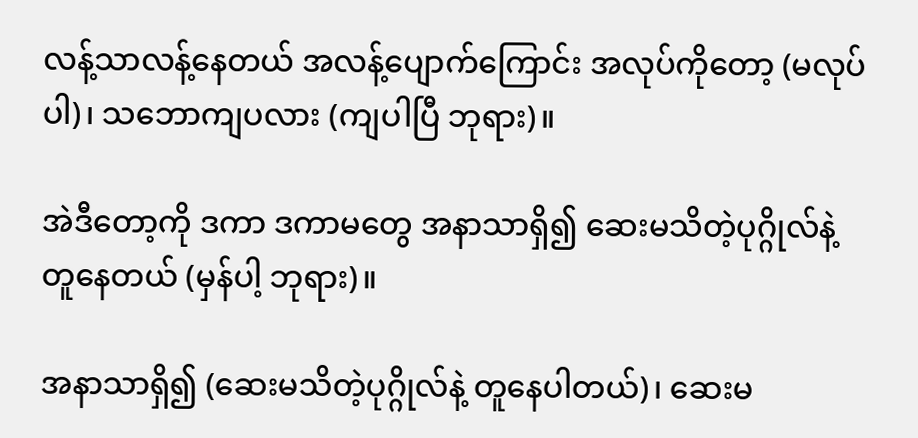လန့်သာလန့်နေတယ် အလန့်ပျောက်ကြောင်း အလုပ်ကိုတော့ (မလုပ်ပါ)၊ သဘောကျပလား (ကျပါပြီ ဘုရား)။

အဲဒီတော့ကို ဒကာ ဒကာမတွေ အနာသာရှိ၍ ဆေးမသိတဲ့ပုဂ္ဂိုလ်နဲ့ တူနေတယ် (မှန်ပါ့ ဘုရား)။

အနာသာရှိ၍ (ဆေးမသိတဲ့ပုဂ္ဂိုလ်နဲ့ တူနေပါတယ်)၊ ဆေးမ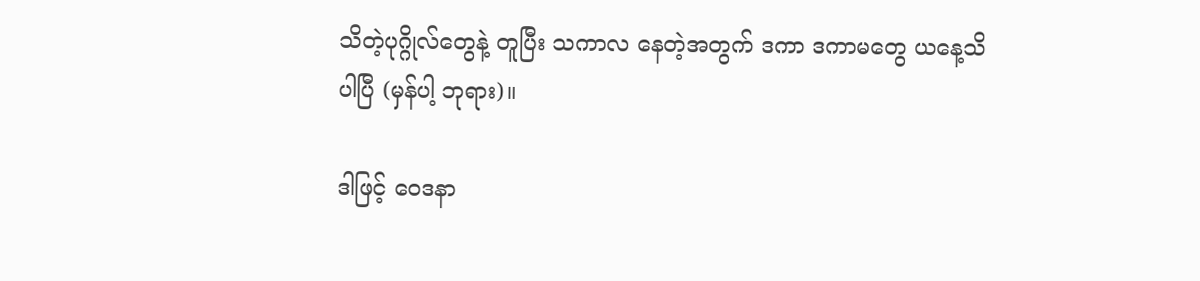သိတဲ့ပုဂ္ဂိုလ်တွေနဲ့ တူပြီး သကာလ နေတဲ့အတွက် ဒကာ ဒကာမတွေ ယနေ့သိပါပြီ (မှန်ပါ့ ဘုရား)။

ဒါဖြင့် ဝေဒနာ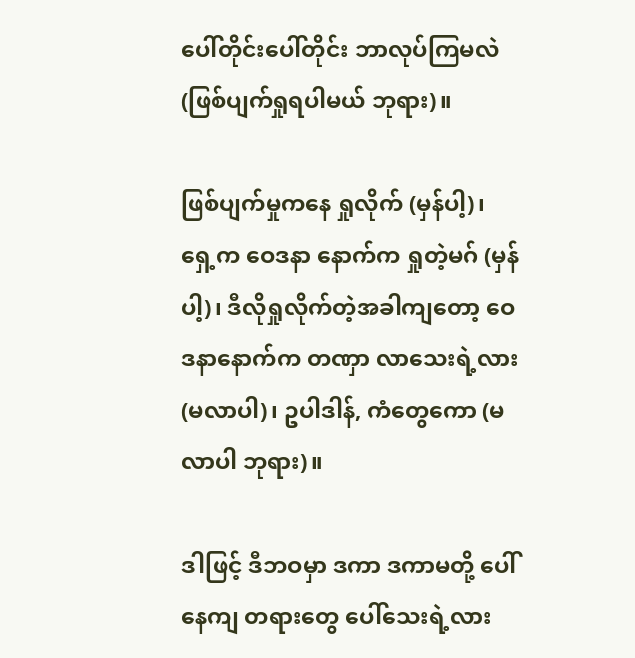ပေါ်တိုင်းပေါ်တိုင်း ဘာလုပ်ကြမလဲ (ဖြစ်ပျက်ရှုရပါမယ် ဘုရား)။

ဖြစ်ပျက်မှုကနေ ရှုလိုက် (မှန်ပါ့)၊ ရှေ့က ဝေဒနာ နောက်က ရှုတဲ့မဂ် (မှန်ပါ့)၊ ဒီလိုရှုလိုက်တဲ့အခါကျတော့ ဝေဒနာနောက်က တဏှာ လာသေးရဲ့လား (မလာပါ)၊ ဥပါဒါန်, ကံတွေကော (မလာပါ ဘုရား)။

ဒါဖြင့် ဒီဘဝမှာ ဒကာ ဒကာမတို့ ပေါ်နေကျ တရားတွေ ပေါ်သေးရဲ့လား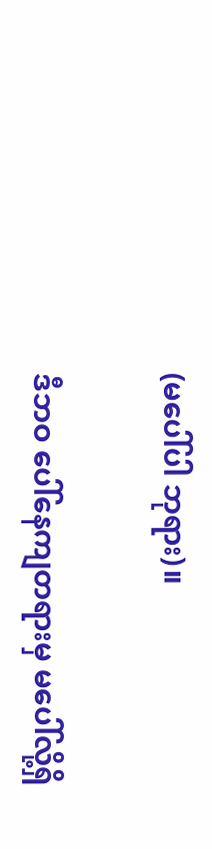(မပေါ်ပါ ဘုရား)။

ဒီဘဝ ပေါ်နေကျတရားမှ မပေါ်လို့ရှိ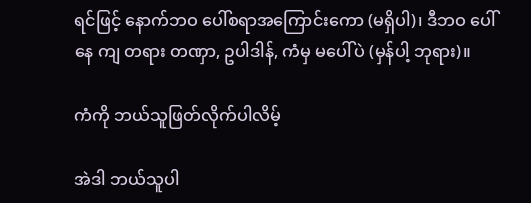ရင်ဖြင့် နောက်ဘဝ ပေါ်စရာအကြောင်းကော (မရှိပါ)၊ ဒီဘဝ ပေါ်နေ ကျ တရား တဏှာ, ဥပါဒါန်, ကံမှ မပေါ်ပဲ (မှန်ပါ့ ဘုရား)။

ကံကို ဘယ်သူဖြတ်လိုက်ပါလိမ့်

အဲဒါ ဘယ်သူပါ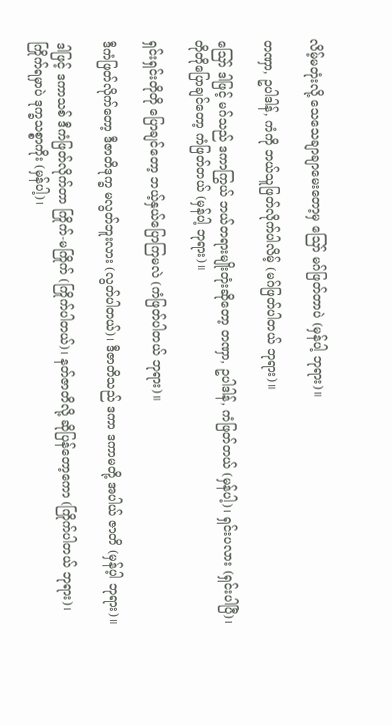လိမ့်မတုံးလို့ သေသေချာချာမေးတော့မှ ဪ မဂ်ဖြတ်တာပဲ (မှန်ပါ့ ဘုရား)။

တဏှာ, ဥပါဒါန်, ကံကို ဘယ်သူဖြတ်လိုက်ပါလိမ့် (မဂ်ဖြတ်ပါတယ် ဘုရား)။

ဪ ဒါဖြင့် မဂ်သည် ဒကာကြွယ် ဘယ်တရားမျိုးတုံးဆိုတော့ တဏှာ, ဥပါဒါန်, ကံဖြတ်တယ် (မှန်ပါ့)၊ ရှင်းပလား (ရှင်းပါပြီ)၊ တိုတိုပြောချင်တော့ ကံဖြတ်တယ် (မှန်ပါ့ ဘုရား)။

ရှင်းရှင်းတိုတို ပြောချင်တော့ ဘယ့်နှယ်ပြောကြမလဲ (ကံဖြတ်ပါတယ် ဘုရား)။

ဒီကံဖြတ်လိုက်တော့ ဒီဇာတိဒုက္ခ မလွတ်ဘူးလား (လွတ်ပါတယ်)၊ ဒီဇာတိသည် ဒကာ ဒကာမတို့ အပါယ် ဇာတိ (မှန်ပ့ါ ဘုရား)။

ဒါဖြင့် ဒကာသစ် ဒီကံဖြတ်လိုက်တာ ကြိုက်-မကြိုက် (ကြိုက်ပါတယ်)၊ နတ်ဇာတိလို့ ဆိုပြန်တော့ကော (ကြိုက်ပါတယ် ဘုရား)၊ ကြိုက်ရမှာပဲ ဒုက္ခသစ္စာကိုး (မှန်ပါ့)၊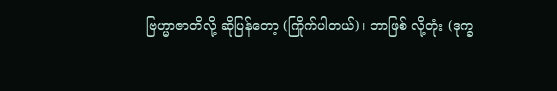ဗြဟ္မာဇာတိလို့ ဆိုပြန်တော့ (ကြိုက်ပါတယ်)၊ ဘာဖြစ် လို့တုံး (ဒုက္ခ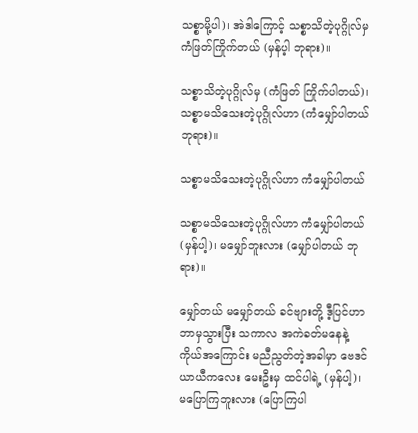သစ္စာမို့ပါ)၊ အဲဒါကြောင့် သစ္စာသိတဲ့ပုဂ္ဂိုလ်မှ ကံဖြတ်ကြိုက်တယ် (မှန်ပ့ါ ဘုရား)။

သစ္စာသိတဲ့ပုဂ္ဂိုလ်မှ (ကံဖြတ် ကြိုက်ပါတယ်)၊ သစ္စာမသိသေးတဲ့ပုဂ္ဂိုလ်ဟာ (ကံမျှော်ပါတယ် ဘုရား)။

သစ္စာမသိသေးတဲ့ပုဂ္ဂိုလ်ဟာ ကံမျှော်ပါတယ်

သစ္စာမသိသေးတဲ့ပုဂ္ဂိုလ်ဟာ ကံမျှော်ပါတယ် (မှန်ပါ့)၊ မမျှော်ဘူးလား (မျှော်ပါတယ် ဘုရား)။

မျှော်တယ် မမျှော်တယ် ခင်ဗျားတို့ ဒီ့ပြင်ဟာ ဘာမှသွားပြီး သကာလ အကဲခတ်မနေနဲ့ ကိုယ်အကြောင်း မညီညွတ်တဲ့အခါမှာ ဗေဒင် ယာယီကလေး မေးဦးမှ ထင်ပါရဲ့ (မှန်ပါ့)၊ မပြောကြဘူးလား (ပြောကြပါ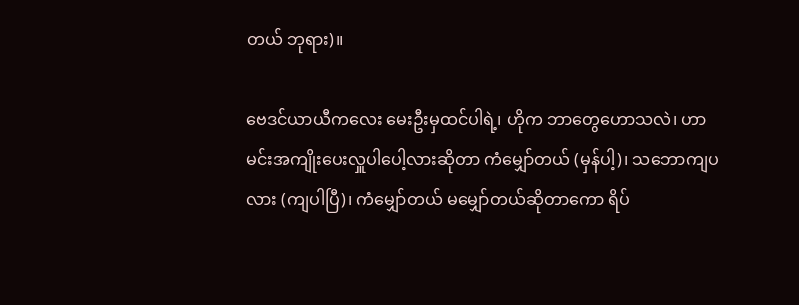တယ် ဘုရား)။

ဗေဒင်ယာယီကလေး မေးဦးမှထင်ပါရဲ့၊ ဟိုက ဘာတွေဟောသလဲ၊ ဟာ မင်းအကျိုးပေးလှူပါပေါ့လားဆိုတာ ကံမျှော်တယ် (မှန်ပါ့)၊ သဘောကျပလား (ကျပါပြီ)၊ ကံမျှော်တယ် မမျှော်တယ်ဆိုတာကော ရိပ်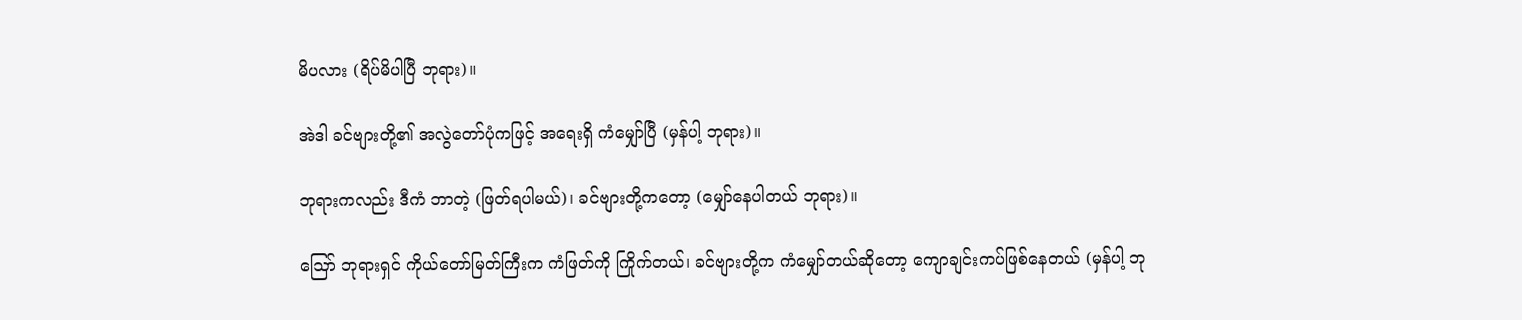မိပလား (ရိပ်မိပါပြီ ဘုရား)။

အဲဒါ ခင်ဗျားတို့၏ အလွဲတော်ပုံကဖြင့် အရေးရှိ ကံမျှော်ပြီ (မှန်ပါ့ ဘုရား)။

ဘုရားကလည်း ဒီကံ ဘာတဲ့ (ဖြတ်ရပါမယ်)၊ ခင်ဗျားတို့ကတော့ (မျှော်နေပါတယ် ဘုရား)။

ဪ ဘုရားရှင် ကိုယ်တော်မြတ်ကြီးက ကံဖြတ်ကို ကြိုက်တယ်၊ ခင်ဗျားတို့က ကံမျှော်တယ်ဆိုတော့ ကျောချင်းကပ်ဖြစ်နေတယ် (မှန်ပါ့ ဘု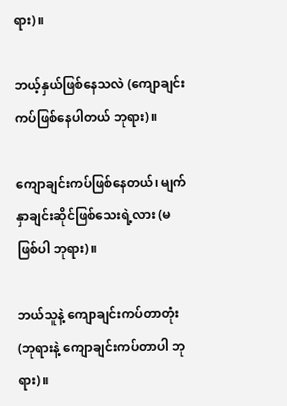ရား)။

ဘယ့်နှယ်ဖြစ်နေသလဲ (ကျောချင်းကပ်ဖြစ်နေပါတယ် ဘုရား)။

ကျောချင်းကပ်ဖြစ်နေတယ်၊ မျက်နှာချင်းဆိုင်ဖြစ်သေးရဲ့လား (မဖြစ်ပါ ဘုရား)။

ဘယ်သူနဲ့ ကျောချင်းကပ်တာတုံး (ဘုရားနဲ့ ကျောချင်းကပ်တာပါ ဘုရား)။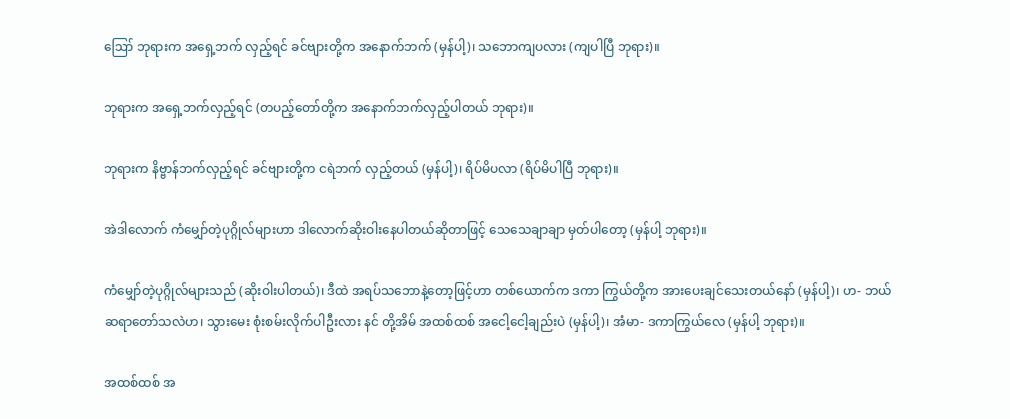ဪ ဘုရားက အရှေ့ဘက် လှည့်ရင် ခင်ဗျားတို့က အနောက်ဘက် (မှန်ပါ့)၊ သဘောကျပလား (ကျပါပြီ ဘုရား)။

ဘုရားက အရှေ့ဘက်လှည့်ရင် (တပည့်တော်တို့က အနောက်ဘက်လှည့်ပါတယ် ဘုရား)။

ဘုရားက နိဗ္ဗာန်ဘက်လှည့်ရင် ခင်ဗျားတို့က ငရဲဘက် လှည့်တယ် (မှန်ပါ့)၊ ရိပ်မိပလာ (ရိပ်မိပါပြီ ဘုရား)။

အဲဒါလောက် ကံမျှော်တဲ့ပုဂ္ဂိုလ်များဟာ ဒါလောက်ဆိုးဝါးနေပါတယ်ဆိုတာဖြင့် သေသေချာချာ မှတ်ပါတော့ (မှန်ပါ့ ဘုရား)။

ကံမျှော်တဲ့ပုဂ္ဂိုလ်များသည် (ဆိုးဝါးပါတယ်)၊ ဒီထဲ အရပ်သဘောနဲ့တော့ဖြင့်ဟာ တစ်ယောက်က ဒကာ ကြွယ်တို့က အားပေးချင်သေးတယ်နော် (မှန်ပါ့)၊ ဟ- ဘယ်ဆရာတော်သလဲဟ၊ သွားမေး စုံးစမ်းလိုက်ပါဦးလား နင် တို့အိမ် အထစ်ထစ် အငေါ့ငေါ့ချည်းပဲ (မှန်ပါ့)၊ အံမာ- ဒကာကြွယ်လေ (မှန်ပါ့ ဘုရား)။

အထစ်ထစ် အ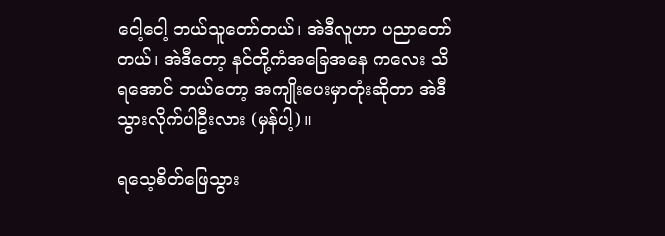ငေါ့ငေါ့ ဘယ်သူတော်တယ်၊ အဲဒီလူဟာ ပညာတော်တယ်၊ အဲဒီတော့ နင်တို့ကံအခြေအနေ ကလေး သိရအောင် ဘယ်တော့ အကျိုးပေးမှာတုံးဆိုတာ အဲဒီသွားလိုက်ပါဦးလား (မှန်ပါ့)။

ရသေ့စိတ်ဖြေသွား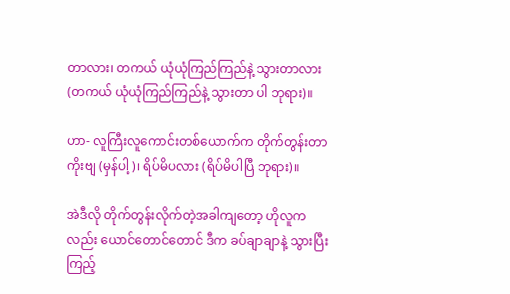တာလား၊ တကယ် ယုံယုံကြည်ကြည်နဲ့ သွားတာလား (တကယ် ယုံယုံကြည်ကြည်နဲ့ သွားတာ ပါ ဘုရား)။

ဟာ- လူကြီးလူကောင်းတစ်ယောက်က တိုက်တွန်းတာကိုးဗျ (မှန်ပါ့)၊ ရိပ်မိပလား (ရိပ်မိပါပြီ ဘုရား)။

အဲဒီလို တိုက်တွန်းလိုက်တဲ့အခါကျတော့ ဟိုလူကလည်း ယောင်တောင်တောင် ဒီက ခပ်ချာချာနဲ့ သွားပြီး ကြည့်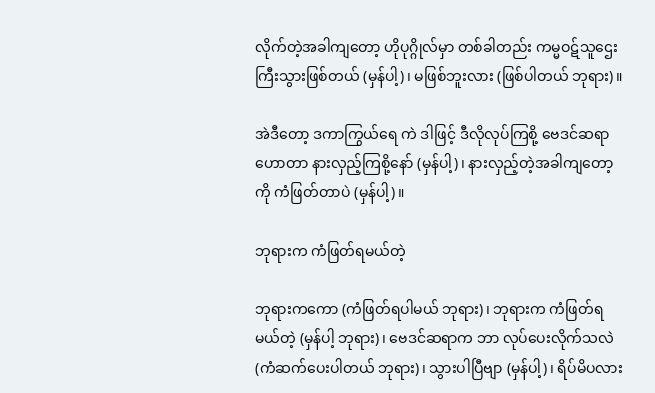လိုက်တဲ့အခါကျတော့ ဟိုပုဂ္ဂိုလ်မှာ တစ်ခါတည်း ကမ္မဝဋ်သူဌေးကြီးသွားဖြစ်တယ် (မှန်ပါ့)၊ မဖြစ်ဘူးလား (ဖြစ်ပါတယ် ဘုရား)။

အဲဒီတော့ ဒကာကြွယ်ရေ ကဲ ဒါဖြင့် ဒီလိုလုပ်ကြစို့ ဗေဒင်ဆရာ ဟောတာ နားလှည့်ကြစို့နော် (မှန်ပါ့)၊ နားလှည့်တဲ့အခါကျတော့ကို ကံဖြတ်တာပဲ (မှန်ပါ့)။

ဘုရားက ကံဖြတ်ရမယ်တဲ့

ဘုရားကကော (ကံဖြတ်ရပါမယ် ဘုရား)၊ ဘုရားက ကံဖြတ်ရမယ်တဲ့ (မှန်ပါ့ ဘုရား)၊ ဗေဒင်ဆရာက ဘာ လုပ်ပေးလိုက်သလဲ (ကံဆက်ပေးပါတယ် ဘုရား)၊ သွားပါပြီဗျာ (မှန်ပါ့)၊ ရိပ်မိပလား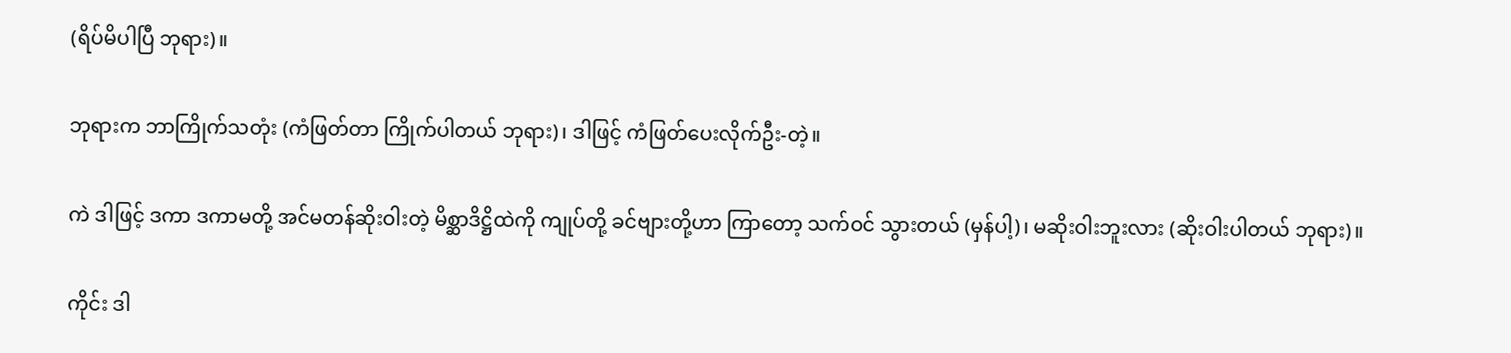(ရိပ်မိပါပြီ ဘုရား)။

ဘုရားက ဘာကြိုက်သတုံး (ကံဖြတ်တာ ကြိုက်ပါတယ် ဘုရား)၊ ဒါဖြင့် ကံဖြတ်ပေးလိုက်ဦး-တဲ့။

ကဲ ဒါဖြင့် ဒကာ ဒကာမတို့ အင်မတန်ဆိုးဝါးတဲ့ မိစ္ဆာဒိဋ္ဌိထဲကို ကျုပ်တို့ ခင်ဗျားတို့ဟာ ကြာတော့ သက်ဝင် သွားတယ် (မှန်ပါ့)၊ မဆိုးဝါးဘူးလား (ဆိုးဝါးပါတယ် ဘုရား)။

ကိုင်း ဒါ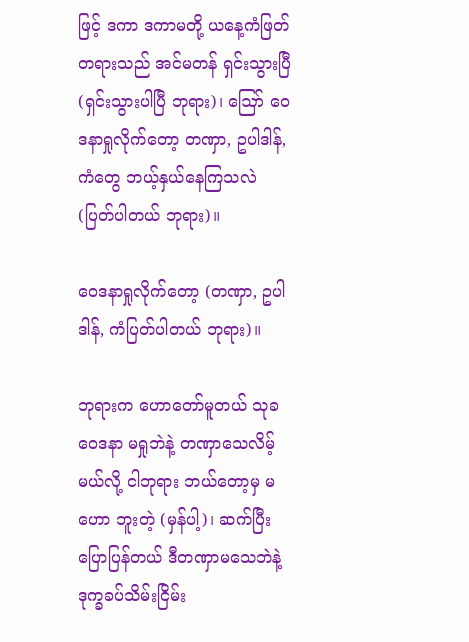ဖြင့် ဒကာ ဒကာမတို့ ယနေ့ကံဖြတ်တရားသည် အင်မတန် ရှင်းသွားပြီ (ရှင်းသွားပါပြီ ဘုရား)၊ ဪ ဝေဒနာရှုလိုက်တော့ တဏှာ, ဥပါဒါန်, ကံတွေ ဘယ့်နှယ်နေကြသလဲ (ပြတ်ပါတယ် ဘုရား)။

ဝေဒနာရှုလိုက်တော့ (တဏှာ, ဥပါဒါန်, ကံပြတ်ပါတယ် ဘုရား)။

ဘုရားက ဟောတော်မူတယ် သုခဝေဒနာ မရှုဘဲနဲ့ တဏှာသေလိမ့်မယ်လို့ ငါဘုရား ဘယ်တော့မှ မဟော ဘူးတဲ့ (မှန်ပါ့)၊ ဆက်ပြီးပြောပြန်တယ် ဒီတဏှာမသေဘဲနဲ့ ဒုက္ခခပ်သိမ်းငြိမ်း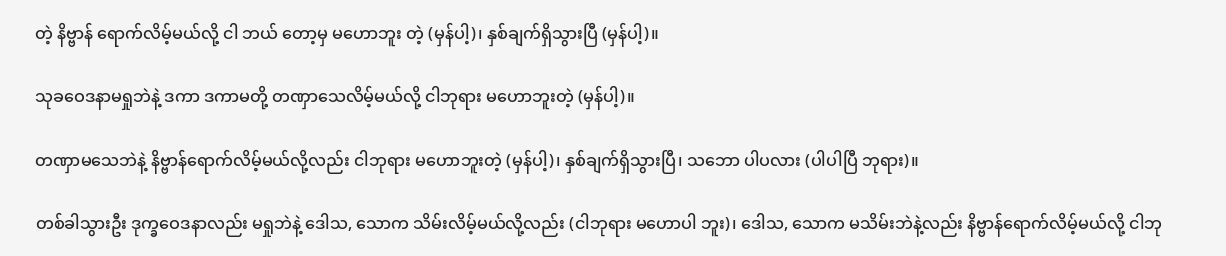တဲ့ နိဗ္ဗာန် ရောက်လိမ့်မယ်လို့ ငါ ဘယ် တော့မှ မဟောဘူး တဲ့ (မှန်ပါ့)၊ နှစ်ချက်ရှိသွားပြီ (မှန်ပါ့)။

သုခဝေဒနာမရှုဘဲနဲ့ ဒကာ ဒကာမတို့ တဏှာသေလိမ့်မယ်လို့ ငါဘုရား မဟောဘူးတဲ့ (မှန်ပါ့)။

တဏှာမသေဘဲနဲ့ နိဗ္ဗာန်ရောက်လိမ့်မယ်လို့လည်း ငါဘုရား မဟောဘူးတဲ့ (မှန်ပါ့)၊ နှစ်ချက်ရှိသွားပြီ၊ သဘော ပါပလား (ပါပါပြီ ဘုရား)။

တစ်ခါသွားဦး ဒုက္ခဝေဒနာလည်း မရှုဘဲနဲ့ ဒေါသ, သောက သိမ်းလိမ့်မယ်လို့လည်း (ငါဘုရား မဟောပါ ဘူး)၊ ဒေါသ, သောက မသိမ်းဘဲနဲ့လည်း နိဗ္ဗာန်ရောက်လိမ့်မယ်လို့ ငါဘု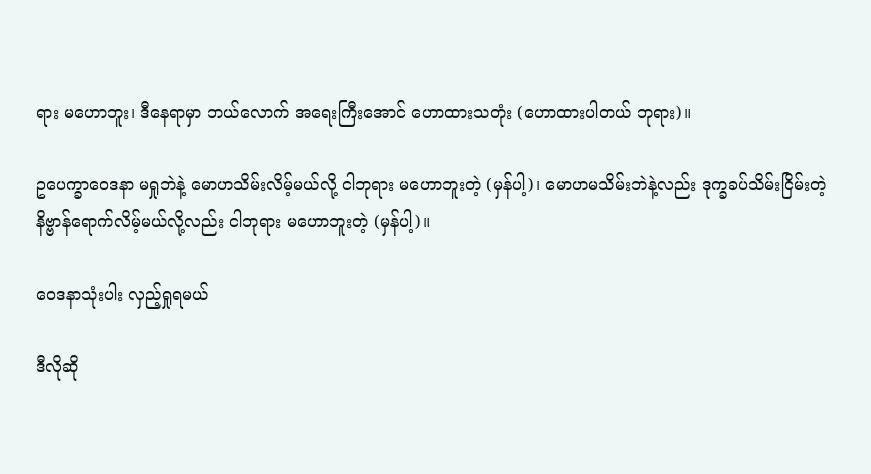ရား မဟောဘူး၊ ဒီနေရာမှာ ဘယ်လောက် အရေးကြီးအောင် ဟောထားသတုံး (ဟောထားပါတယ် ဘုရား)။

ဥပေက္ခာဝေဒနာ မရှုဘဲနဲ့ မောဟသိမ်းလိမ့်မယ်လို့ ငါဘုရား မဟောဘူးတဲ့ (မှန်ပါ့)၊ မောဟမသိမ်းဘဲနဲ့လည်း ဒုက္ခခပ်သိမ်းငြိမ်းတဲ့ နိဗ္ဗာန်ရောက်လိမ့်မယ်လို့လည်း ငါဘုရား မဟောဘူးတဲ့ (မှန်ပါ့)။

ဝေဒနာသုံးပါး လှည့်ရှုရမယ်

ဒီလိုဆို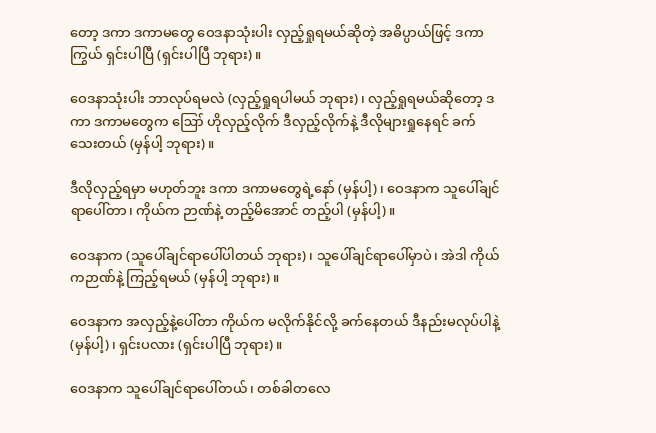တော့ ဒကာ ဒကာမတွေ ဝေဒနာသုံးပါး လှည့်ရှုရမယ်ဆိုတဲ့ အဓိပ္ပာယ်ဖြင့် ဒကာကြွယ် ရှင်းပါပြီ (ရှင်းပါပြီ ဘုရား)။

ဝေဒနာသုံးပါး ဘာလုပ်ရမလဲ (လှည့်ရှုရပါမယ် ဘုရား)၊ လှည့်ရှုရမယ်ဆိုတော့ ဒကာ ဒကာမတွေက ဪ ဟိုလှည့်လိုက် ဒီလှည့်လိုက်နဲ့ ဒီလိုများရှုနေရင် ခက်သေးတယ် (မှန်ပါ့ ဘုရား)။

ဒီလိုလှည့်ရမှာ မဟုတ်ဘူး ဒကာ ဒကာမတွေရဲ့နော် (မှန်ပါ့)၊ ဝေဒနာက သူပေါ်ချင်ရာပေါ်တာ၊ ကိုယ်က ဉာဏ်နဲ့ တည့်မိအောင် တည့်ပါ (မှန်ပါ့)။

ဝေဒနာက (သူပေါ်ချင်ရာပေါ်ပါတယ် ဘုရား)၊ သူပေါ်ချင်ရာပေါ်မှာပဲ၊ အဲဒါ ကိုယ်ကဉာဏ်နဲ့ ကြည့်ရမယ် (မှန်ပါ့ ဘုရား)။

ဝေဒနာက အလှည့်နဲ့ပေါ်တာ ကိုယ်က မလိုက်နိုင်လို့ ခက်နေတယ် ဒီနည်းမလုပ်ပါနဲ့ (မှန်ပါ့)၊ ရှင်းပလား (ရှင်းပါပြီ ဘုရား)။

ဝေဒနာက သူပေါ်ချင်ရာပေါ်တယ်၊ တစ်ခါတလေ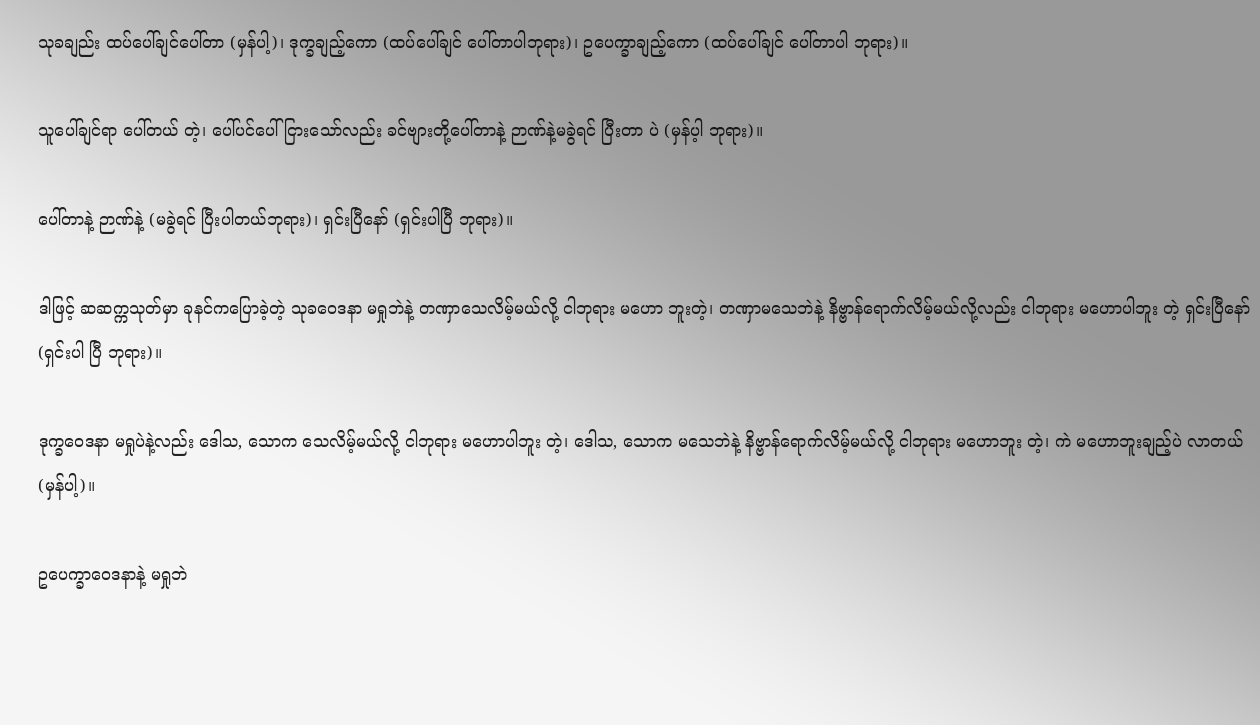သုခချည်း ထပ်ပေါ်ချင်ပေါ်တာ (မှန်ပါ့)၊ ဒုက္ခချည့်ကော (ထပ်ပေါ်ချင် ပေါ်တာပါဘုရား)၊ ဥပေက္ခာချည့်ကော (ထပ်ပေါ်ချင် ပေါ်တာပါ ဘုရား)။

သူပေါ်ချင်ရာ ပေါ်တယ် တဲ့၊ ပေါ်ပင်ပေါ်ငြားသော်လည်း ခင်ဗျားတို့ပေါ်တာနဲ့ ဉာဏ်နဲ့မခွဲရင် ပြီးတာ ပဲ (မှန်ပ့ါ ဘုရား)။

ပေါ်တာနဲ့ ဉာဏ်နဲ့ (မခွဲရင် ပြီးပါတယ်ဘုရား)၊ ရှင်းပြီနော် (ရှင်းပါပြီ ဘုရား)။

ဒါဖြင့် ဆဆက္ကသုတ်မှာ ခုနင်ကပြောခဲ့တဲ့ သုခဝေဒနာ မရှုဘဲနဲ့ တဏှာသေလိမ့်မယ်လို့ ငါဘုရား မဟော ဘူးတဲ့၊ တဏှာမသေဘဲနဲ့ နိဗ္ဗာန်ရောက်လိမ့်မယ်လို့လည်း ငါဘုရား မဟောပါဘူး တဲ့ ရှင်းပြီနော် (ရှင်းပါ ပြီ ဘုရား)။

ဒုက္ခဝေဒနာ မရှုပဲနဲ့လည်း ဒေါသ, သောက သေလိမ့်မယ်လို့ ငါဘုရား မဟောပါဘူး တဲ့၊ ဒေါသ, သောက မသေဘဲနဲ့ နိဗ္ဗာန်ရောက်လိမ့်မယ်လို့ ငါဘုရား မဟောဘူး တဲ့၊ ကဲ မဟောဘူးချည့်ပဲ လာတယ် (မှန်ပါ့)။

ဥပေက္ခာဝေဒနာနဲ့ မရှုဘဲ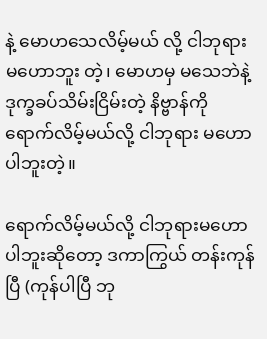နဲ့ မောဟသေလိမ့်မယ် လို့ ငါဘုရား မဟောဘူး တဲ့၊ မောဟမှ မသေဘဲနဲ့ ဒုက္ခခပ်သိမ်းငြိမ်းတဲ့ နိဗ္ဗာန်ကို ရောက်လိမ့်မယ်လို့ ငါဘုရား မဟောပါဘူးတဲ့။

ရောက်လိမ့်မယ်လို့ ငါဘုရားမဟောပါဘူးဆိုတော့ ဒကာကြွယ် တန်းကုန်ပြီ (ကုန်ပါပြီ ဘု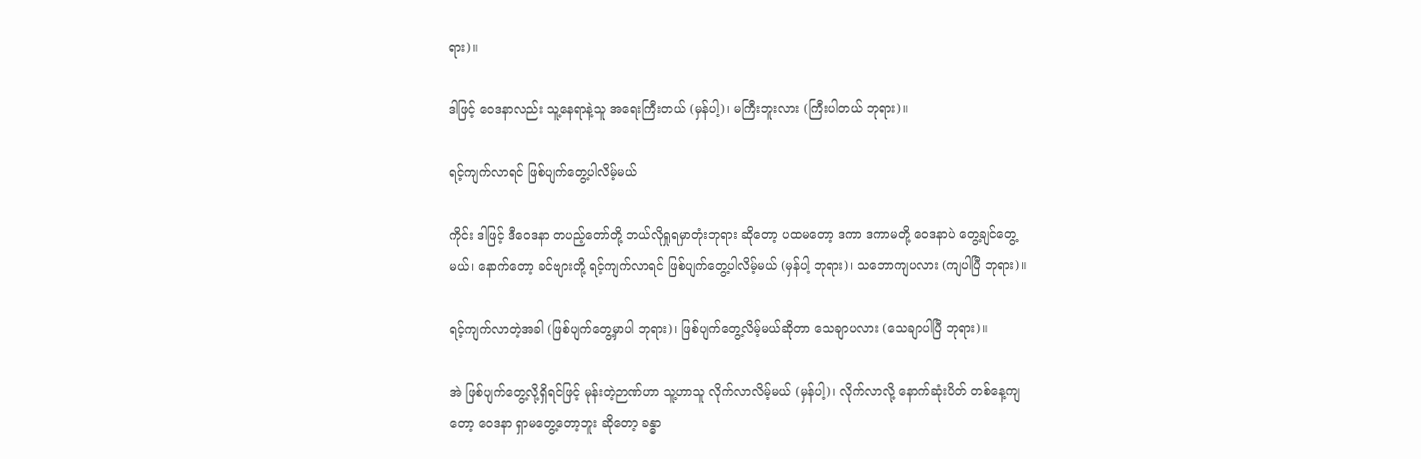ရား)။

ဒါဖြင့် ဝေဒနာလည်း သူ့နေရာနဲ့သူ အရေးကြီးတယ် (မှန်ပါ့)၊ မကြီးဘူးလား (ကြီးပါတယ် ဘုရား)။

ရင့်ကျက်လာရင် ဖြစ်ပျက်တွေ့ပါလိမ့်မယ်

ကိုင်း ဒါဖြင့် ဒီဝေဒနာ တပည့်တော်တို့ ဘယ်လိုရှုရမှာတုံးဘုရား ဆိုတော့ ပထမတော့ ဒကာ ဒကာမတို့ ဝေဒနာပဲ တွေ့ချင်တွေ့မယ်၊ နောက်တော့ ခင်ဗျားတို့ ရင့်ကျက်လာရင် ဖြစ်ပျက်တွေ့ပါလိမ့်မယ် (မှန်ပါ့ ဘုရား)၊ သဘောကျပလား (ကျပါပြီ ဘုရား)။

ရင့်ကျက်လာတဲ့အခါ (ဖြစ်ပျက်တွေ့မှာပါ ဘုရား)၊ ဖြစ်ပျက်တွေ့လိမ့်မယ်ဆိုတာ သေချာပလား (သေချာပါပြီ ဘုရား)။

အဲ ဖြစ်ပျက်တွေ့လို့ရှိရင်ဖြင့် မုန်းတဲ့ဉာဏ်ဟာ သူ့ဟာသူ လိုက်လာလိမ့်မယ် (မှန်ပါ့)၊ လိုက်လာလို့ နောက်ဆုံးပိတ် တစ်နေ့ကျတော့ ဝေဒနာ ရှာမတွေ့တော့ဘူး ဆိုတော့ ခန္ဓာ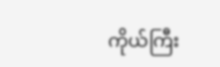ကိုယ်ကြီး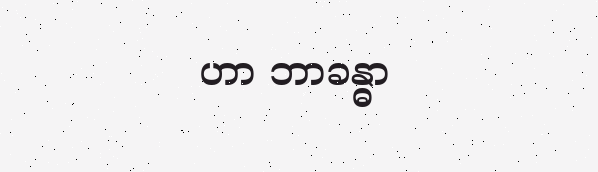ဟာ ဘာခန္ဓာ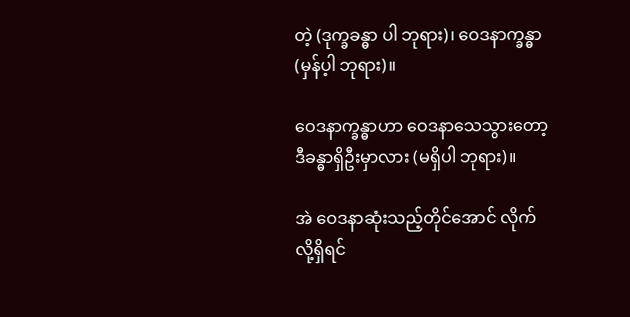တဲ့ (ဒုက္ခခန္ဓာ ပါ ဘုရား)၊ ဝေဒနာက္ခန္ဓာ (မှန်ပ့ါ ဘုရား)။

ဝေဒနာက္ခန္ဓာဟာ ဝေဒနာသေသွားတော့ ဒီခန္ဓာရှိဦးမှာလား (မရှိပါ ဘုရား)။

အဲ ဝေဒနာဆုံးသည့်တိုင်အောင် လိုက်လို့ရှိရင်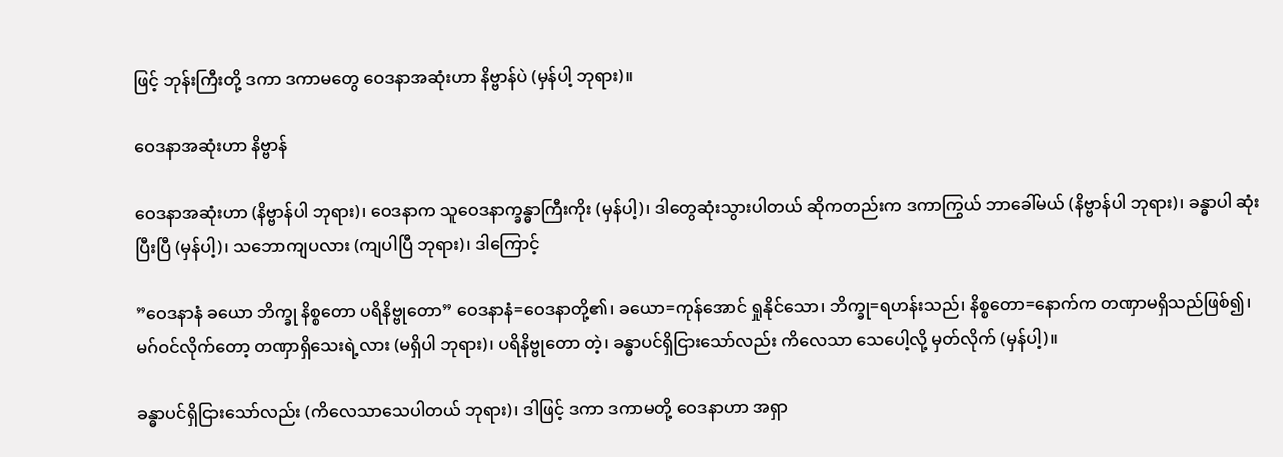ဖြင့် ဘုန်းကြီးတို့ ဒကာ ဒကာမတွေ ဝေဒနာအဆုံးဟာ နိဗ္ဗာန်ပဲ (မှန်ပါ့ ဘုရား)။

ဝေဒနာအဆုံးဟာ နိဗ္ဗာန်

ဝေဒနာအဆုံးဟာ (နိဗ္ဗာန်ပါ ဘုရား)၊ ဝေဒနာက သူဝေဒနာက္ခန္ဓာကြီးကိုး (မှန်ပါ့)၊ ဒါတွေဆုံးသွားပါတယ် ဆိုကတည်းက ဒကာကြွယ် ဘာခေါ်မယ် (နိဗ္ဗာန်ပါ ဘုရား)၊ ခန္ဓာပါ ဆုံးပြီးပြီ (မှန်ပါ့)၊ သဘောကျပလား (ကျပါပြီ ဘုရား)၊ ဒါကြောင့်

”ဝေဒနာနံ ခယော ဘိက္ခု နိစ္စတော ပရိနိဗ္ဗုတော” ဝေဒနာနံ=ဝေဒနာတို့၏၊ ခယော=ကုန်အောင် ရှုနိုင်သော၊ ဘိက္ခု=ရဟန်းသည်၊ နိစ္စတော=နောက်က တဏှာမရှိသည်ဖြစ်၍၊ မဂ်ဝင်လိုက်တော့ တဏှာရှိသေးရဲ့လား (မရှိပါ ဘုရား)၊ ပရိနိဗ္ဗုတော တဲ့၊ ခန္ဓာပင်ရှိငြားသော်လည်း ကိလေသာ သေပေါ့လို့ မှတ်လိုက် (မှန်ပါ့)။

ခန္ဓာပင်ရှိငြားသော်လည်း (ကိလေသာသေပါတယ် ဘုရား)၊ ဒါဖြင့် ဒကာ ဒကာမတို့ ဝေဒနာဟာ အရှာ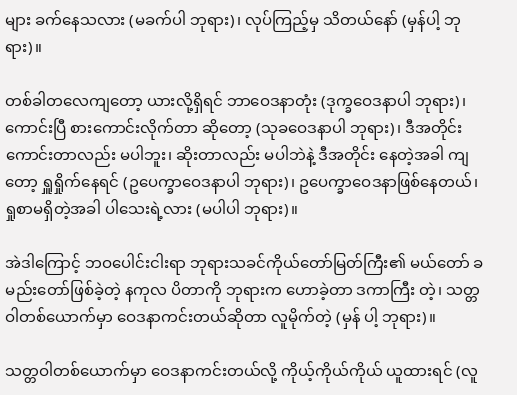များ ခက်နေသလား (မခက်ပါ ဘုရား)၊ လုပ်ကြည့်မှ သိတယ်နော် (မှန်ပါ့ ဘုရား)။

တစ်ခါတလေကျတော့ ယားလို့ရှိရင် ဘာဝေဒနာတုံး (ဒုက္ခဝေဒနာပါ ဘုရား)၊ ကောင်းပြီ စားကောင်းလိုက်တာ ဆိုတော့ (သုခဝေဒနာပါ ဘုရား)၊ ဒီအတိုင်းကောင်းတာလည်း မပါဘူး၊ ဆိုးတာလည်း မပါဘဲနဲ့ ဒီအတိုင်း နေတဲ့အခါ ကျတော့ ရှူရှိုက်နေရင် (ဥပေက္ခာဝေဒနာပါ ဘုရား)၊ ဥပေက္ခာဝေဒနာဖြစ်နေတယ်၊ ရှုစာမရှိတဲ့အခါ ပါသေးရဲ့လား (မပါပါ ဘုရား)။

အဲဒါကြောင့် ဘဝပေါင်းငါးရာ ဘုရားသခင်ကိုယ်တော်မြတ်ကြီး၏ မယ်တော် ခမည်းတော်ဖြစ်ခဲ့တဲ့ နကုလ ပိတာကို ဘုရားက ဟောခဲ့တာ ဒကာကြီး တဲ့၊ သတ္တဝါတစ်ယောက်မှာ ဝေဒနာကင်းတယ်ဆိုတာ လူမိုက်တဲ့ (မှန် ပါ့ ဘုရား)။

သတ္တဝါတစ်ယောက်မှာ ဝေဒနာကင်းတယ်လို့ ကိုယ့်ကိုယ်ကိုယ် ယူထားရင် (လူ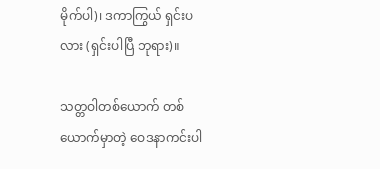မိုက်ပါ)၊ ဒကာကြွယ် ရှင်းပ လား (ရှင်းပါပြီ ဘုရား)။

သတ္တဝါတစ်ယောက် တစ်ယောက်မှာတဲ့ ဝေဒနာကင်းပါ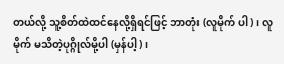တယ်လို့ သူ့စိတ်ထဲထင်နေလို့ရှိရင်ဖြင့် ဘာတုံး (လူမိုက် ပါ)၊ လူမိုက် မသိတဲ့ပုဂ္ဂိုလ်မို့ပါ (မှန်ပါ့)၊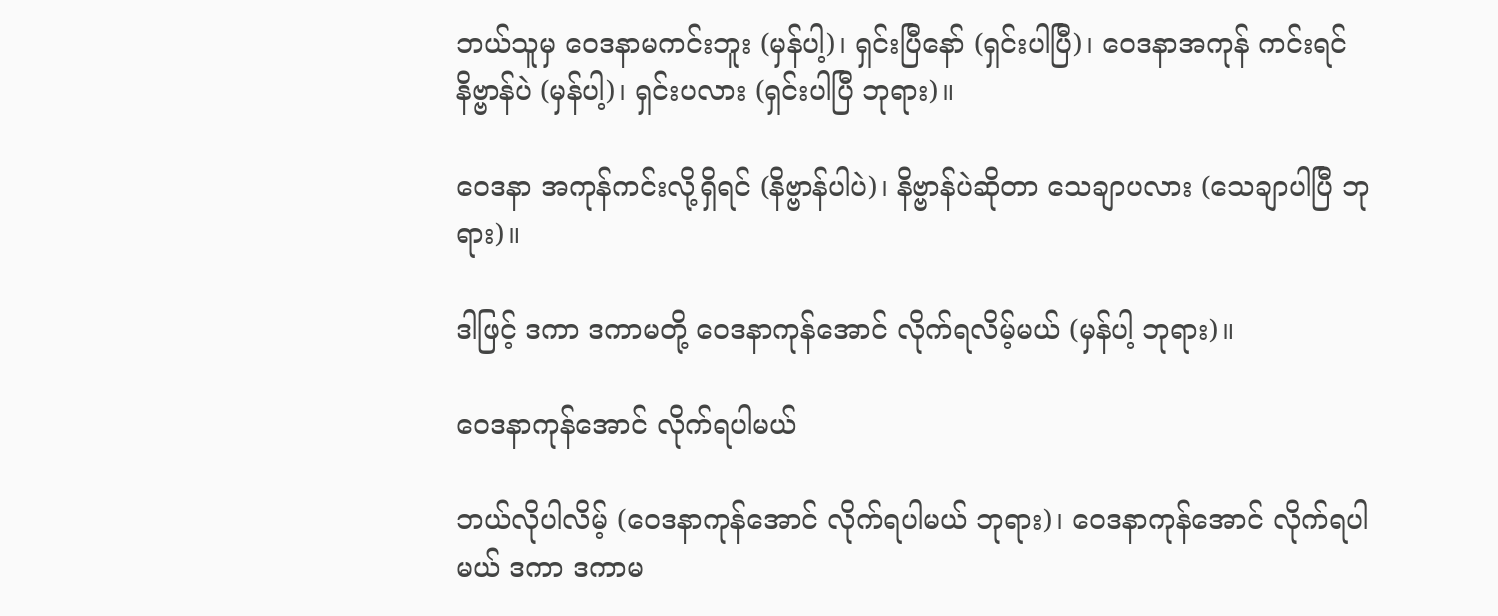ဘယ်သူမှ ဝေဒနာမကင်းဘူး (မှန်ပါ့)၊ ရှင်းပြီနော် (ရှင်းပါပြီ)၊ ဝေဒနာအကုန် ကင်းရင် နိဗ္ဗာန်ပဲ (မှန်ပါ့)၊ ရှင်းပလား (ရှင်းပါပြီ ဘုရား)။

ဝေဒနာ အကုန်ကင်းလို့ရှိရင် (နိဗ္ဗာန်ပါပဲ)၊ နိဗ္ဗာန်ပဲဆိုတာ သေချာပလား (သေချာပါပြီ ဘုရား)။

ဒါဖြင့် ဒကာ ဒကာမတို့ ဝေဒနာကုန်အောင် လိုက်ရလိမ့်မယ် (မှန်ပါ့ ဘုရား)။

ဝေဒနာကုန်အောင် လိုက်ရပါမယ်

ဘယ်လိုပါလိမ့် (ဝေဒနာကုန်အောင် လိုက်ရပါမယ် ဘုရား)၊ ဝေဒနာကုန်အောင် လိုက်ရပါမယ် ဒကာ ဒကာမ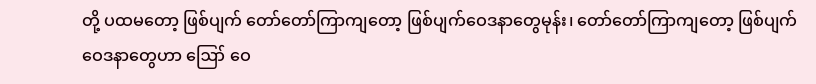တို့ ပထမတော့ ဖြစ်ပျက် တော်တော်ကြာကျတော့ ဖြစ်ပျက်ဝေဒနာတွေမုန်း၊ တော်တော်ကြာကျတော့ ဖြစ်ပျက် ဝေဒနာတွေဟာ ဪ ဝေ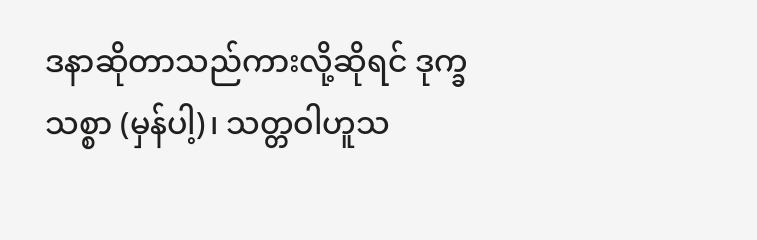ဒနာဆိုတာသည်ကားလို့ဆိုရင် ဒုက္ခသစ္စာ (မှန်ပါ့)၊ သတ္တဝါဟူသ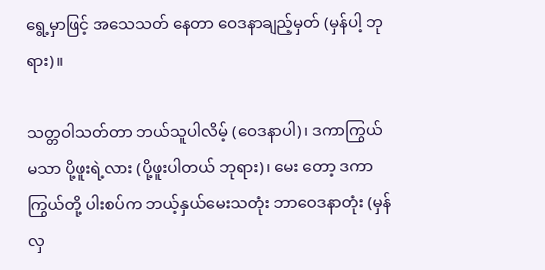ရွေ့မှာဖြင့် အသေသတ် နေတာ ဝေဒနာချည့်မှတ် (မှန်ပါ့ ဘုရား)။

သတ္တဝါသတ်တာ ဘယ်သူပါလိမ့် (ဝေဒနာပါ)၊ ဒကာကြွယ် မသာ ပို့ဖူးရဲ့လား (ပို့ဖူးပါတယ် ဘုရား)၊ မေး တော့ ဒကာကြွယ်တို့ ပါးစပ်က ဘယ့်နှယ်မေးသတုံး ဘာဝေဒနာတုံး (မှန်လှ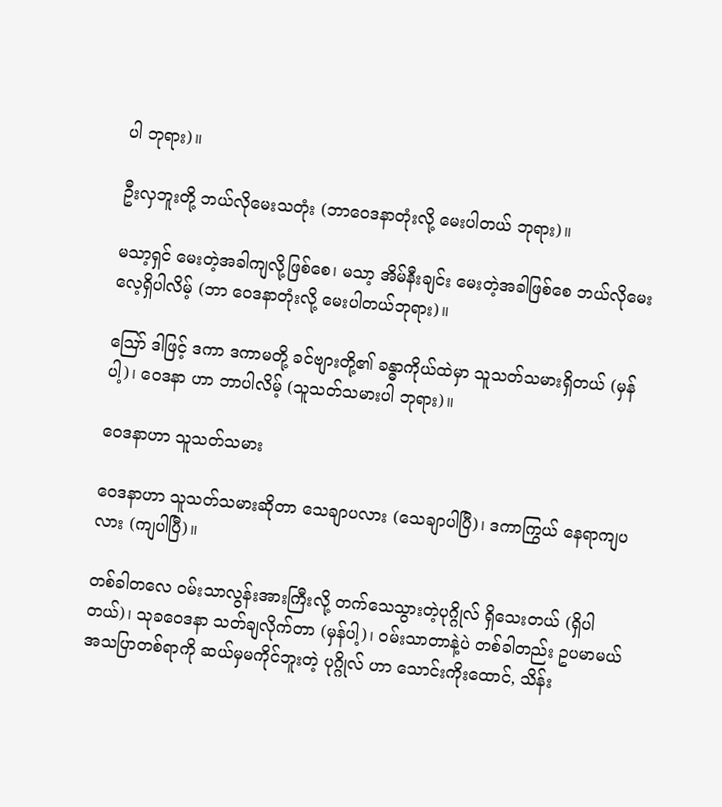ပါ ဘုရား)။

ဦးလှဘူးတို့ ဘယ်လိုမေးသတုံး (ဘာဝေဒနာတုံးလို့ မေးပါတယ် ဘုရား)။

မသာ့ရှင် မေးတဲ့အခါကျလို့ဖြစ်စေ၊ မသာ့ အိမ်နီးချင်း မေးတဲ့အခါဖြစ်စေ ဘယ်လိုမေးလေ့ရှိပါလိမ့် (ဘာ ဝေဒနာတုံးလို့ မေးပါတယ်ဘုရား)။

ဪ ဒါဖြင့် ဒကာ ဒကာမတို့ ခင်ဗျားတို့၏ ခန္ဓာကိုယ်ထဲမှာ သူသတ်သမားရှိတယ် (မှန်ပါ့)၊ ဝေဒနာ ဟာ ဘာပါလိမ့် (သူသတ်သမားပါ ဘုရား)။

ဝေဒနာဟာ သူသတ်သမား

ဝေဒနာဟာ သူသတ်သမားဆိုတာ သေချာပလား (သေချာပါပြီ)၊ ဒကာကြွယ် နေရာကျပလား (ကျပါပြီ)။

တစ်ခါတလေ ဝမ်းသာလွန်းအားကြီးလို့ တက်သေသွားတဲ့ပုဂ္ဂိုလ် ရှိသေးတယ် (ရှိပါတယ်)၊ သုခဝေဒနာ သတ်ချလိုက်တာ (မှန်ပါ့)၊ ဝမ်းသာတာနဲ့ပဲ တစ်ခါတည်း ဥပမာမယ် အသပြာတစ်ရာကို ဆယ်မှမကိုင်ဘူးတဲ့ ပုဂ္ဂိုလ် ဟာ သောင်းကိုးထောင်, သိန်း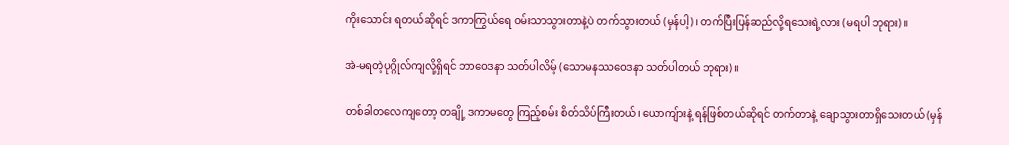ကိုးသောင်း ရတယ်ဆိုရင် ဒကာကြွယ်ရေ ဝမ်းသာသွားတာနဲ့ပဲ တက်သွားတယ် (မှန်ပါ့)၊ တက်ပြီးပြန်ဆည်လို့ရသေးရဲ့လား (မရပါ ဘုရား)။

အဲ-မရတဲ့ပုဂ္ဂိုလ်ကျလို့ရှိရင် ဘာဝေဒနာ သတ်ပါလိမ့် (သောမနဿဝေဒနာ သတ်ပါတယ် ဘုရား)။

တစ်ခါတလေကျတော့ တချို့ ဒကာမတွေ ကြည့်စမ်း စိတ်သိပ်ကြီးတယ်၊ ယောကျ်ားနဲ့ ရန်ဖြစ်တယ်ဆိုရင် တက်တာနဲ့ ချောသွားတာရှိသေးတယ် (မှန်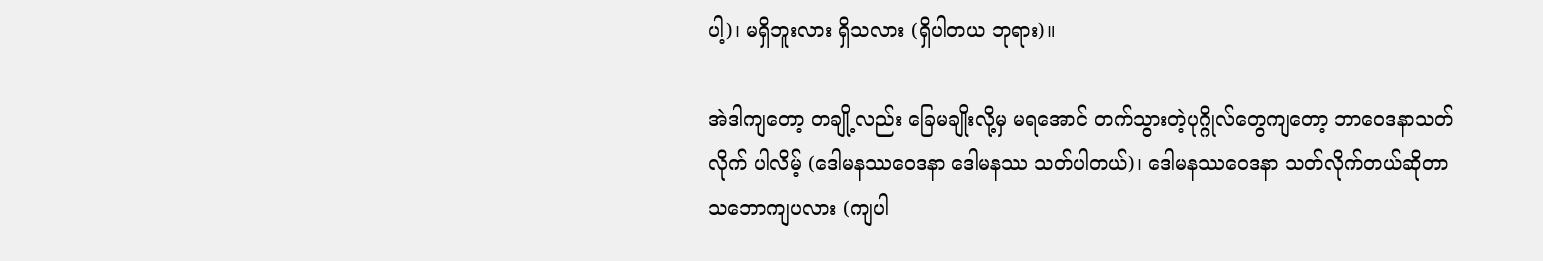ပါ့)၊ မရှိဘူးလား ရှိသလား (ရှိပါတယ ဘုရား)။

အဲဒါကျတော့ တချို့လည်း ခြေမချိုးလို့မှ မရအောင် တက်သွားတဲ့ပုဂ္ဂိုလ်တွေကျတော့ ဘာဝေဒနာသတ်လိုက် ပါလိမ့် (ဒေါမနဿဝေဒနာ ဒေါမနဿ သတ်ပါတယ်)၊ ဒေါမနဿဝေဒနာ သတ်လိုက်တယ်ဆိုတာ သဘောကျပလား (ကျပါ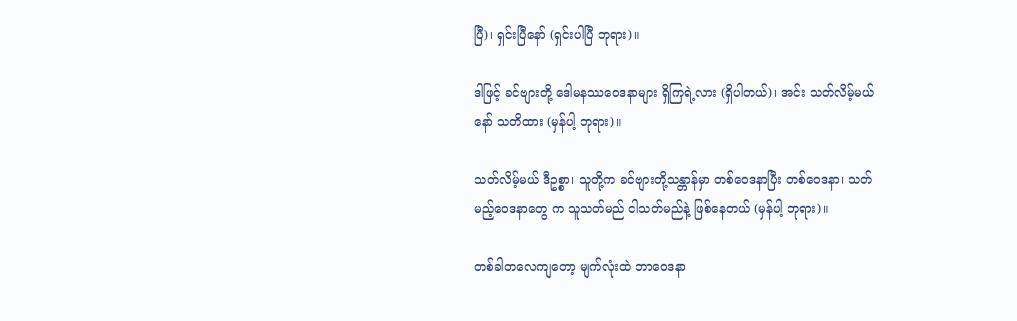ပြီ)၊ ရှင်းပြီနော် (ရှင်းပါပြီ ဘုရား)။

ဒါဖြင့် ခင်ဗျားတို့ ဒေါမနဿဝေဒနာများ ရှိကြရဲ့လား (ရှိပါတယ်)၊ အင်း သတ်လိမ့်မယ်နော် သတိထား (မှန်ပါ့ ဘုရား)။

သတ်လိမ့်မယ် ဒီဥစ္စာ၊ သူတို့က ခင်ဗျားတို့သန္တာန်မှာ တစ်ဝေဒနာပြီး တစ်ဝေဒနာ၊ သတ်မည့်ဝေဒနာတွေ က သူသတ်မည် ငါသတ်မည်နဲ့ ဖြစ်နေတယ် (မှန်ပါ့ ဘုရား)။

တစ်ခါတလေကျတော့ မျက်လုံးထဲ ဘာဝေဒနာ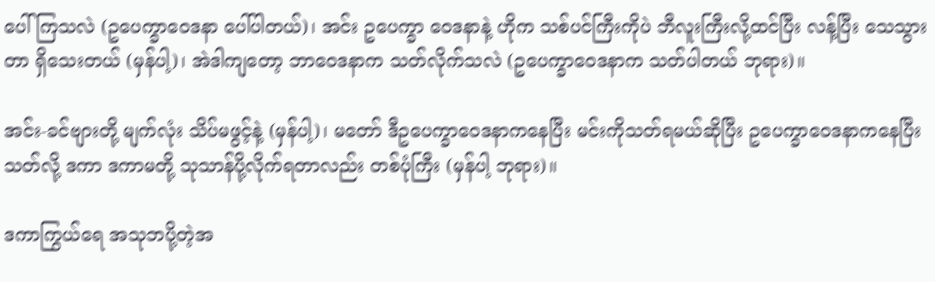ပေါ်ကြသလဲ (ဥပေက္ခာဝေဒနာ ပေါ်ပါတယ်)၊ အင်း ဥပေက္ခာ ဝေဒနာနဲ့ ဟိုက သစ်ပင်ကြီးကိုပဲ ဘီလူးကြီးလို့ထင်ပြီး လန့်ပြီး သေသွားတာ ရှိသေးတယ် (မှန်ပါ့)၊ အဲဒါကျတော့ ဘာဝေဒနာက သတ်လိုက်သလဲ (ဥပေက္ခာဝေဒနာက သတ်ပါတယ် ဘုရား)။

အင်း-ခင်ဗျားတို့ မျက်လုံး သိပ်မဖွင့်နဲ့ (မှန်ပါ့)၊ မတော် ဒီဥပေက္ခာဝေဒနာကနေပြီး မင်းကိုသတ်ရမယ်ဆိုပြီး ဥပေက္ခာဝေဒနာကနေပြီး သတ်လို့ ဒကာ ဒကာမတို့ သုသာန်ပို့လိုက်ရတာလည်း တစ်ပုံကြီး (မှန်ပါ့ ဘုရား)။

ဒကာကြွယ်ရေ အသုဘပို့တဲ့အ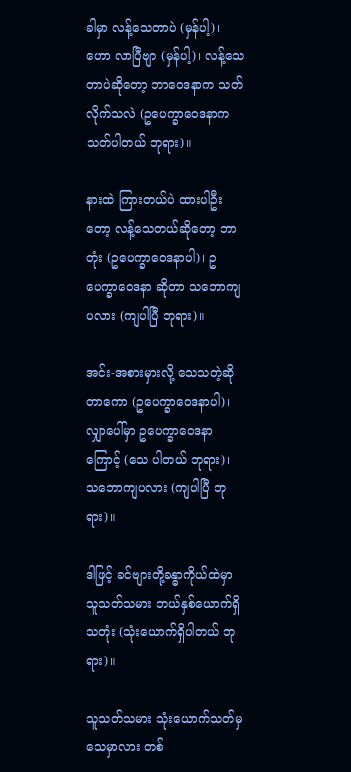ခါမှာ လန့်သေတာပဲ (မှန်ပါ့)၊ ဟော လာပြီဗျာ (မှန်ပါ့)၊ လန့်သေတာပဲဆိုတော့ ဘာဝေဒနာက သတ်လိုက်သလဲ (ဥပေက္ခာဝေဒနာက သတ်ပါတယ် ဘုရား)။

နားထဲ ကြားတယ်ပဲ ထားပါဦးတော့ လန့်သေတယ်ဆိုတော့ ဘာတုံး (ဥပေက္ခာဝေဒနာပါ)၊ ဥပေက္ခာဝေဒနာ ဆိုတာ သဘောကျပလား (ကျပါပြီ ဘုရား)။

အင်း-အစားမှားလို့ သေသတဲ့ဆိုတာကော (ဥပေက္ခာဝေဒနာပါ)၊ လျှာပေါ်မှာ ဥပေက္ခာဝေဒနာကြောင့် (သေ ပါတယ် ဘုရား)၊ သဘောကျပလား (ကျပါပြီ ဘုရား)။

ဒါဖြင့် ခင်ဗျားတို့ခန္ဓာကိုယ်ထဲမှာ သူသတ်သမား ဘယ်နှစ်ယောက်ရှိသတုံး (သုံးယောက်ရှိပါတယ် ဘုရား)။

သူသတ်သမား သုံးယောက်သတ်မှ သေမှာလား တစ်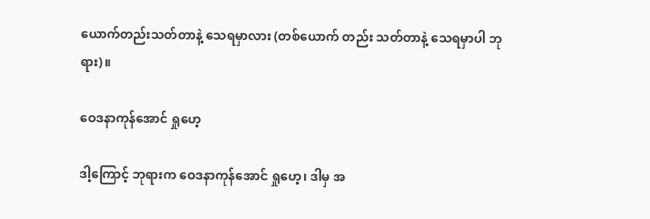ယောက်တည်းသတ်တာနဲ့ သေရမှာလား (တစ်ယောက် တည်း သတ်တာနဲ့ သေရမှာပါ ဘုရား)။

ဝေဒနာကုန်အောင် ရှုဟေ့

ဒါ့ကြောင့် ဘုရားက ဝေဒနာကုန်အောင် ရှုဟေ့၊ ဒါမှ အ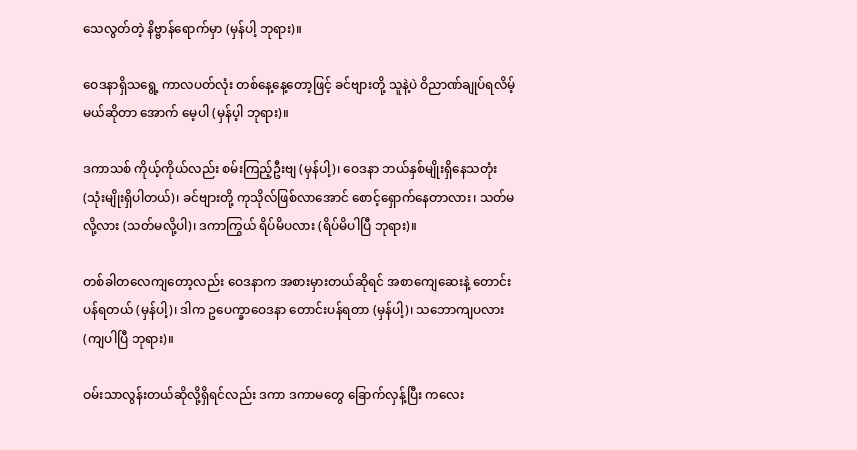သေလွတ်တဲ့ နိဗ္ဗာန်ရောက်မှာ (မှန်ပါ့ ဘုရား)။

ဝေဒနာရှိသရွေ့ ကာလပတ်လုံး တစ်နေ့နေ့တော့ဖြင့် ခင်ဗျားတို့ သူနဲ့ပဲ ဝိညာဏ်ချုပ်ရလိမ့်မယ်ဆိုတာ အောက် မေ့ပါ (မှန်ပ့ါ ဘုရား)။

ဒကာသစ် ကိုယ့်ကိုယ်လည်း စမ်းကြည့်ဦးဗျ (မှန်ပါ့)၊ ဝေဒနာ ဘယ်နှစ်မျိုးရှိနေသတုံး (သုံးမျိုးရှိပါတယ်)၊ ခင်ဗျားတို့ ကုသိုလ်ဖြစ်လာအောင် စောင့်ရှောက်နေတာလား၊ သတ်မလို့လား (သတ်မလို့ပါ)၊ ဒကာကြွယ် ရိပ်မိပလား (ရိပ်မိပါပြီ ဘုရား)။

တစ်ခါတလေကျတော့လည်း ဝေဒနာက အစားမှားတယ်ဆိုရင် အစာကျေဆေးနဲ့ တောင်းပန်ရတယ် (မှန်ပါ့)၊ ဒါက ဥပေက္ခာဝေဒနာ တောင်းပန်ရတာ (မှန်ပါ့)၊ သဘောကျပလား (ကျပါပြီ ဘုရား)။

ဝမ်းသာလွန်းတယ်ဆိုလို့ရှိရင်လည်း ဒကာ ဒကာမတွေ ခြောက်လှန့်ပြီး ကလေး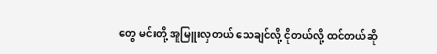တွေ မင်းတို့ အူမြူးလှတယ် သေချင်လို့ ငိုတယ်လို့ ထင်တယ်ဆို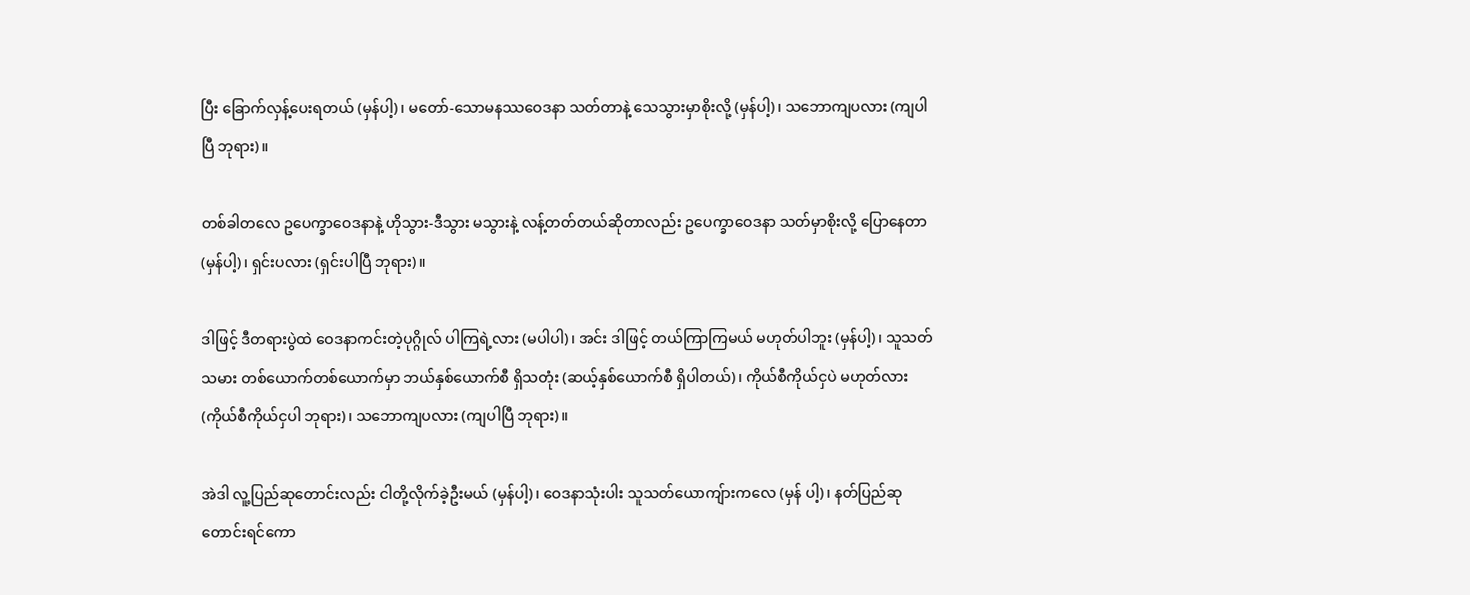ပြီး ခြောက်လှန့်ပေးရတယ် (မှန်ပါ့)၊ မတော်-သောမနဿဝေဒနာ သတ်တာနဲ့ သေသွားမှာစိုးလို့ (မှန်ပါ့)၊ သဘောကျပလား (ကျပါပြီ ဘုရား)။

တစ်ခါတလေ ဥပေက္ခာဝေဒနာနဲ့ ဟိုသွား-ဒီသွား မသွားနဲ့ လန့်တတ်တယ်ဆိုတာလည်း ဥပေက္ခာဝေဒနာ သတ်မှာစိုးလို့ ပြောနေတာ (မှန်ပါ့)၊ ရှင်းပလား (ရှင်းပါပြီ ဘုရား)။

ဒါဖြင့် ဒီတရားပွဲထဲ ဝေဒနာကင်းတဲ့ပုဂ္ဂိုလ် ပါကြရဲ့လား (မပါပါ)၊ အင်း ဒါဖြင့် တယ်ကြာကြမယ် မဟုတ်ပါဘူး (မှန်ပါ့)၊ သူသတ်သမား တစ်ယောက်တစ်ယောက်မှာ ဘယ်နှစ်ယောက်စီ ရှိသတုံး (ဆယ့်နှစ်ယောက်စီ ရှိပါတယ်)၊ ကိုယ်စီကိုယ်ငှပဲ မဟုတ်လား (ကိုယ်စီကိုယ်ငှပါ ဘုရား)၊ သဘောကျပလား (ကျပါပြီ ဘုရား)။

အဲဒါ လူ့ပြည်ဆုတောင်းလည်း ငါတို့လိုက်ခဲ့ဦးမယ် (မှန်ပါ့)၊ ဝေဒနာသုံးပါး သူသတ်ယောကျ်ားကလေ (မှန် ပါ့)၊ နတ်ပြည်ဆုတောင်းရင်ကော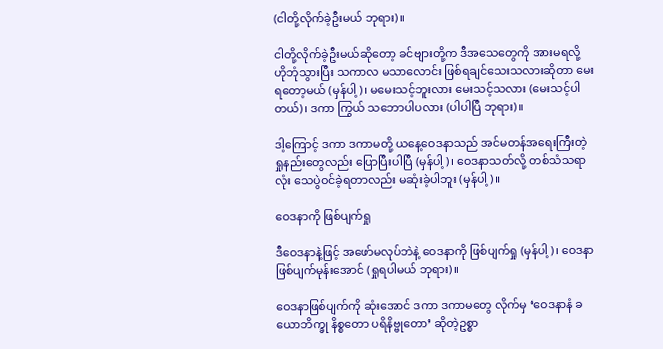(ငါတို့လိုက်ခဲ့ဦးမယ် ဘုရား)။

ငါတို့လိုက်ခဲ့ဦးမယ်ဆိုတော့ ခင်ဗျားတို့က ဒီအသေတွေကို အားမရလို့ ဟိုဘုံသွားပြီး သကာလ မသာလောင်း ဖြစ်ရချင်သေးသလားဆိုတာ မေးရတော့မယ် (မှန်ပါ့)၊ မမေးသင့်ဘူးလား မေးသင့်သလား (မေးသင့်ပါတယ်)၊ ဒကာ ကြွယ် သဘောပါပလား (ပါပါပြီ ဘုရား)။

ဒါ့ကြောင့် ဒကာ ဒကာမတို့ ယနေ့ဝေဒနာသည် အင်မတန်အရေးကြီးတဲ့ ရှုနည်းတွေလည်း ပြောပြီးပါပြီ (မှန်ပါ့)၊ ဝေဒနာသတ်လို့ တစ်သံသရာလုံး သေပွဲဝင်ခဲ့ရတာလည်း မဆုံးခဲ့ပါဘူး (မှန်ပါ့)။

ဝေဒနာကို ဖြစ်ပျက်ရှု

ဒီဝေဒနာနဲ့ဖြင့် အဖော်မလုပ်ဘဲနဲ့ ဝေဒနာကို ဖြစ်ပျက်ရှု (မှန်ပါ့)၊ ဝေဒနာဖြစ်ပျက်မုန်းအောင် (ရှုရပါမယ် ဘုရား)။

ဝေဒနာဖြစ်ပျက်ကို ဆုံးအောင် ဒကာ ဒကာမတွေ လိုက်မှ ‘ဝေဒနာနံ ခယောဘိက္ခု နိစ္စတော ပရိနိဗ္ဗုတော’ ဆိုတဲ့ဥစ္စာ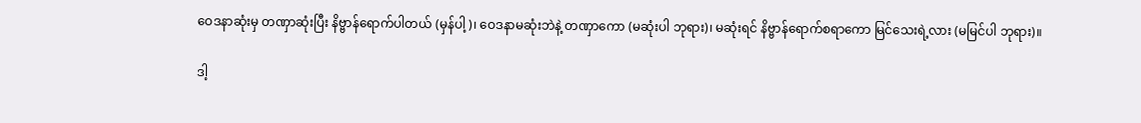ဝေဒနာဆုံးမှ တဏှာဆုံးပြီး နိဗ္ဗာန်ရောက်ပါတယ် (မှန်ပါ့)၊ ဝေဒနာမဆုံးဘဲနဲ့ တဏှာကော (မဆုံးပါ ဘုရား)၊ မဆုံးရင် နိဗ္ဗာန်ရောက်စရာကော မြင်သေးရဲ့လား (မမြင်ပါ ဘုရား)။

ဒါ့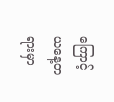ကြောင့် ယနေ့တရားမှာ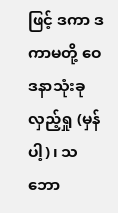ဖြင့် ဒကာ ဒကာမတို့ ဝေဒနာသုံးခု လှည့်ရှု (မှန်ပါ့)၊ သဘော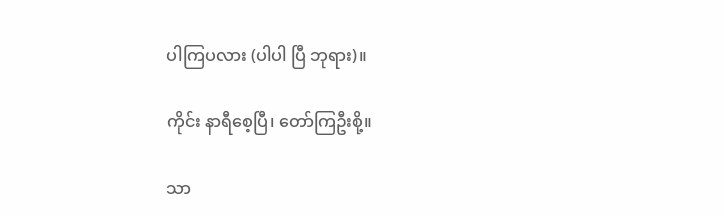ပါကြပလား (ပါပါ ပြီ ဘုရား)။

ကိုင်း နာရီစေ့ပြီ၊ တော်ကြဦးစို့။

သာ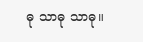ဓု သာဓု သာဓု။